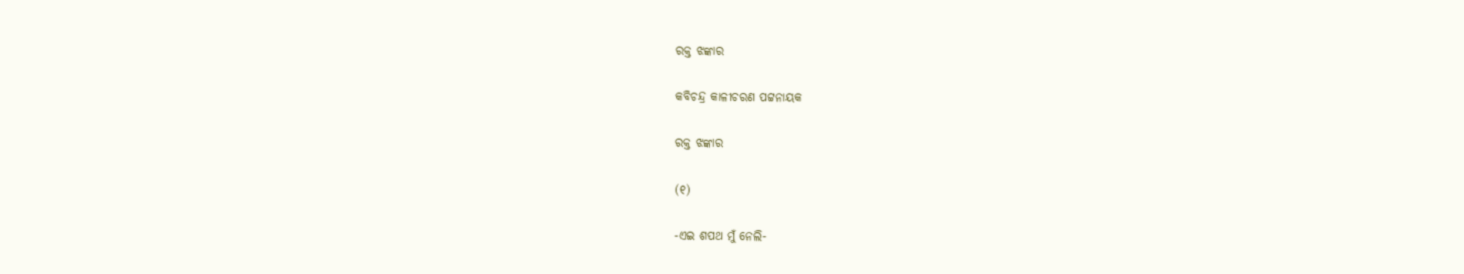ରକ୍ତ ଝଙ୍କାର

କବିଚନ୍ଦ୍ର କାଳୀଚରଣ ପଟ୍ଟନାୟକ

ରକ୍ତ ଝଙ୍କାର

(୧)

-ଏଇ ଶପଥ ମୁଁ ନେଲି-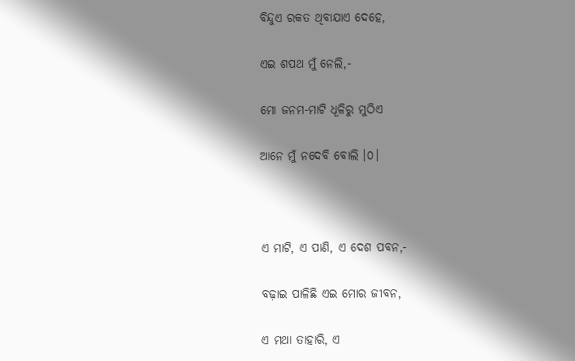ବିନ୍ଦୁଏ ରକତ ଥିବାଯାଏ ଦେହେ,

ଏଇ ଶପଥ ମୁଁ ନେଲି,-

ମୋ ଜନମ-ମାଟି ଧୂଳିରୁ ମୁଠିଏ

ଆନେ ମୁଁ ନଦେବି ବୋଲି ।୦।



ଏ ମାଟି, ଏ ପାଣି, ଏ ଦେଶ ପବନ,-

ବଢ଼ାଇ ପାଳିଛି ଏଇ ମୋର ଜୀବନ,

ଏ ମଥା ତାହାରି, ଏ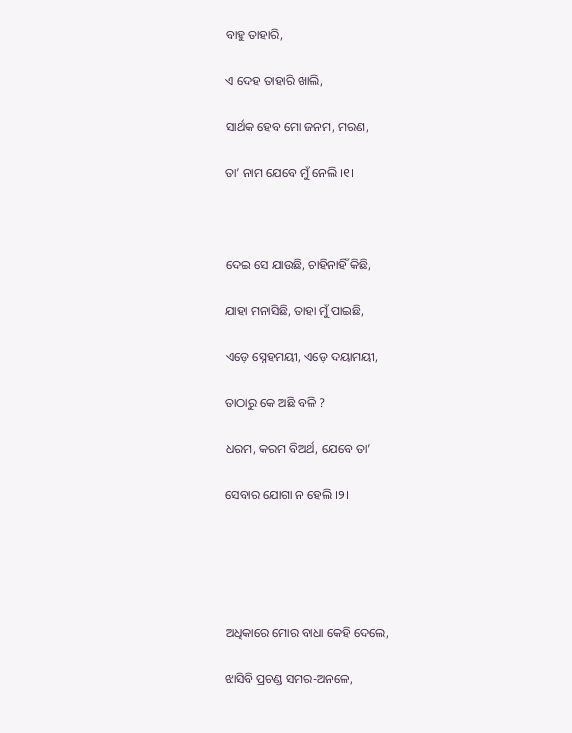ବାହୁ ତାହାରି,

ଏ ଦେହ ତାହାରି ଖାଲି,

ସାର୍ଥକ ହେବ ମୋ ଜନମ, ମରଣ,

ତା’ ନାମ ଯେବେ ମୁଁ ନେଲି ।୧।



ଦେଇ ସେ ଯାଉଛି, ଚାହିନାହିଁ କିଛି,

ଯାହା ମନାସିଛି, ତାହା ମୁଁ ପାଇଛି,

ଏଡ଼େ ସ୍ନେହମୟୀ, ଏଡ଼େ ଦୟାମୟୀ,

ତାଠାରୁ କେ ଅଛି ବଳି ?

ଧରମ, କରମ ବିଅର୍ଥ, ଯେବେ ତା’

ସେବାର ଯୋଗା ନ ହେଲି ।୨।





ଅଧିକାରେ ମୋର ବାଧା କେହି ଦେଲେ,

ଝାସିବି ପ୍ରଚଣ୍ଡ ସମର-ଅନଳେ,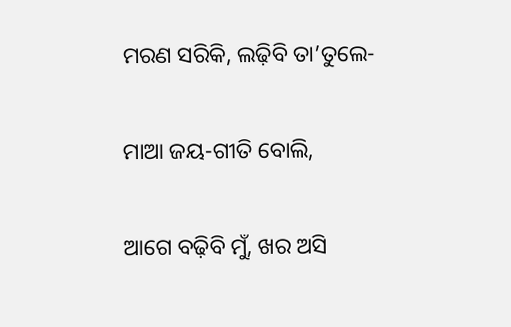ମରଣ ସରିକି, ଲଢ଼ିବି ତା’ତୁଲେ-

ମାଆ ଜୟ-ଗୀତି ବୋଲି,

ଆଗେ ବଢ଼ିବି ମୁଁ, ଖର ଅସି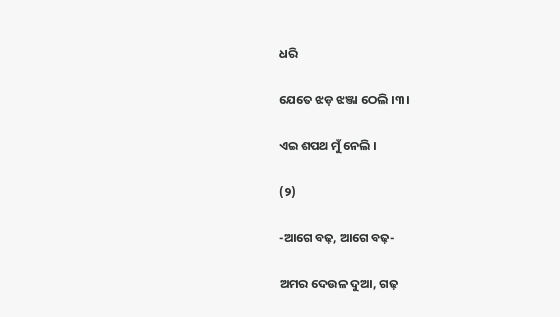ଧରି

ଯେତେ ଝଡ଼ ଝଞ୍ଜା ଠେଲି ।୩।

ଏଇ ଶପଥ ମୁଁ ନେଲି ।

(୨)

-ଆଗେ ବଢ଼, ଆଗେ ବଢ଼-

ଅମର ଦେଉଳ ଦୁଆ, ଗଢ଼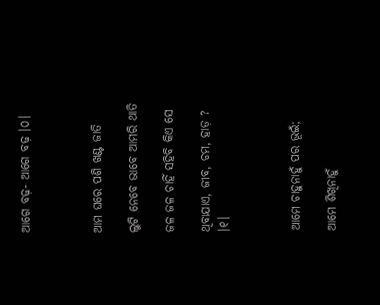ଆଗେ ବଢ଼- ଆଗେ ବଢ଼ ।୦।



ଆମ ଘରେ ପଶି ଖଣ୍ଟ ଜାତି

ଲୁଟି ନେବେ ଭାବେ ଆମରି ଥାତି

ଜଳ ଜଳ ଚାହିଁ ସହିବି କିଏ ସେ

ଥିବାଯାଏ, ଜୀବ, ଚମ, ହାଡ଼ ? ।୧।



ଆମେ ଚାହୁନାହୁଁ ପର ଭୂଇଁ;

ଆମେ ଶିଖିନାହୁଁ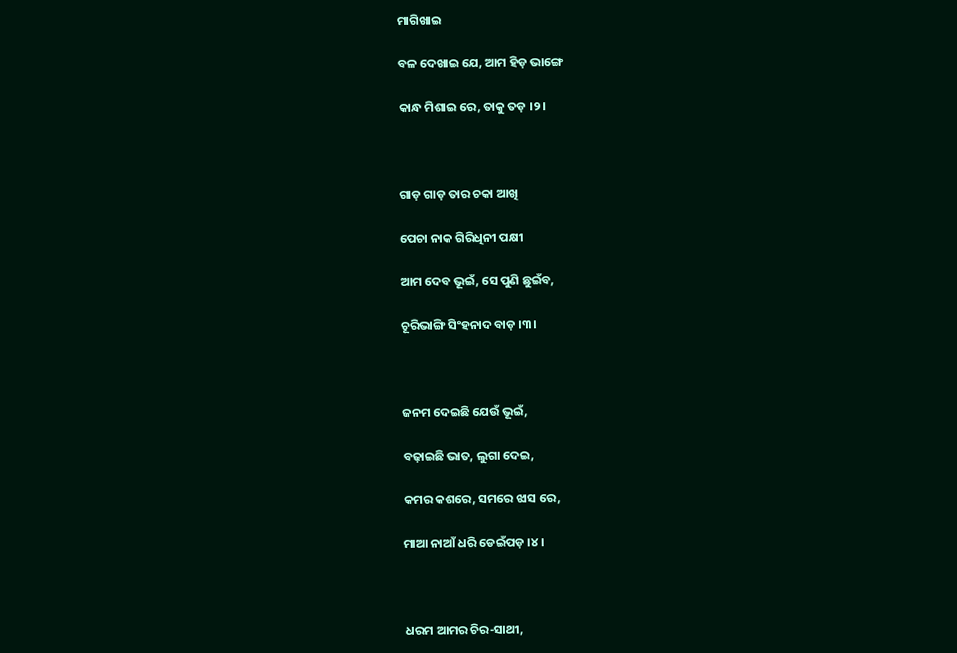ମାଗିଖାଇ

ବଳ ଦେଖାଇ ଯେ, ଆମ ହିଡ଼ ଭାଙ୍ଗେ

କାନ୍ଧ ମିଶାଇ ରେ, ତାକୁ ତଡ଼ ।୨।



ଗାଡ଼ ଗାଡ଼ ତାର ଚକା ଆଖି

ପେଚା ନାକ ଗିରିଧିନୀ ପକ୍ଷୀ

ଆମ ଦେବ ଭୂଇଁ, ସେ ପୁଣି ଛୁଇଁବ,

ଚୂରିଭାଙ୍ଗି ସିଂହନାଦ ବାଡ଼ ।୩।



ଜନମ ଦେଇଛି ଯେଉଁ ଭୂଇଁ,

ବଢ଼ାଇଛି ଭାତ, ଲୁଗା ଦେଇ,

କମର କଶରେ, ସମରେ ଝାସ ରେ,

ମାଆ ନାଆଁ ଧରି ଡେଇଁପଡ଼ ।୪।



ଧରମ ଆମର ଚିର-ସାଥୀ,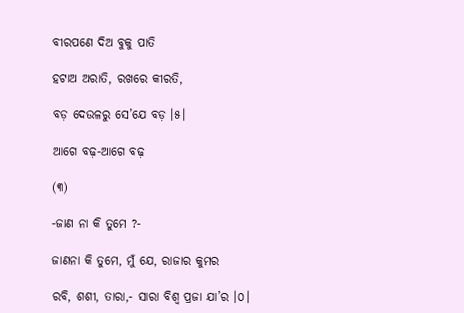ବୀରପଣେ ଦିଅ ବୁକୁ ପାତି

ହଟାଅ ଅରାତି, ରଖରେ କୀରତି,

ବଡ଼ ଦେଉଳରୁ ସେ’ଯେ ବଡ଼ ।୫।

ଆଗେ ବଢ଼-ଆଗେ ବଢ଼

(୩)

-ଜାଣ ନା କି ତୁମେ ?-

ଜାଣନା କି ତୁମେ, ମୁଁ ଯେ, ରାଜାର କୁମର

ରବି, ଶଶୀ, ତାରା,- ସାରା ବିଶ୍ୱ ପ୍ରଜା ଯା’ର ।୦।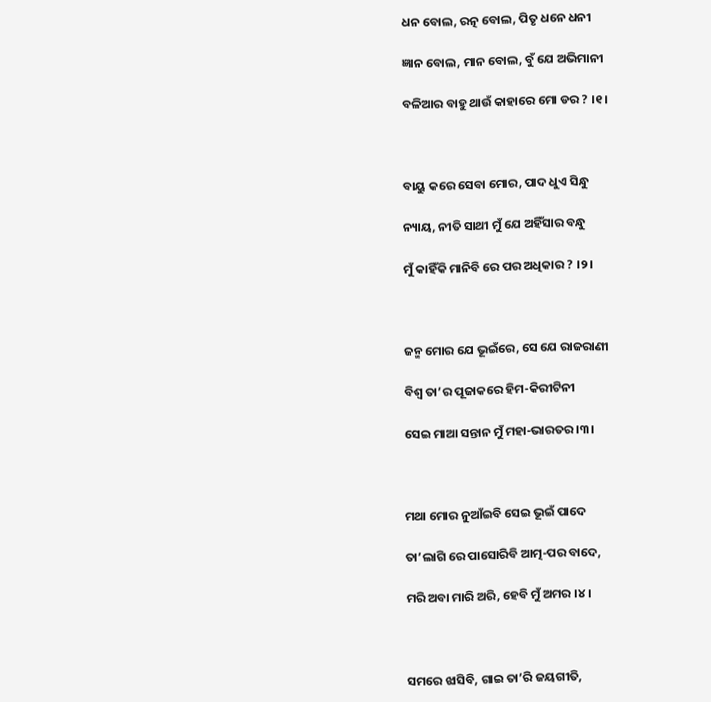ଧନ ବୋଲ, ରତ୍ନ ବୋଲ, ପିତୃ ଧନେ ଧନୀ

ଜ୍ଞାନ ବୋଲ, ମାନ ବୋଲ, ବୁଁ ଯେ ଅଭିମାନୀ

ବଳିଆର ବାହୁ ଥାଉଁ କାହାରେ ମୋ ଡର ? ।୧।



ବାୟୁ କରେ ସେବା ମୋର, ପାଦ ଧୁଏ ସିନ୍ଧୁ

ନ୍ୟାୟ, ନୀତି ସାଥୀ ମୁଁ ଯେ ଅହିଁସାର ବନ୍ଧୁ

ମୁଁ କାହିଁକି ମାନିବି ରେ ପର ଅଧିକାର ? ।୨।



ଜନ୍ମ ମୋର ଯେ ଭୂଇଁରେ, ସେ ଯେ ରାଜରାଣୀ

ବିଶ୍ୱ ତା’ର ପୂଜାକରେ ହିମ-କିରୀଟିନୀ

ସେଇ ମାଆ ସନ୍ତାନ ମୁଁ ମହା-ଭାରତର ।୩।



ମଥା ମୋର ନୁଆଁଇବି ସେଇ ଭୂଇଁ ପାଦେ

ତା’ଲାଗି ରେ ପାସୋରିବି ଆତ୍ମ-ପର ବାଦେ,

ମରି ଅବା ମାରି ଅରି, ହେବି ମୁଁ ଅମର ।୪।



ସମରେ ଝାସିବି, ଗାଇ ତା’ରି ଜୟଗୀତି,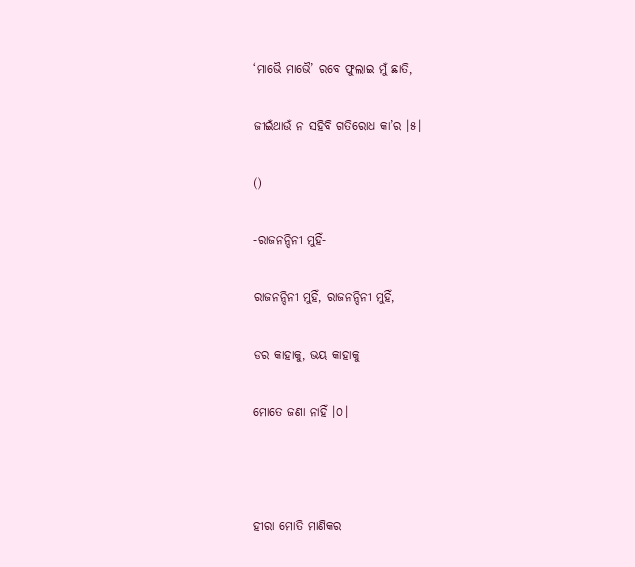‘ମାଭୈ ମାଭୈ’ ରବେ ଫୁଲାଇ ମୁଁ ଛାତି,

ଜୀଇଁଥାଉଁ ନ ସହିବି ଗତିରୋଧ କା’ର ।୫।

()

-ରାଜନନ୍ଦିନୀ ମୁହିଁ-

ରାଜନନ୍ଦିନୀ ମୁହିଁ, ରାଜନନ୍ଦିନୀ ମୁହିଁ,

ଡର କାହାକୁ, ଭୟ କାହାକୁ

ମୋତେ ଜଣା ନାହିଁ ।୦।



ହୀରା ମୋତି ମାଣିକର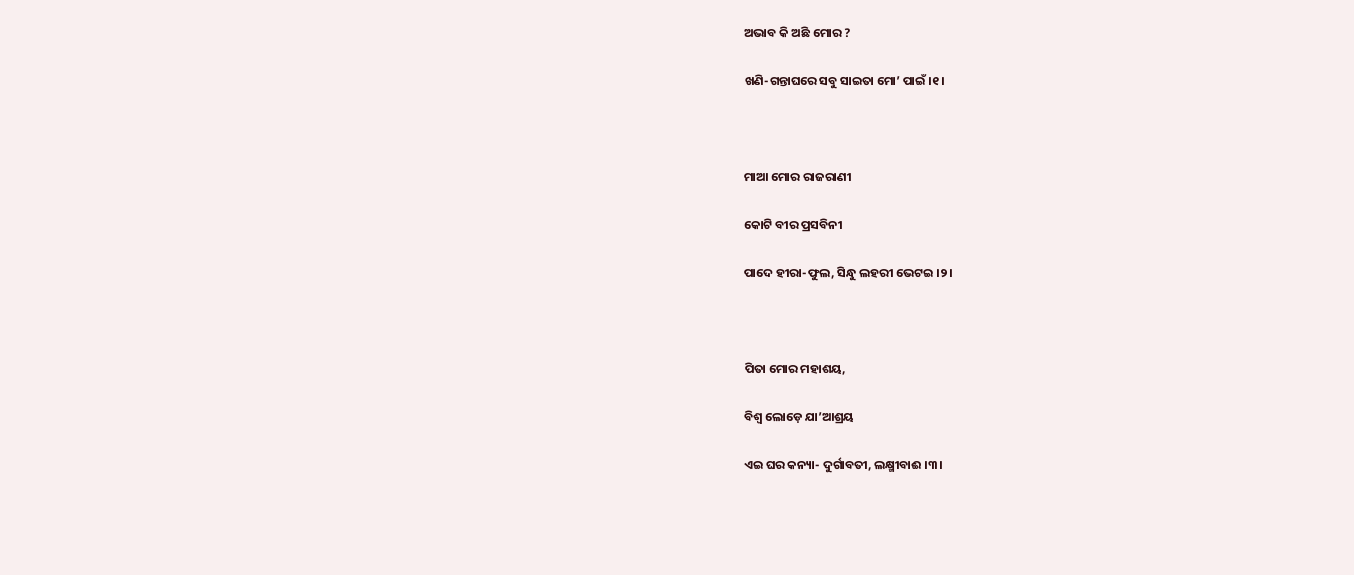ଅଭାବ କି ଅଛି ମୋର ?

ଖଣି-ଗନ୍ତାଘରେ ସବୁ ସାଇତା ମୋ’ ପାଇଁ ।୧।



ମାଆ ମୋର ରାଜରାଣୀ

କୋଟି ବୀର ପ୍ରସବିନୀ

ପାଦେ ହୀରା-ଫୁଲ, ସିନ୍ଧୁ ଲହରୀ ଭେଟଇ ।୨।



ପିତା ମୋର ମହାଶୟ,

ବିଶ୍ୱ ଲୋଡ଼େ ଯା’ଆଶ୍ରୟ

ଏଇ ଘର କନ୍ୟା- ଦୁର୍ଗାବତୀ, ଲକ୍ଷ୍ମୀବାଈ ।୩।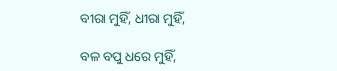ବୀରା ମୁହିଁ, ଧୀରା ମୁହିଁ,

ବଳ ବପୁ ଧରେ ମୁହିଁ,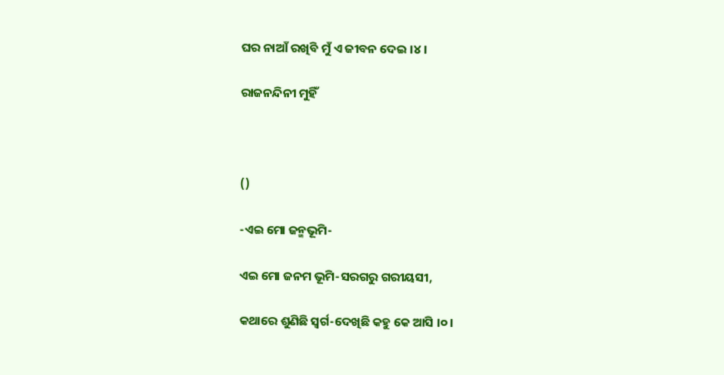ଘର ନାଆଁ ରଖିବି ମୁଁ ଏ ଜୀବନ ଦେଇ ।୪।

ରାଜନନ୍ଦିନୀ ମୁହିଁ



()

-ଏଇ ମୋ ଜନ୍ମଭୂମି-

ଏଇ ମୋ ଜନମ ଭୂମି-ସରଗରୁ ଗରୀୟସୀ,

କଥାରେ ଶୁଣିଛି ସ୍ୱର୍ଗ-ଦେଖିଛି କହୁ କେ ଆସି ।୦।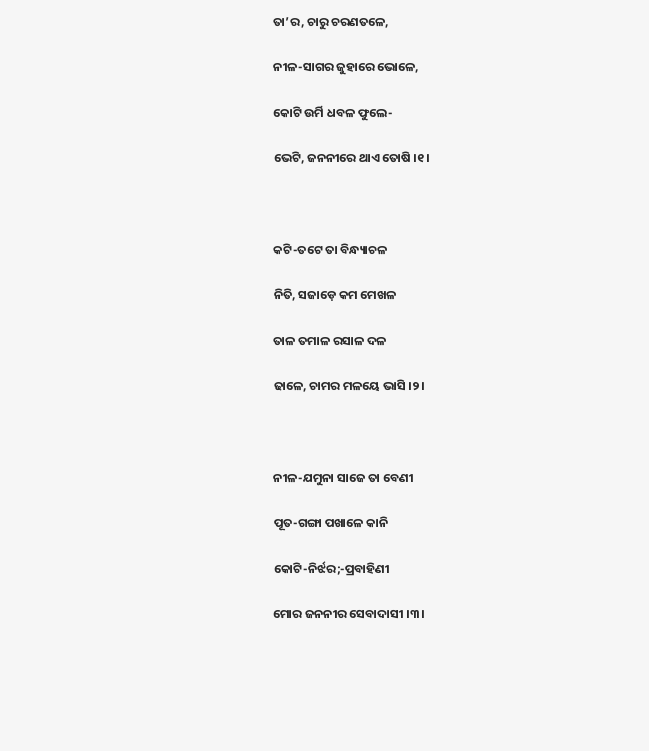ତା’ର, ଚାରୁ ଚରଣତଳେ,

ନୀଳ-ସାଗର ଜୁହାରେ ଭୋଳେ,

କୋଟି ଉର୍ମି ଧବଳ ଫୁଲେ-

ଭେଟି, ଜନନୀରେ ଥାଏ ତୋଷି ।୧।



କଟି-ତଟେ ତା ବିନ୍ଧ୍ୟାଚଳ

ନିତି, ସଜାଡ଼େ କମ ମେଖଳ

ତାଳ ତମାଳ ରସାଳ ଦଳ

ଢାଳେ, ଚାମର ମଳୟେ ଭାସି ।୨।



ନୀଳ-ଯମୁନା ସାଜେ ତା ବେଣୀ

ପୂତ-ଗଙ୍ଗା ପଖାଳେ କାନି

କୋଟି-ନିର୍ଝର;-ପ୍ରବାହିଣୀ

ମୋର ଜନନୀର ସେବାଦାସୀ ।୩।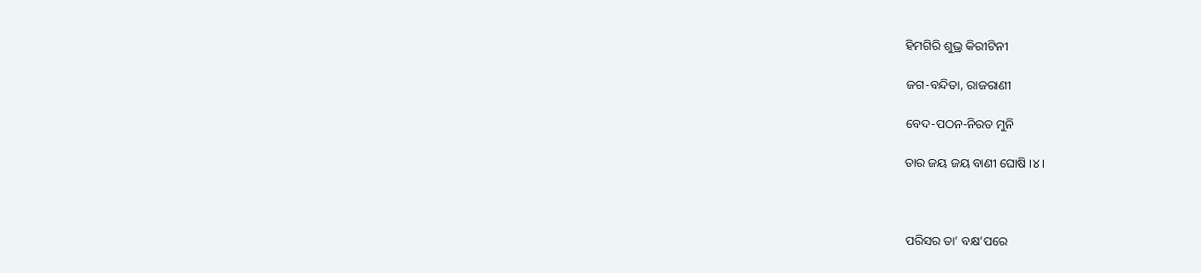ହିମଗିରି ଶୁଭ୍ର କିରୀଟିନୀ

ଜଗ-ବନ୍ଦିତା, ରାଜରାଣୀ

ବେଦ-ପଠନ-ନିରତ ମୁନି

ତାର ଜୟ ଜୟ ବାଣୀ ଘୋଷି ।୪।



ପରିସର ତା’ ବକ୍ଷ’ପରେ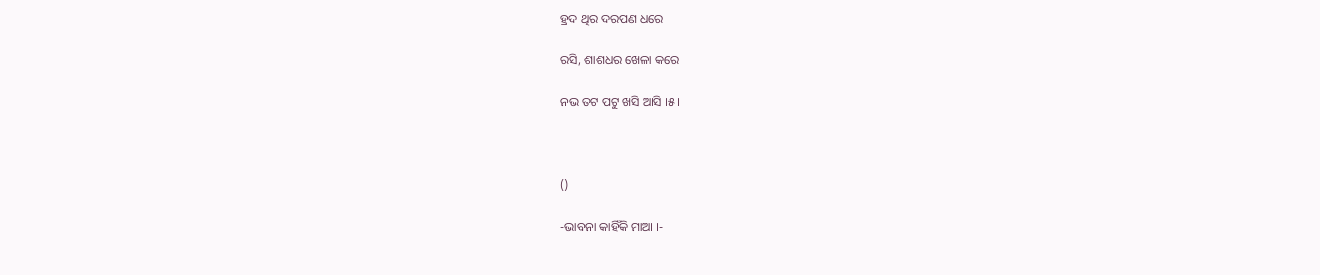ହ୍ରଦ ଥିର ଦରପଣ ଧରେ

ରସି, ଶାଶଧର ଖେଳା କରେ

ନଭ ତଟ ପଟୁ ଖସି ଆସି ।୫।



()

-ଭାବନା କାହିଁକି ମାଆ ।-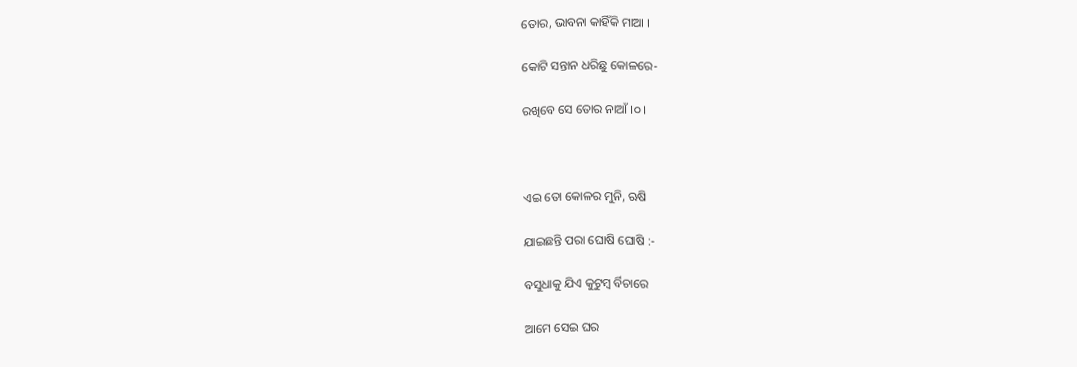ତୋର, ଭାବନା କାହିଁକି ମାଆ ।

କୋଟି ସନ୍ତାନ ଧରିଛୁ କୋଳରେ-

ରଖିବେ ସେ ତୋର ନାଆଁ ।୦।



ଏଇ ତୋ କୋଳର ମୁନି, ଋଷି

ଯାଇଛନ୍ତି ପରା ଘୋଷି ଘୋଷି :-

ବସୁଧାକୁ ଯିଏ କୁଟୁମ୍ୱ ର୍ବିଚାରେ

ଆମେ ସେଇ ଘର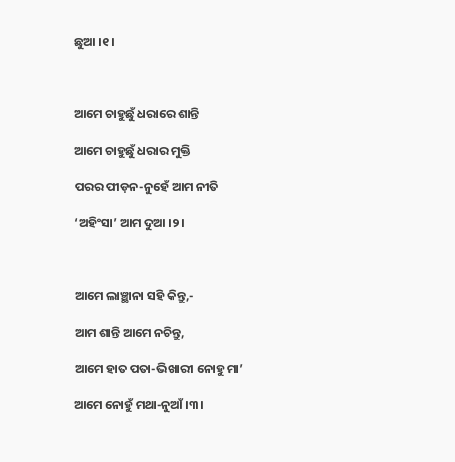ଛୁଆ ।୧।



ଆମେ ଚାହୁଛୁଁ ଧରାରେ ଶାନ୍ତି

ଆମେ ଚାହୁଛୁଁ ଧରାର ମୁକ୍ତି

ପରର ପୀଡ଼ନ-ନୁହେଁ ଆମ ନୀତି

‘ଅହିଂସା’ ଆମ ଦୁଆ ।୨।



ଆମେ ଲାଞ୍ଛାନା ସହି କିନ୍ତୁ,-

ଆମ ଶାନ୍ତି ଆମେ ନଚିନ୍ତୁ,

ଆମେ ହାତ ପତା-ଭିଖାରୀ ନୋହୁ ମା’

ଆମେ ନୋହୁଁ ମଥା-ନୁଆଁ ।୩।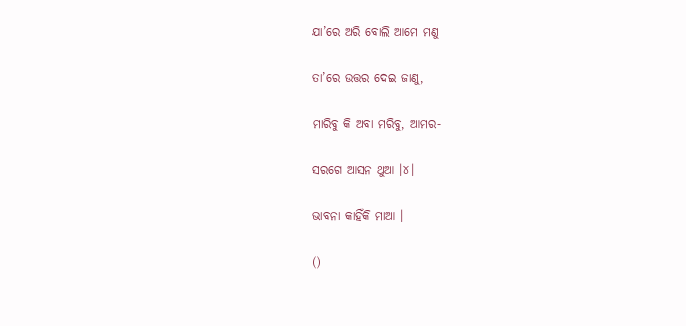ଯା’ରେ ଅରି ବୋଲି ଆମେ ମଣୁ

ତା’ରେ ଉତ୍ତର ଦେଇ ଜାଣୁ,

ମାରିବୁ କି ଅବା ମରିବୁ, ଆମର-

ସରଗେ ଆସନ ଥୁଆ ।୪।

ଭାବନା କାହିଁକି ମାଆ ।

()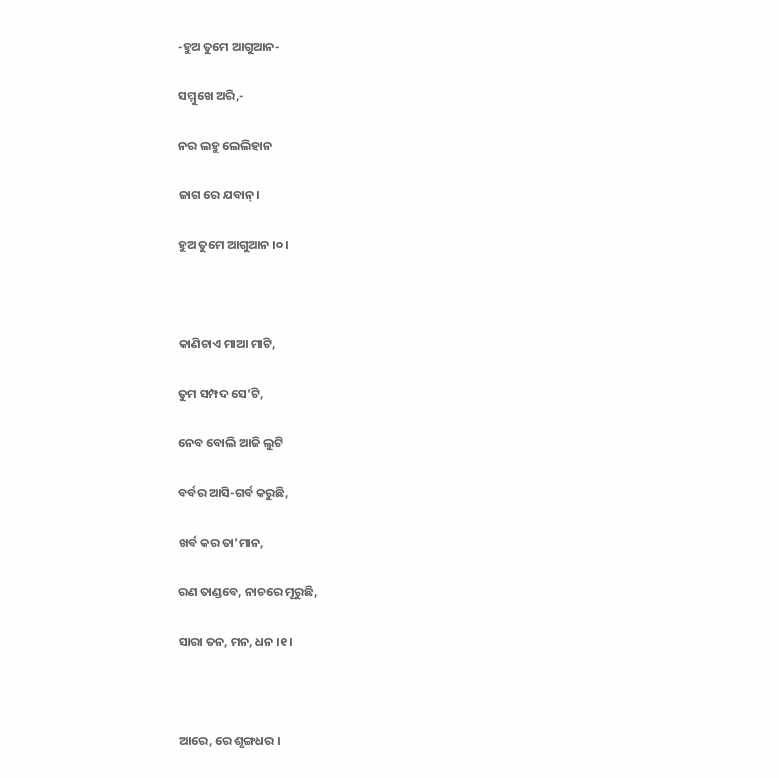-ହୁଅ ତୁମେ ଆଗୁଆନ-

ସମ୍ମୁଖେ ଅରି,-

ନର ଲହୁ ଲେଲିହାନ

ଜାଗ ରେ ଯବାନ୍‌।

ହୁଅ ତୁମେ ଆଗୁଆନ ।୦।



କାଣିଚାଏ ମାଆ ମାଟି,

ତୁମ ସମ୍ପଦ ସେ’ଟି,

ନେବ ବୋଲି ଆଜି ଲୁଟି

ବର୍ବର ଆସି-ଗର୍ବ କରୁଛି,

ଖର୍ବ କର ତା’ମାନ,

ରଣ ତାଣ୍ଡବେ, ନାଚରେ ମୂରୁଛି,

ସାରା ତନ, ମନ, ଧନ ।୧।



ଆରେ, ରେ ଶୃଙ୍ଗଧର ।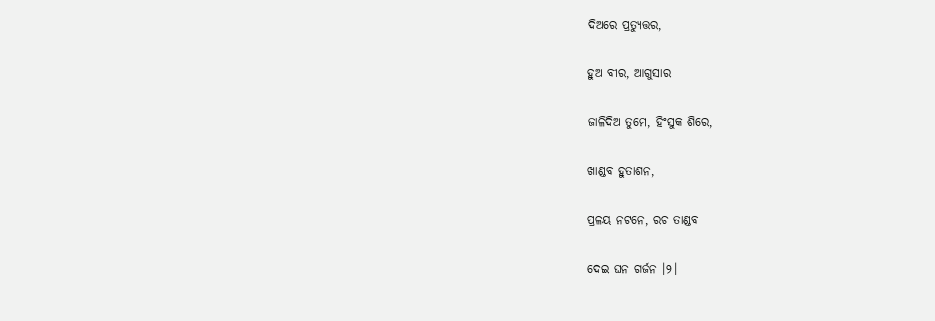ଦିଅରେ ପ୍ରତ୍ୟୁତ୍ତର,

ହୁଅ ବୀର, ଆଗୁସାର

ଜାଳିଦିଅ ତୁମେ, ହିଂସୁକ ଶିରେ,

ଖାଣ୍ଡବ ହୁତାଶନ,

ପ୍ରଳୟ ନଟନେ, ରଚ ତାଣ୍ଡବ

ଦେଇ ଘନ ଗର୍ଜନ ।୨।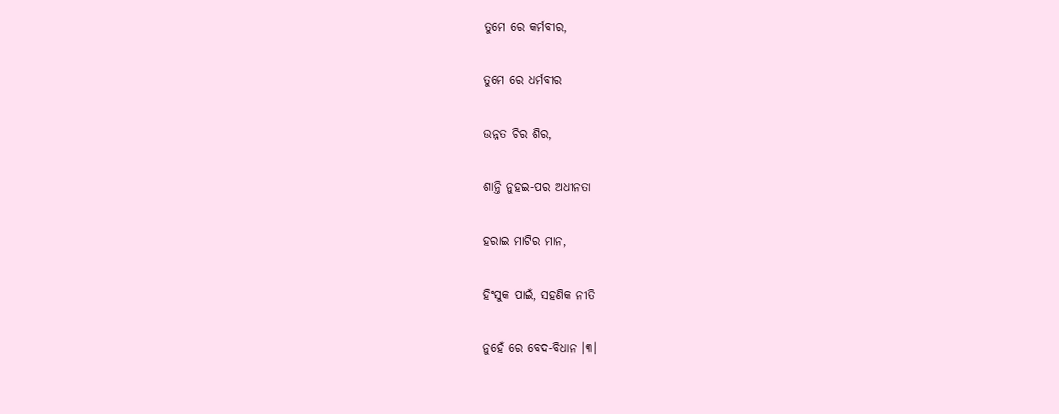ତୁମେ ରେ କର୍ମବୀର,

ତୁମେ ରେ ଧର୍ମବୀର

ଉନ୍ନତ ଚିର ଶିର,

ଶାନ୍ତି ନୁହଇ-ପର ଅଧୀନତା

ହରାଇ ମାଟିର ମାନ,

ହିଂସୁକ ପାଇଁ, ସହଣିକ ନୀତି

ନୁହେଁ ରେ ବେଦ-ବିଧାନ ।୩।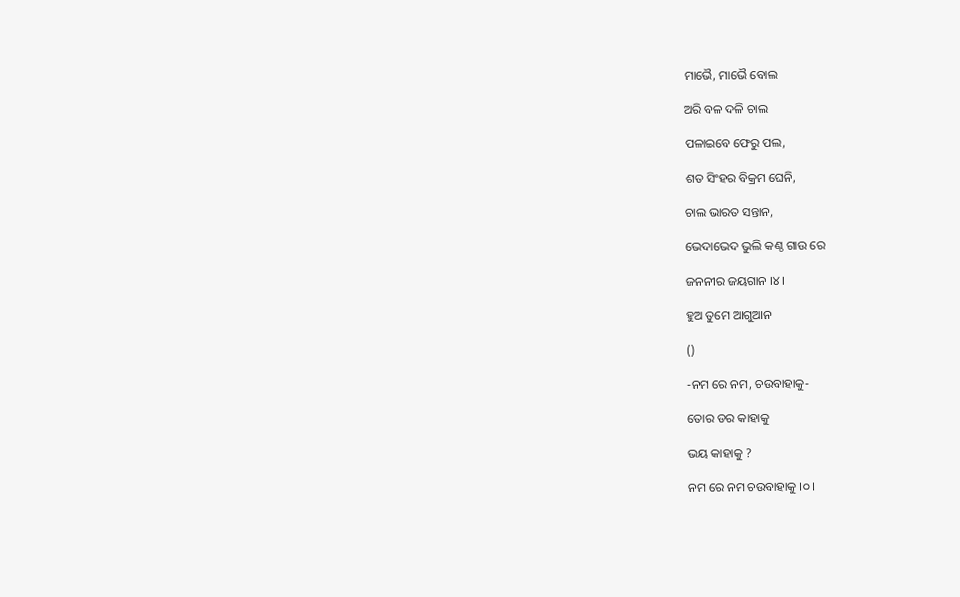ମାଭୈ, ମାଭୈ ବୋଲ

ଅରି ବଳ ଦଳି ଚାଲ

ପଳାଇବେ ଫେରୁ ପଲ,

ଶତ ସିଂହର ବିକ୍ରମ ଘେନି,

ଚାଲ ଭାରତ ସନ୍ତାନ,

ଭେଦାଭେଦ ଭୁଲି କଣ୍ଠ ଗାଉ ରେ

ଜନନୀର ଜୟଗାନ ।୪।

ହୁଅ ତୁମେ ଆଗୁଆନ

()

-ନମ ରେ ନମ, ଚଉବାହାକୁ-

ତୋର ଡର କାହାକୁ

ଭୟ କାହାକୁ ?

ନମ ରେ ନମ ଚଉବାହାକୁ ।୦।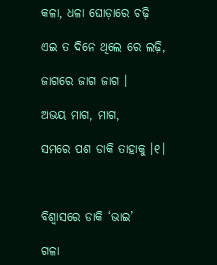କଳା, ଧଳା ଘୋଡ଼ାରେ ଚଢ଼ି

ଏଇ ତ ଦିନେ ଥିଲେ ରେ ଲଢ଼ି,

ଜାଗରେ ଜାଗ ଜାଗ ।

ଅଭୟ ମାଗ, ମାଗ,

ସମରେ ପଶ ଡାକି ତାହାକୁ ।୧।



ବିଶ୍ୱାସରେ ଡାକି ‘ଭାଇ’

ଗଳା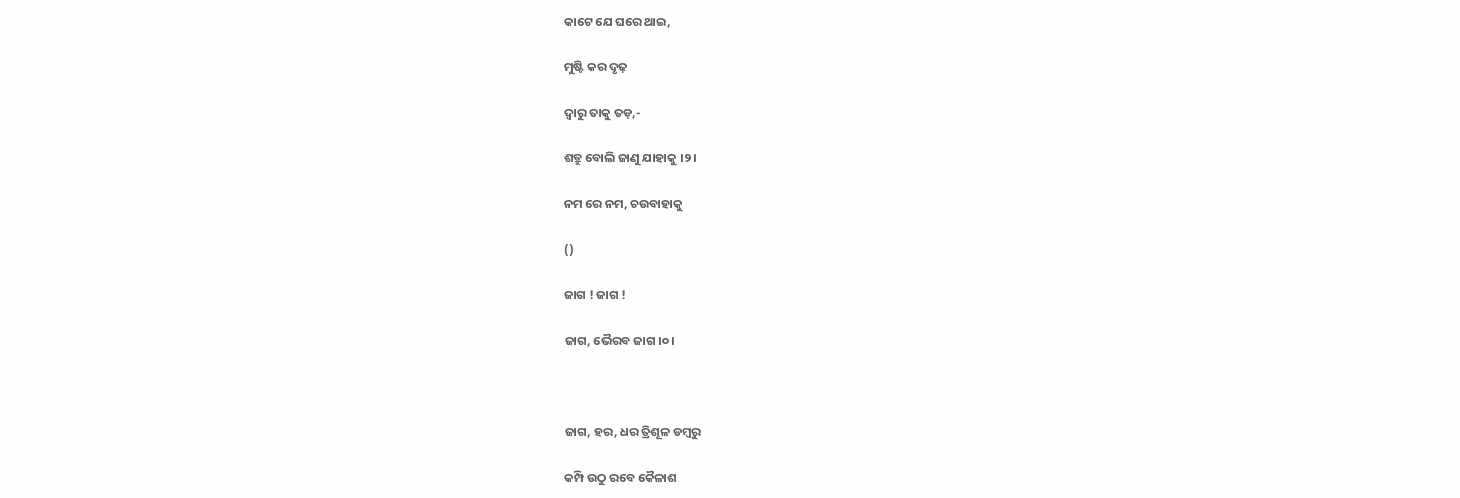କାଟେ ଯେ ଘରେ ଥାଇ,

ମୁଷ୍ଟି କର ଦୃଢ଼

ଦ୍ୱାରୁ ତାକୁ ତଡ଼,-

ଶତ୍ରୁ ବୋଲି ଜାଣୁ ଯାହାକୁ ।୨।

ନମ ରେ ନମ, ଚଉବାହାକୁ

()

ଜାଗ ! ଜାଗ !

ଜାଗ, ଭୈରବ ଜାଗ ।୦।



ଜାଗ, ହର, ଧର ତ୍ରିଶୂଳ ଡମ୍ୱରୁ

କମ୍ପି ଉଠୁ ରବେ କୈଳାଶ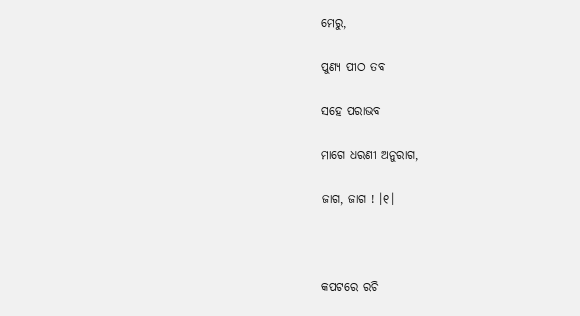ମେରୁ,

ପୁଣ୍ୟ ପୀଠ ତବ

ସହେ ପରାଭବ

ମାଗେ ଧରଣୀ ଅନୁରାଗ,

ଜାଗ, ଜାଗ ! ।୧।



କପଟରେ ରଚି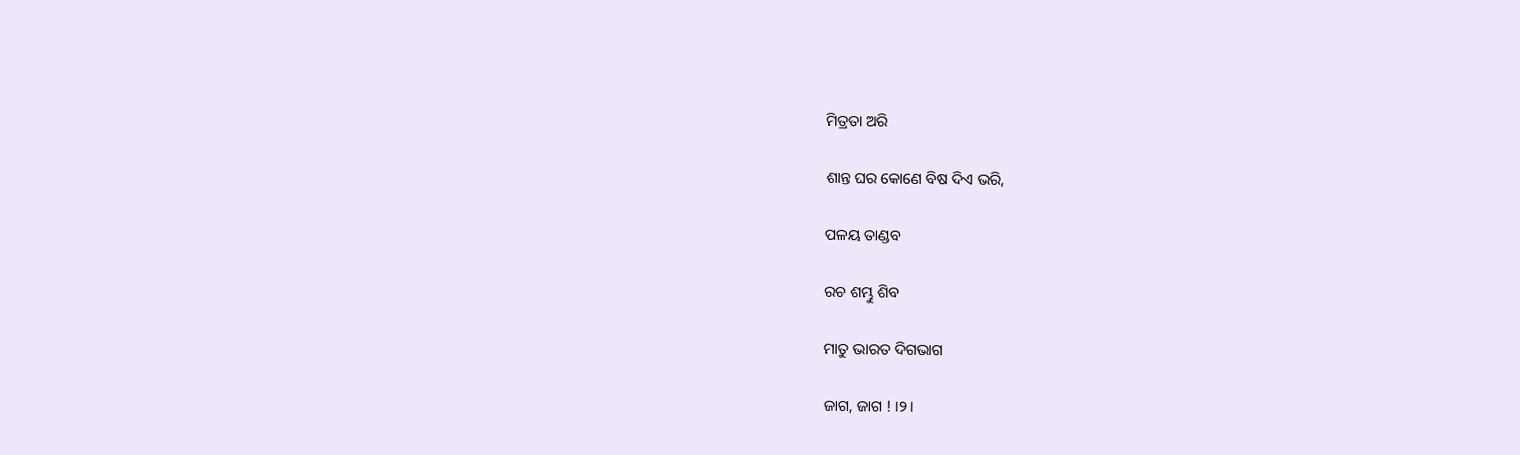ମିତ୍ରତା ଅରି

ଶାନ୍ତ ଘର କୋଣେ ବିଷ ଦିଏ ଭରି,

ପଳୟ ତାଣ୍ଡବ

ରଚ ଶମ୍ଭୁ ଶିବ

ମାତୁ ଭାରତ ଦିଗଭାଗ

ଜାଗ, ଜାଗ ! ।୨।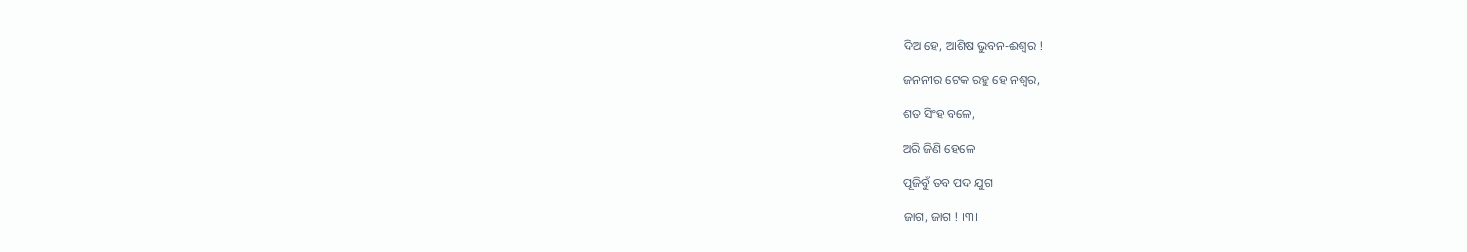ଦିଅ ହେ, ଆଶିଷ ଭୁବନ-ଈଶ୍ୱର !

ଜନନୀର ଟେକ ରହୁ ହେ ନଶ୍ୱର,

ଶତ ସିଂହ ବଳେ,

ଅରି ଜିଣି ହେଳେ

ପୂଜିବୁଁ ତବ ପଦ ଯୁଗ

ଜାଗ, ଜାଗ ! ।୩।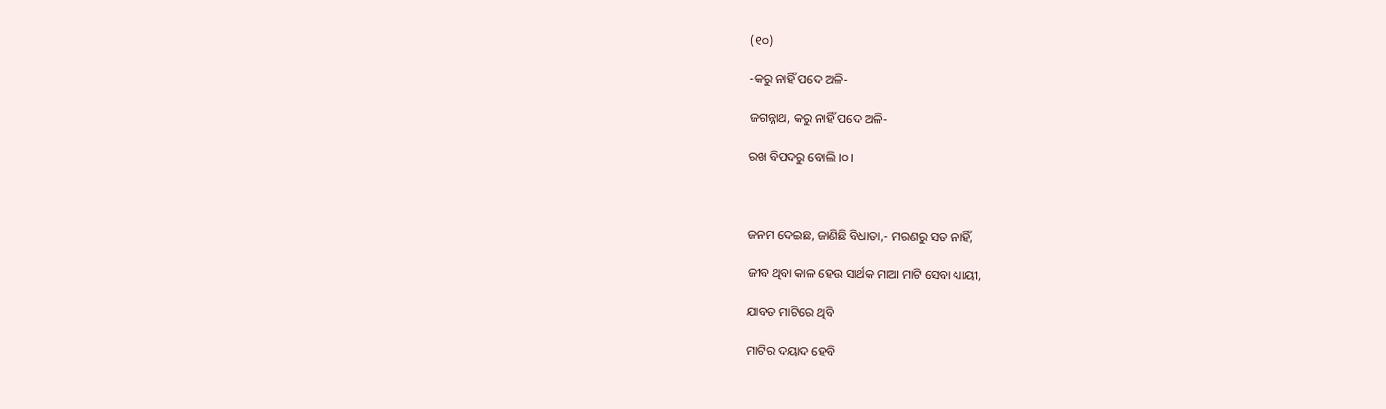(୧୦)

-କରୁ ନାହିଁ ପଦେ ଅଳି-

ଜଗନ୍ନାଥ, କରୁ ନାହିଁ ପଦେ ଅଳି-

ରଖ ବିପଦରୁ ବୋଲି ।୦।



ଜନମ ଦେଇଛ, ଜାଣିଛି ବିଧାତା,- ମରଣରୁ ସତ ନାହିଁ,

ଜୀବ ଥିବା କାଳ ହେଉ ସାର୍ଥକ ମାଆ ମାଟି ସେବା ଧ୍ୟାୟୀ,

ଯାବତ ମାଟିରେ ଥିବି

ମାଟିର ଦୟାଦ ହେବି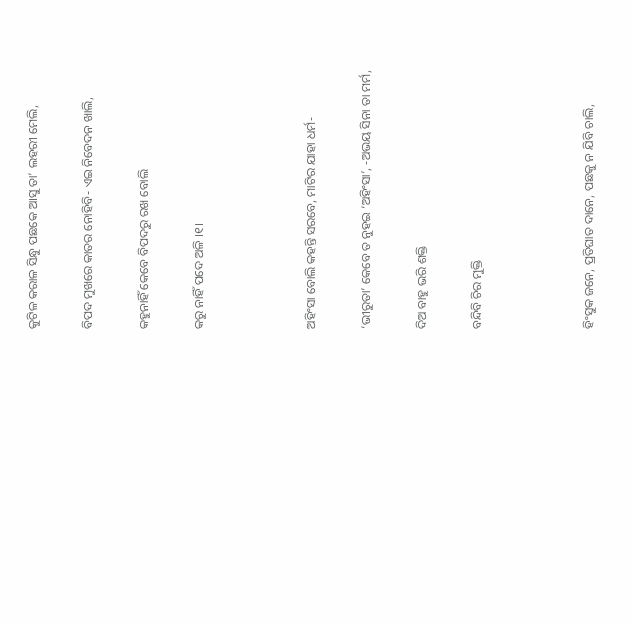କୁଟିଳ କରାଳ ସିନ୍ଧୁ ପଛକେ ଆସୁ ତା’ ଲହରୀ ମେଲି,

ବିପଦ ମୁଖରେ କାତର ନୋହିବି- ଏଇ ନିବେଦନ ଖାଲି,

କହୁନାହିଁ କେବେ ବିପଦରୁ ରଖ ବୋଲି

କରୁ ନାହିଁ ପଦେ ଅଳି ।୧।



ଅହିଂସା ବୋଲି କହନ୍ତି ସରବେ, ମାଟିର ଯାହା ଧର୍ମ-

‘ଭୀରୁତା’ କେବେ ତ ନୁହଇ ‘ଅହିଂସା’, -ଅଭୟ ସିନା ତା ମର୍ମ,

ଦିଅ ବାହୁ ଭରି ଶକ୍ତି

ବନ୍ଦିବି ଚିର ମୁକ୍ତି



ହିଂସୁକ ଜନେ, ପ୍ରତିଘାତ ଦାନେ, ପଛକୁ ନ ଯିବି ଚାଲି,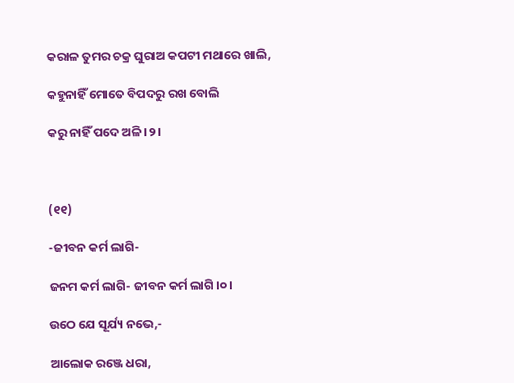କରାଳ ତୁମର ଚକ୍ର ଘୁରାଅ କପଟୀ ମଥାରେ ଖାଲି,

କହୁନାହିଁ ମୋତେ ବିପଦରୁ ରଖ ବୋଲି

କରୁ ନାହିଁ ପଦେ ଅଳି ।୨।



(୧୧)

-ଜୀବନ କର୍ମ ଲାଗି-

ଜନମ କର୍ମ ଲାଗି- ଜୀବନ କର୍ମ ଲାଗି ।୦।

ଉଠେ ଯେ ସୂର୍ଯ୍ୟ ନଭେ,-

ଆଲୋକ ରଞ୍ଜେ ଧରା,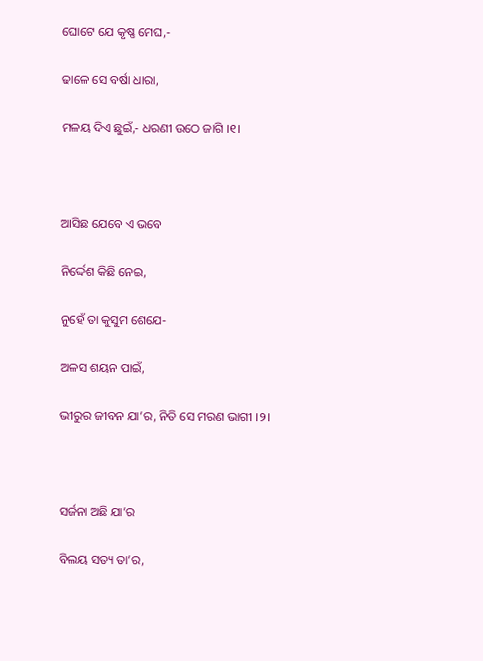ଘୋଟେ ଯେ କୃଷ୍ଣ ମେଘ,-

ଢାଳେ ସେ ବର୍ଷା ଧାରା,

ମଳୟ ଦିଏ ଛୁଇଁ,- ଧରଣୀ ଉଠେ ଜାଗି ।୧।



ଆସିଛ ଯେବେ ଏ ଭବେ

ନିର୍ଦ୍ଦେଶ କିଛି ନେଇ,

ନୁହେଁ ତା କୁସୁମ ଶେଯେ-

ଅଳସ ଶୟନ ପାଇଁ,

ଭୀରୁର ଜୀବନ ଯା’ର, ନିତି ସେ ମରଣ ଭାଗୀ ।୨।



ସର୍ଜନା ଅଛି ଯା’ର

ବିଲୟ ସତ୍ୟ ତା’ର,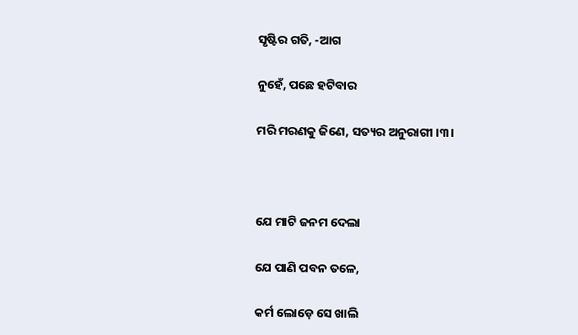ସୃଷ୍ଟିର ଗତି, -ଆଗ

ନୁହେଁ, ପଛେ ହଟିବାର

ମରି ମରଣକୁ ଜିଣେ, ସତ୍ୟର ଅନୁରାଗୀ ।୩।



ଯେ ମାଟି ଜନମ ଦେଲା

ଯେ ପାଣି ପବନ ତଳେ,

କର୍ମ ଲୋଡ଼େ ସେ ଖାଲି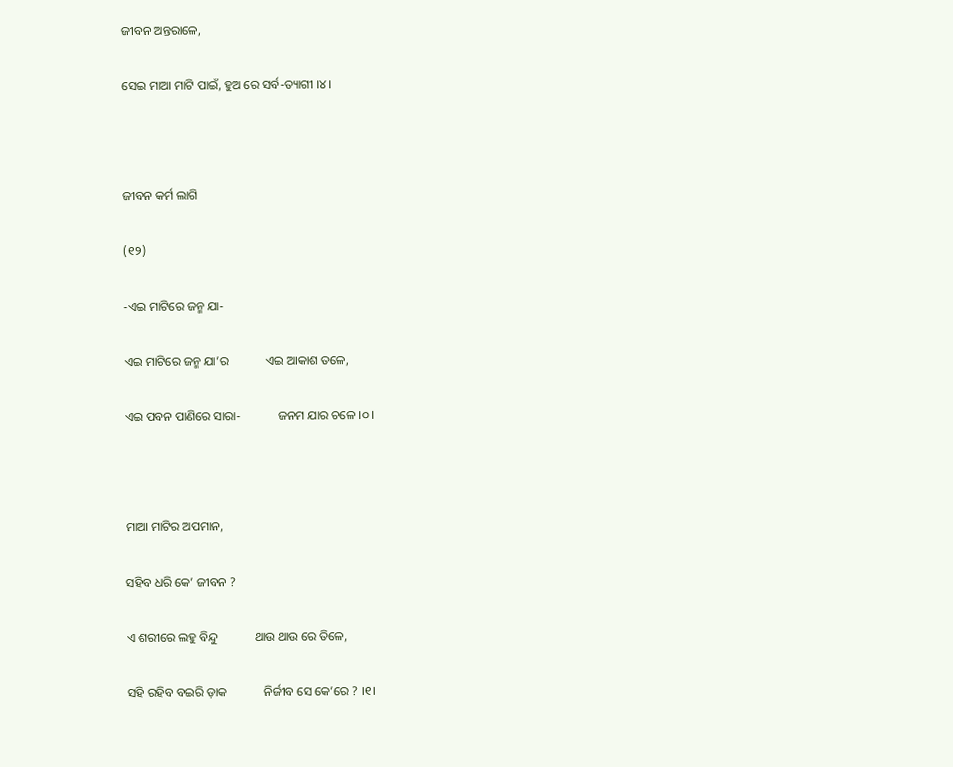ଜୀବନ ଅନ୍ତରାଳେ,

ସେଇ ମାଆ ମାଟି ପାଇଁ, ହୁଅ ରେ ସର୍ବ-ତ୍ୟାଗୀ ।୪।



ଜୀବନ କର୍ମ ଲାଗି

(୧୨)

-ଏଇ ମାଟିରେ ଜନ୍ମ ଯା-

ଏଇ ମାଟିରେ ଜନ୍ମ ଯା’ର            ଏଇ ଆକାଶ ତଳେ,

ଏଇ ପବନ ପାଣିରେ ସାରା-            ଜନମ ଯାର ଚଳେ ।୦।



ମାଆ ମାଟିର ଅପମାନ,

ସହିବ ଧରି କେ’ ଜୀବନ ?

ଏ ଶରୀରେ ଲହୁ ବିନ୍ଦୁ            ଥାଉ ଥାଉ ରେ ତିଳେ,

ସହି ରହିବ ବଇରି ଡ଼ାକ            ନିର୍ଜୀବ ସେ କେ’ରେ ? ।୧।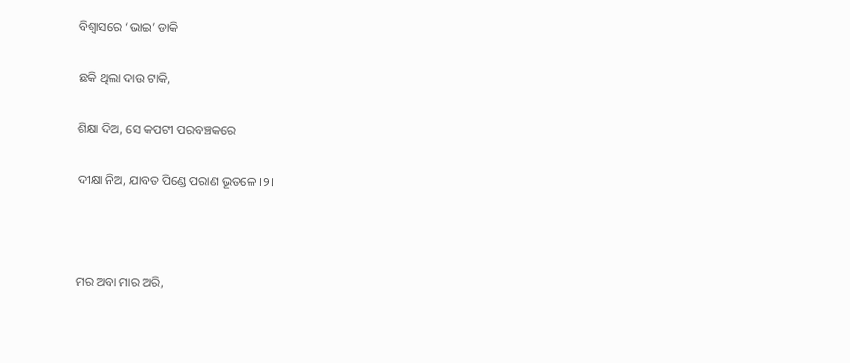ବିଶ୍ୱାସରେ ‘ଭାଇ’ ଡାକି

ଛକି ଥିଲା ଦାଉ ଟାକି,

ଶିକ୍ଷା ଦିଅ, ସେ କପଟୀ ପରବଞ୍ଚକରେ

ଦୀକ୍ଷା ନିଅ, ଯାବତ ପିଣ୍ଡେ ପରାଣ ଭୂତଳେ ।୨।



ମର ଅବା ମାର ଅରି,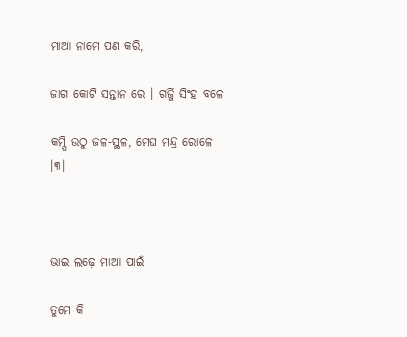ମାଆ ନାମେ ପଣ କରି,

ଜାଗ କୋଟି ସନ୍ତାନ ରେ । ଗର୍ଜ୍ଜି ସିଂହ ବଳେ

କମ୍ପି ଉଠୁ ଜଳ-ସ୍ଥଳ, ମେଘ ମନ୍ଦ୍ର ରୋଳେ ।୩।



ଭାଇ ଲଢ଼େ ମାଆ ପାଇଁ

ତୁମେ କି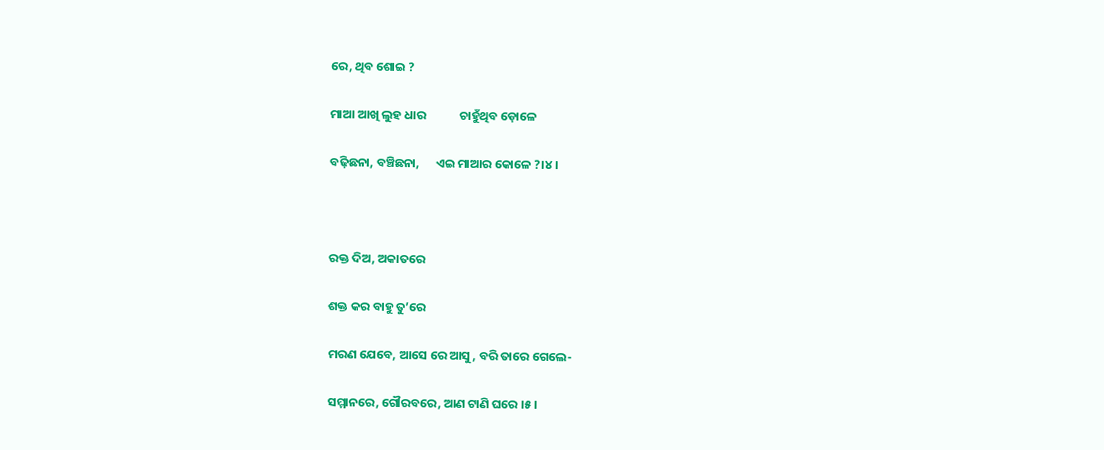ରେ, ଥିବ ଶୋଇ ?

ମାଆ ଆଖି ଲୁହ ଧାର            ଚାହୁଁଥିବ ଡ଼ୋଳେ

ବଢ଼ିଛନା, ବଞ୍ଚିଛନା,      ଏଇ ମାଆର କୋଳେ ?।୪।



ରକ୍ତ ଦିଅ, ଅକାତରେ

ଶକ୍ତ କର ବାହୁ ତୁ’ରେ

ମରଣ ଯେବେ, ଆସେ ରେ ଆସୁ, ବରି ତାରେ ଗେଲେ-

ସମ୍ମାନରେ, ଗୌରବରେ, ଆଣ ଟାଣି ଘରେ ।୫।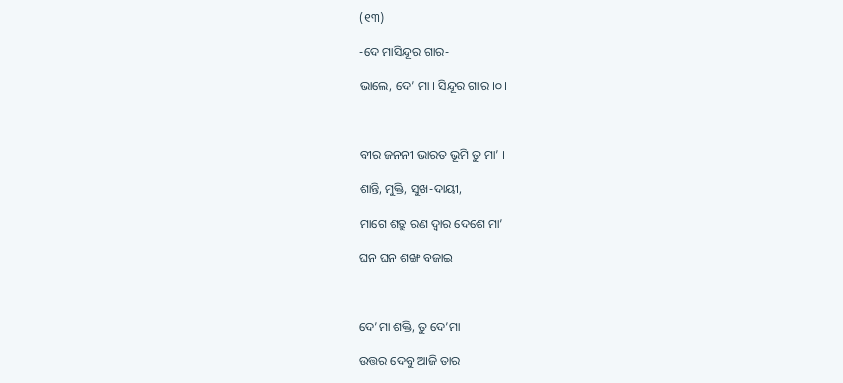(୧୩)

-ଦେ ମାସିନ୍ଦୂର ଗାର-

ଭାଲେ, ଦେ’ ମା । ସିନ୍ଦୂର ଗାର ।୦।



ବୀର ଜନନୀ ଭାରତ ଭୂମି ତୁ ମା’ ।

ଶାନ୍ତି, ମୁକ୍ତି, ସୁଖ-ଦାୟୀ,

ମାଗେ ଶତ୍ରୁ ରଣ ଦ୍ୱାର ଦେଶେ ମା’

ଘନ ଘନ ଶଙ୍ଖ ବଜାଇ



ଦେ’ମା ଶକ୍ତି, ତୁ ଦେ’ମା

ଉତ୍ତର ଦେବୁ ଆଜି ତାର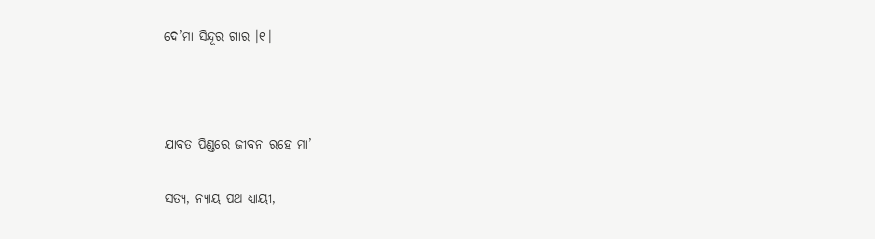ଦେ’ମା ସିନ୍ଦୂର ଗାର ।୧।



ଯାବତ ପିଣ୍ଡରେ ଜୀବନ ରହେ ମା’

ସତ୍ୟ, ନ୍ୟାୟ ପଥ ଧ୍ୟାୟୀ,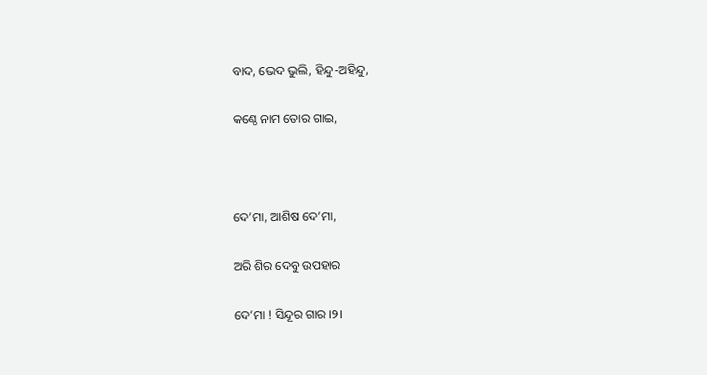ବାଦ, ଭେଦ ଭୁଲି, ହିନ୍ଦୁ-ଅହିନ୍ଦୁ,

କଣ୍ଠେ ନାମ ତୋର ଗାଇ,



ଦେ’ମା, ଆଶିଷ ଦେ’ମା,

ଅରି ଶିର ଦେବୁ ଉପହାର

ଦେ’ମା ! ସିନ୍ଦୂର ଗାର ।୨।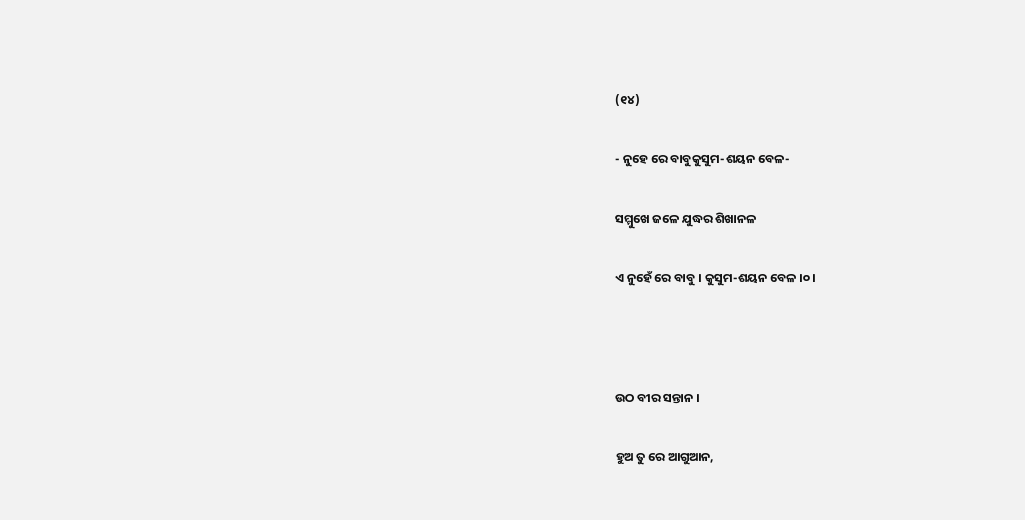(୧୪)

- ନୁହେ ରେ ବାବୁକୁସୁମ-ଶୟନ ବେଳ-

ସମ୍ମୁଖେ ଜଳେ ଯୁଦ୍ଧର ଶିଖାନଳ

ଏ ନୁହେଁ ରେ ବାବୁ । କୁସୁମ-ଶୟନ ବେଳ ।୦।



ଉଠ ବୀର ସନ୍ତାନ ।

ହୁଅ ତୁ ରେ ଆଗୁଆନ,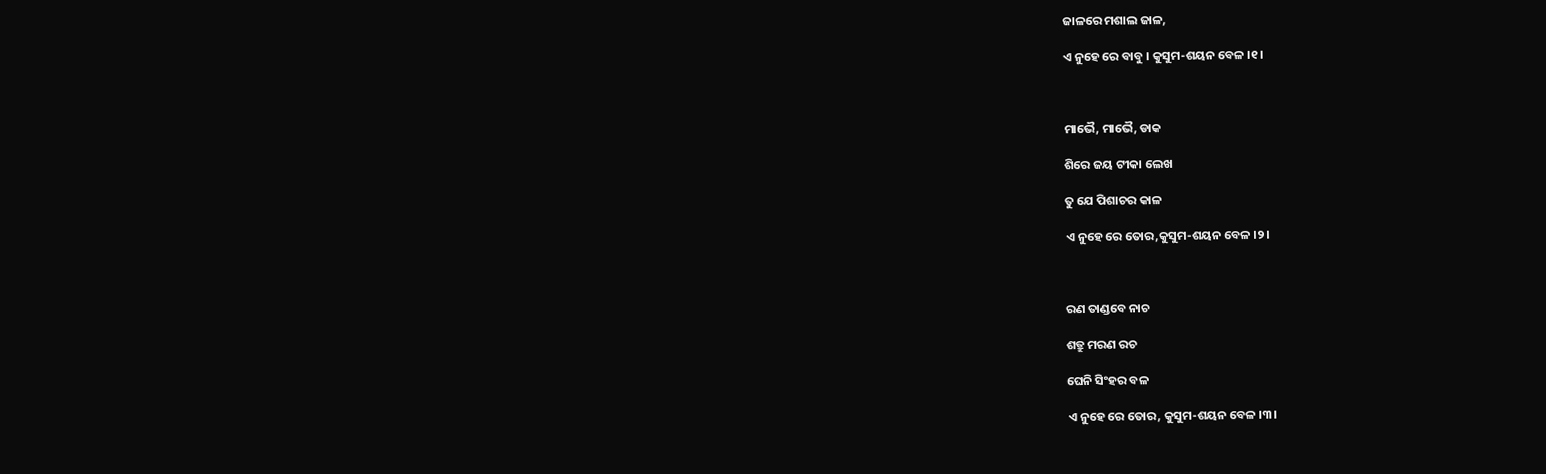ଜାଳରେ ମଶାଲ ଜାଳ,

ଏ ନୁହେ ରେ ବାବୁ । କୁସୁମ-ଶୟନ ବେଳ ।୧।



ମାଭୈ, ମାଭୈ, ଡାକ

ଶିରେ ଜୟ ଟୀକା ଲେଖ

ତୁ ଯେ ପିଶାଚର କାଳ

ଏ ନୁହେ ରେ ତୋର,କୁସୁମ-ଶୟନ ବେଳ ।୨।



ରଣ ତାଣ୍ଡବେ ନାଚ

ଶତ୍ରୁ ମରଣ ରଚ

ଘେନି ସିଂହର ବଳ

ଏ ନୁହେ ରେ ତୋର, କୁସୁମ-ଶୟନ ବେଳ ।୩।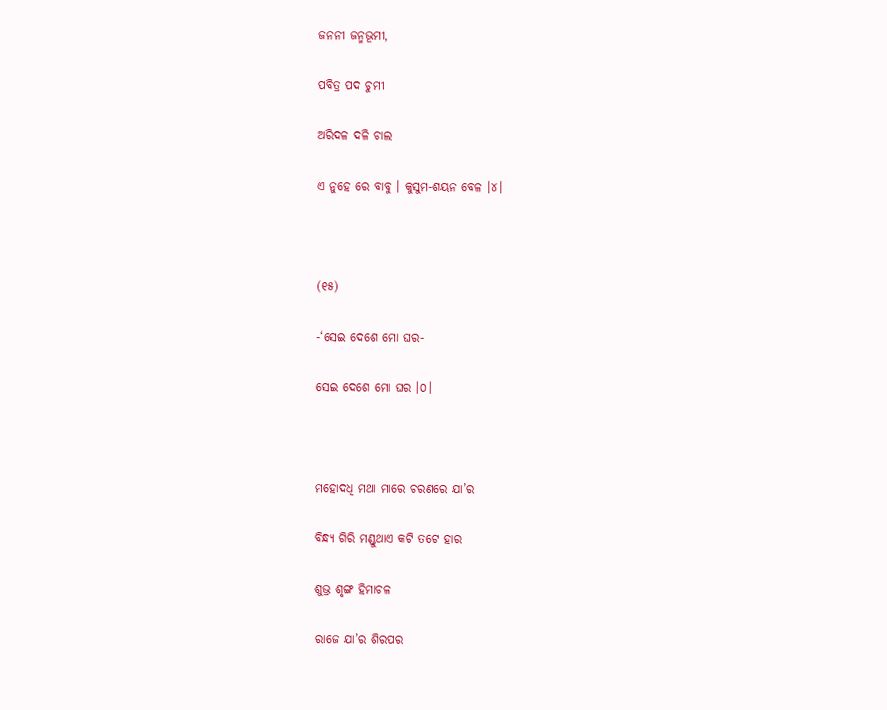ଜନନୀ ଜନ୍ମଭୂମୀ,

ପବିତ୍ର ପଦ ଚୁମୀ

ଅରିଦଳ ଦଳି ଚାଲ

ଏ ନୁହେ ରେ ବାବୁ । କୁସୁମ-ଶୟନ ବେଳ ।୪।



(୧୫)

-‘ସେଇ ଦେଶେ ମୋ ଘର-

ସେଇ ଦେଶେ ମୋ ଘର ।୦।



ମହୋଦଧି ମଥା ମାରେ ଚରଣରେ ଯା’ର

ବିନ୍ଧ୍ୟ ଗିରି ମଣ୍ଡୁଥାଏ କଟି ତଟେ ହାର

ଶୁଭ୍ର ଶୃଙ୍ଗ ହିମାଚଳ

ରାଜେ ଯା’ର ଶିରପର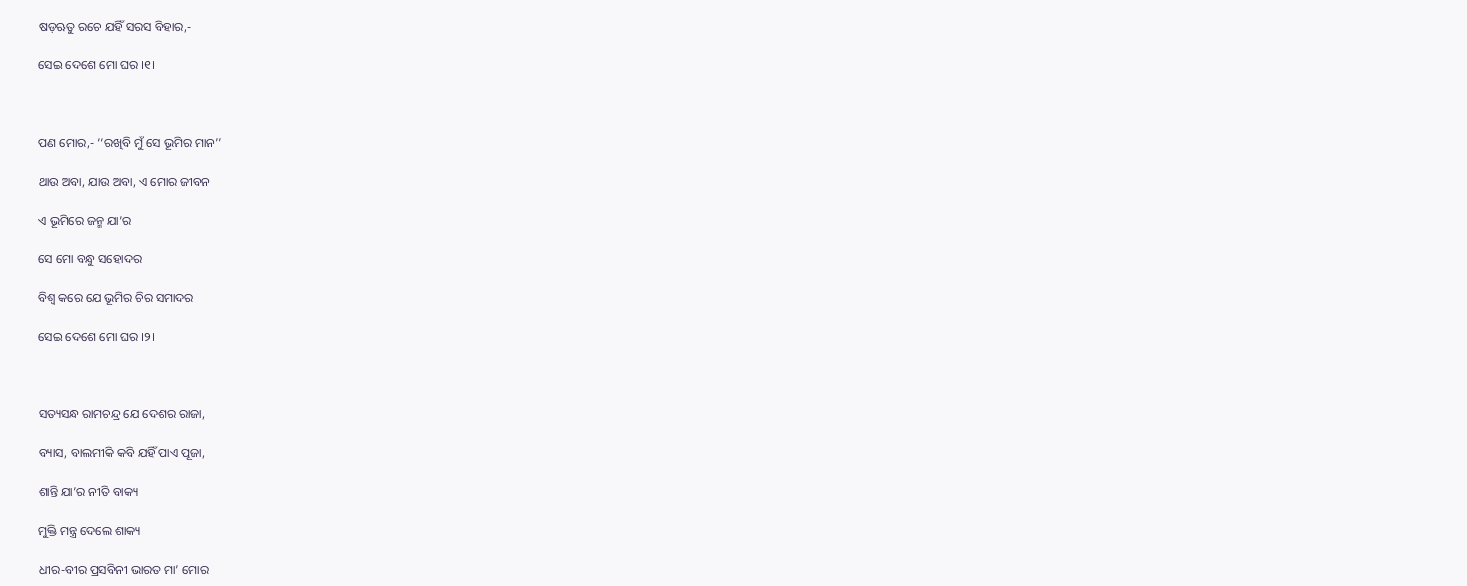ଷଡ଼ଋତୁ ରଚେ ଯହିଁ ସରସ ବିହାର,-

ସେଇ ଦେଶେ ମୋ ଘର ।୧।



ପଣ ମୋର,- ‘‘ରଖିବି ମୁଁ ସେ ଭୂମିର ମାନ’’

ଥାଉ ଅବା, ଯାଉ ଅବା, ଏ ମୋର ଜୀବନ

ଏ ଭୂମିରେ ଜନ୍ମ ଯା’ର

ସେ ମୋ ବନ୍ଧୁ ସହୋଦର

ବିଶ୍ୱ କରେ ଯେ ଭୂମିର ଚିର ସମାଦର

ସେଇ ଦେଶେ ମୋ ଘର ।୨।



ସତ୍ୟସନ୍ଧ ରାମଚନ୍ଦ୍ର ଯେ ଦେଶର ରାଜା,

ବ୍ୟାସ, ବାଲମୀକି କବି ଯହିଁ ପାଏ ପୂଜା,

ଶାନ୍ତି ଯା’ର ନୀତି ବାକ୍ୟ

ମୁକ୍ତି ମନ୍ତ୍ର ଦେଲେ ଶାକ୍ୟ

ଧୀର-ବୀର ପ୍ରସବିନୀ ଭାରତ ମା’ ମୋର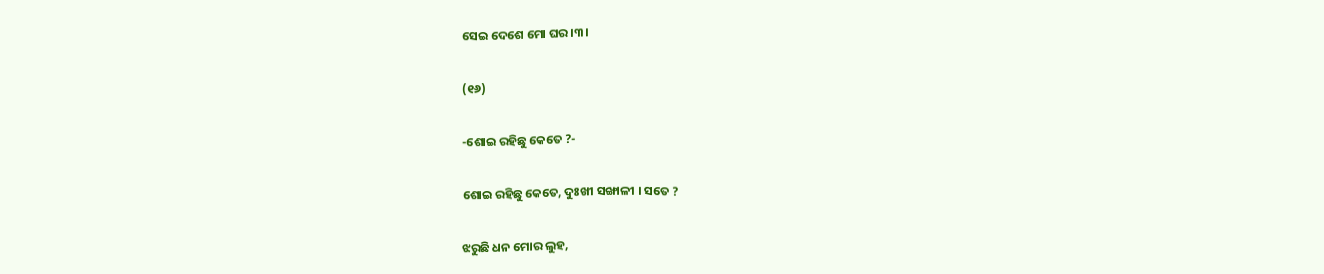ସେଇ ଦେଶେ ମୋ ଘର ।୩।

(୧୬)

-ଶୋଇ ରହିଛୁ କେତେ ?-

ଶୋଇ ରହିଛୁ କେତେ, ଦୁଃଖୀ ସଙ୍ଖାଳୀ । ସତେ ?

ଝରୁଛି ଧନ ମୋର ଲୁହ,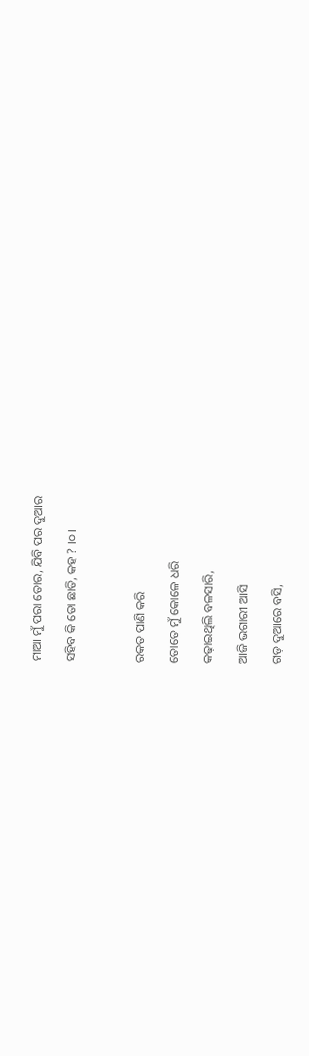ମାଆ ମୁଁ ପରା ତୋର, ଯିବି ପର ଦୁଆର

ସହିବ କି ତୋ ଛାତି, କହ ? ।୦।



ରକତ ପାଣି କରି

ତୋତେ ମୁଁ କୋଳେ ଧରି

କଢ଼ାଇଥିଲି ବଳସାରି,

ଆଜି ଭଗାରୀ ଆସି

ଗଡ଼ ଦୁଆରେ ବସି,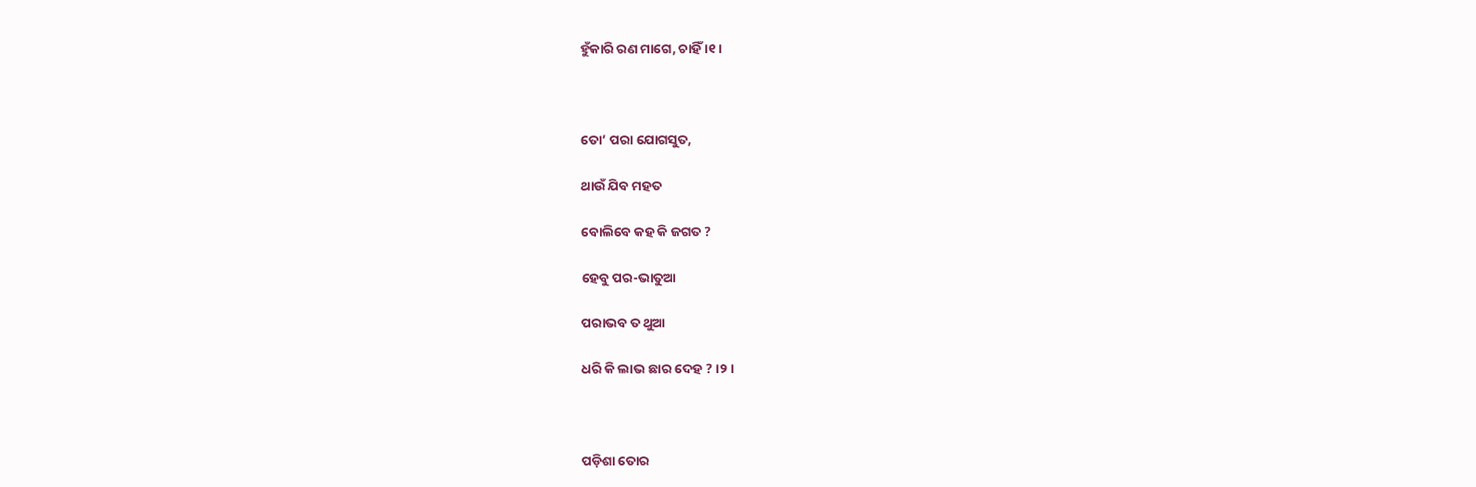ହୁଁକାରି ରଣ ମାଗେ, ଚାହିଁ ।୧।



ତୋ’ ପରା ଯୋଗସୁତ,

ଥାଉଁ ଯିବ ମହତ

ବୋଲିବେ କହ କି ଜଗତ ?

ହେବୁ ପର-ଭାତୁଆ

ପରାଭବ ତ ଥୁଆ

ଧରି କି ଲାଭ ଛାର ଦେହ ? ।୨।



ପଡ଼ିଶା ତୋର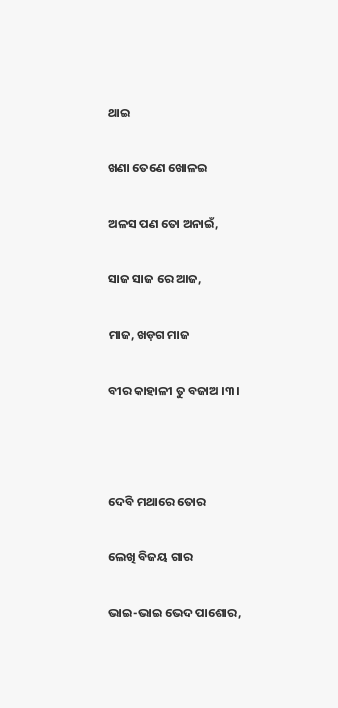ଥାଇ

ଖଣା ତେଣେ ଖୋଳଇ

ଅଳସ ପଣ ତୋ ଅନାଇଁ,

ସାଜ ସାଜ ରେ ଆଜ,

ମାଜ, ଖଡ଼ଗ ମାଜ

ବୀର କାହାଳୀ ତୁ ବଜାଅ ।୩।



ଦେବି ମଥାରେ ତୋର

ଲେଖି ବିଜୟ ଗାର

ଭାଇ-ଭାଇ ଭେଦ ପାଶୋର,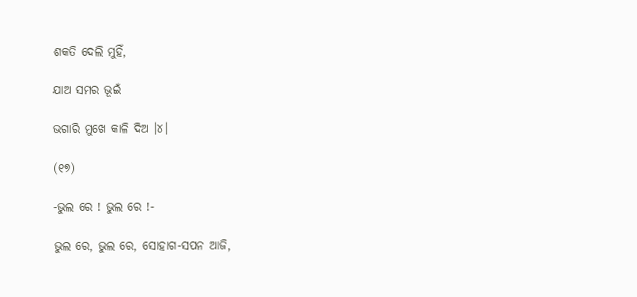ଶକତି ଦେଲି ମୁହିଁ,

ଯାଅ ସମର ଭୂଇଁ

ଭଗାରି ମୁଖେ କାଳି ଦିଅ ।୪।

(୧୭)

-ଭୁଲ ରେ ! ଭୁଲ ରେ !-

ଭୁଲ ରେ, ଭୁଲ ରେ, ସୋହାଗ-ସପନ ଆଜି,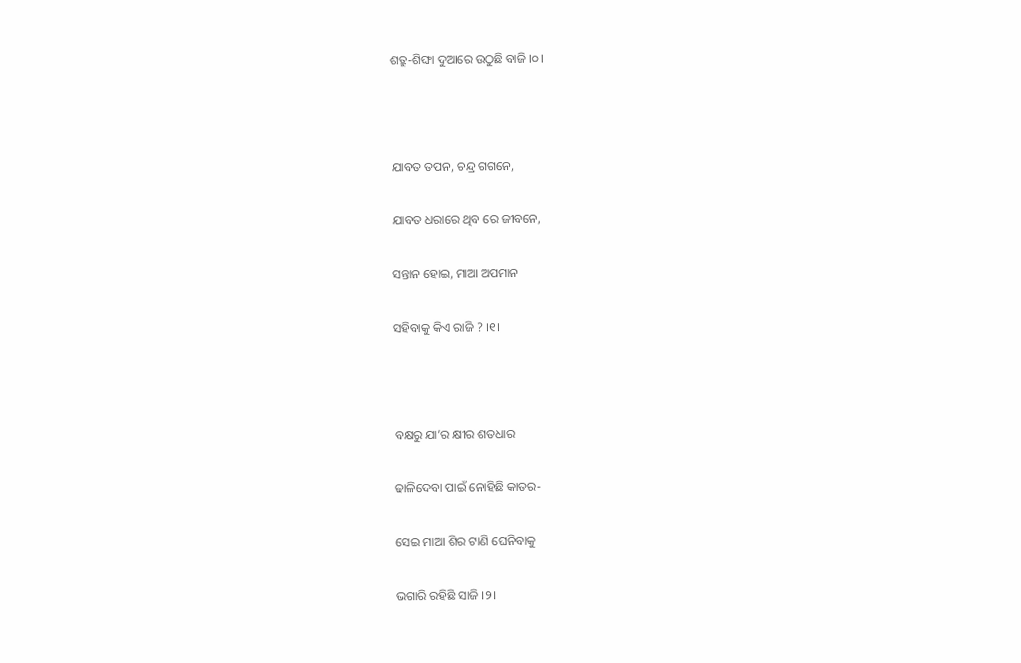ଶତ୍ରୁ-ଶିଙ୍ଘା ଦୁଆରେ ଉଠୁଛି ବାଜି ।୦।



ଯାବତ ତପନ, ଚନ୍ଦ୍ର ଗଗନେ,

ଯାବତ ଧରାରେ ଥିବ ରେ ଜୀବନେ,

ସନ୍ତାନ ହୋଇ, ମାଆ ଅପମାନ

ସହିବାକୁ କିଏ ରାଜି ? ।୧।



ବକ୍ଷରୁ ଯା’ର କ୍ଷୀର ଶତଧାର

ଢାଳିଦେବା ପାଇଁ ନୋହିଛି କାତର-

ସେଇ ମାଆ ଶିର ଟାଣି ଘେନିବାକୁ

ଭଗାରି ରହିଛି ସାଜି ।୨।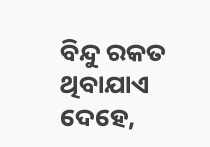ବିନ୍ଦୁ ରକତ ଥିବାଯାଏ ଦେହେ,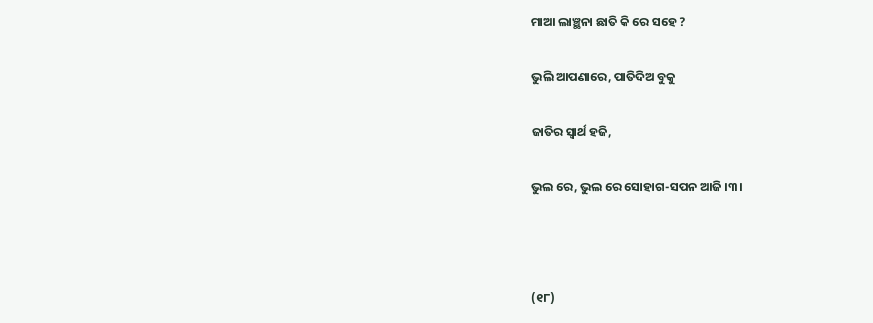ମାଆ ଲାଞ୍ଛନା ଛାତି କି ରେ ସହେ ?

ଭୁଲି ଆପଣାରେ, ପାତିଦିଅ ବୁକୁ

ଜାତିର ସ୍ୱାର୍ଥ ହଜି,

ଭୁଲ ରେ, ଭୁଲ ରେ ସୋହାଗ-ସପନ ଆଜି ।୩।



(୧୮)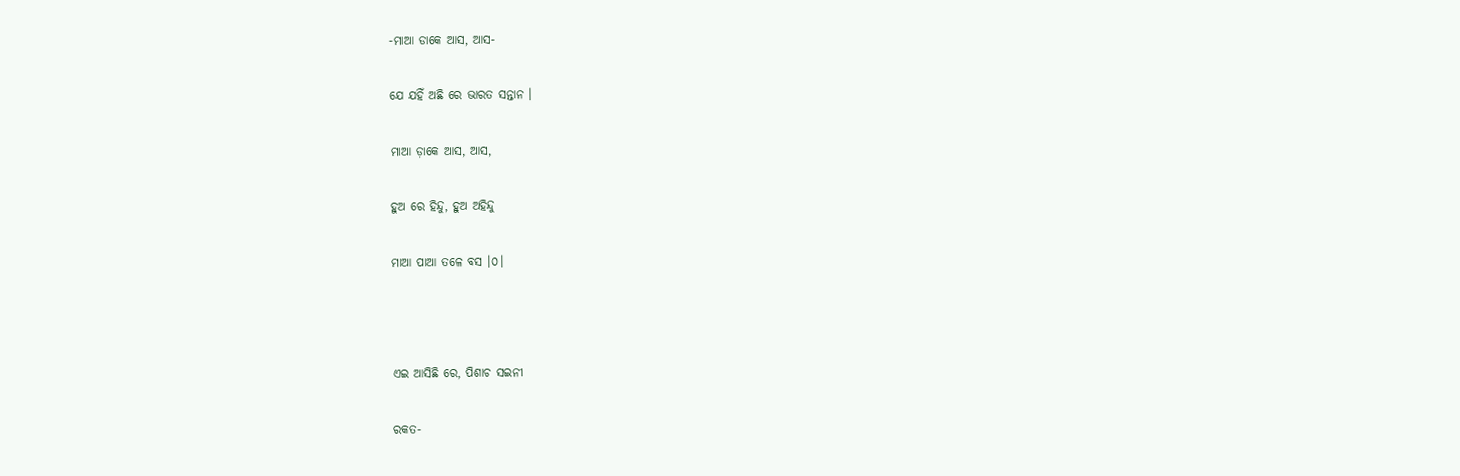-ମାଆ ଡାକେ ଆସ, ଆସ-

ଯେ ଯହିଁ ଅଛି ରେ ଭାରତ ସନ୍ତାନ ।

ମାଆ ଡ଼ାକେ ଆସ, ଆସ,

ହୁଅ ରେ ହିନ୍ଦୁ, ହୁଅ ଅହିନ୍ଦୁ

ମାଆ ପାଆ ତଳେ ବସ ।୦।



ଏଇ ଆସିଛି ରେ, ପିଶାଚ ସଇନୀ

ରକତ-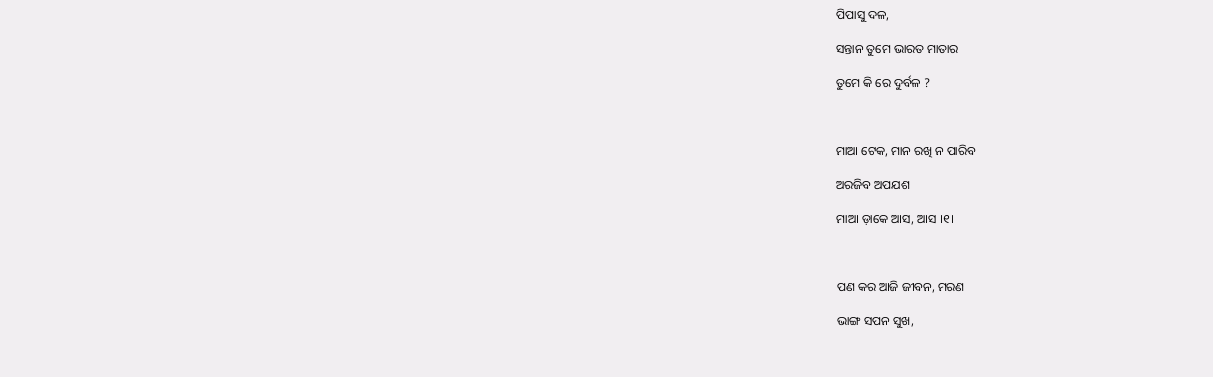ପିପାସୁ ଦଳ,

ସନ୍ତାନ ତୁମେ ଭାରତ ମାତାର

ତୁମେ କି ରେ ଦୁର୍ବଳ ?



ମାଆ ଟେକ, ମାନ ରଖି ନ ପାରିବ

ଅରଜିବ ଅପଯଶ

ମାଆ ଡ଼ାକେ ଆସ, ଆସ ।୧।



ପଣ କର ଆଜି ଜୀବନ, ମରଣ

ଭାଙ୍ଗ ସପନ ସୁଖ,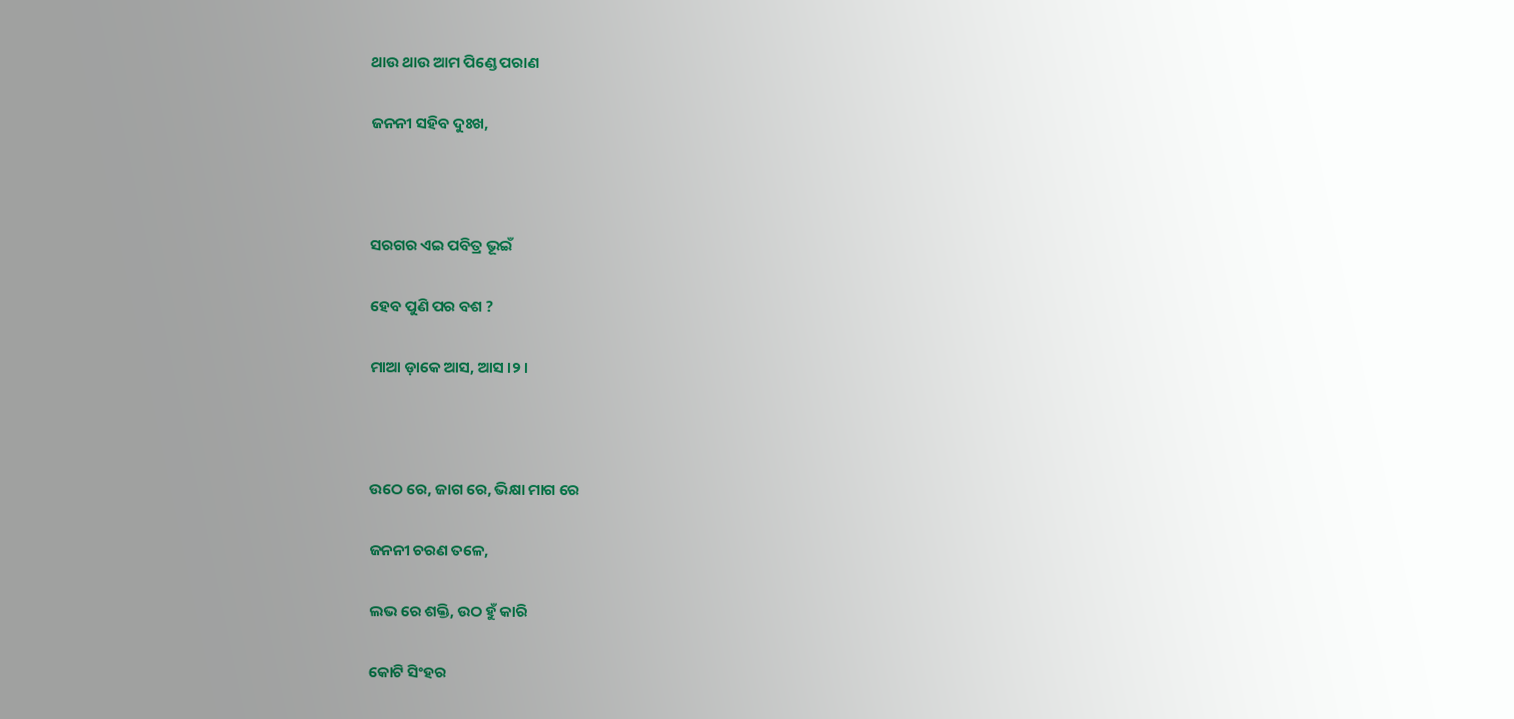ଥାଉ ଥାଉ ଆମ ପିଣ୍ଡେ ପରାଣ

ଜନନୀ ସହିବ ଦୁଃଖ,



ସରଗର ଏଇ ପବିତ୍ର ଭୂଇଁ

ହେବ ପୁଣି ପର ବଶ ?

ମାଆ ଡ଼ାକେ ଆସ, ଆସ ।୨।



ଉଠେ ରେ, ଜାଗ ରେ, ଭିକ୍ଷା ମାଗ ରେ

ଜନନୀ ଚରଣ ତଳେ,

ଲଭ ରେ ଶକ୍ତି, ଉଠ ହୁଁ କାରି

କୋଟି ସିଂହର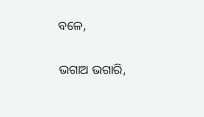ବଳେ,

ଭଗାଅ ଭଗାରି,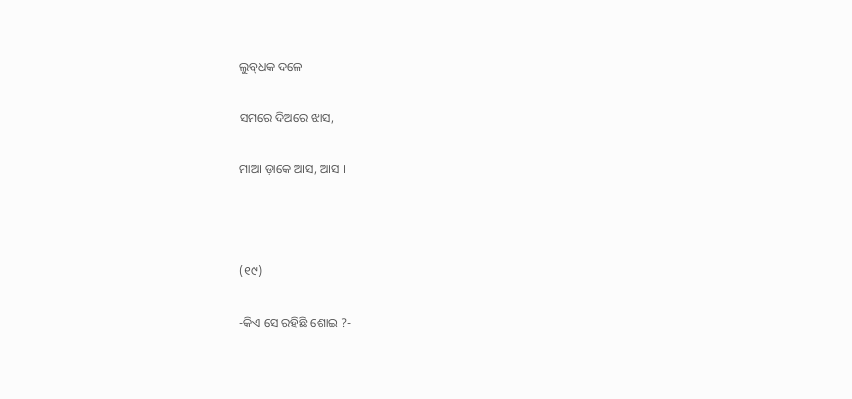ଲୁବ୍‌ଧକ ଦଳେ

ସମରେ ଦିଅରେ ଝାସ,

ମାଆ ଡ଼ାକେ ଆସ, ଆସ ।



(୧୯)

-କିଏ ସେ ରହିଛି ଶୋଇ ?-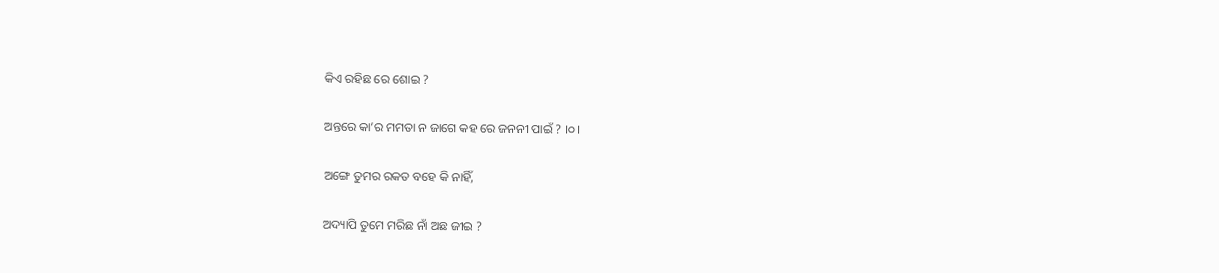କିଏ ରହିଛ ରେ ଶୋଇ ?

ଅନ୍ତରେ କା’ର ମମତା ନ ଜାଗେ କହ ରେ ଜନନୀ ପାଇଁ ? ।୦।

ଅଙ୍ଗେ ତୁମର ରକତ ବହେ କି ନାହିଁ,

ଅଦ୍ୟାପି ତୁମେ ମରିଛ ନାଁ ଅଛ ଜୀଇ ?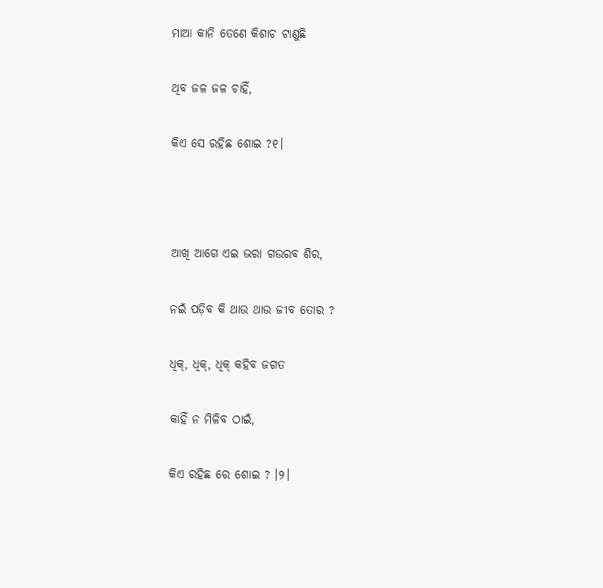ମାଆ କାନି ତେଣେ କିଶାଚ ଟାଣୁଛି

ଥିବ ଜଳ ଜଳ ଚାହିଁ,

କିଏ ସେ ରହିଛ ଶୋଇ ?୧।



ଆଖି ଆଗେ ଏଇ ଭରା ଗଉରବ ଶିର,

ନଇଁ ପଡ଼ିବ କି ଥାଉ ଥାଉ ଜୀବ ତୋର ?

ଧିକ୍, ଧିକ୍, ଧିକ୍ କହିବ ଜଗତ

କାହିଁ ନ ମିଳିବ ଠାଇଁ,

କିଏ ରହିଛ ରେ ଶୋଇ ? ।୨।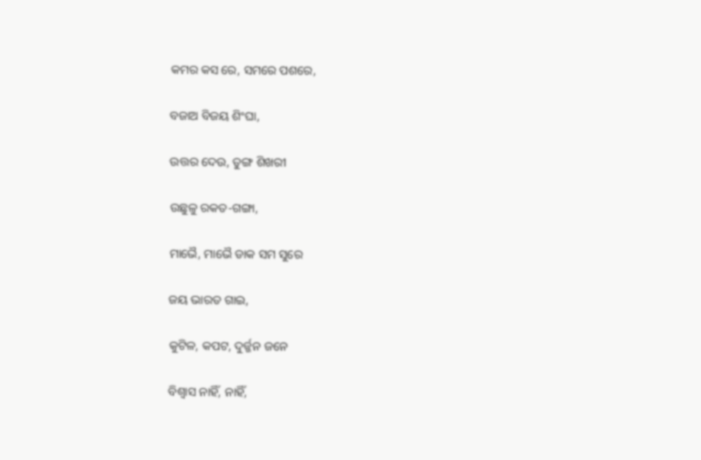କମର କସ ରେ, ସମରେ ପଶରେ,

ବଜାଅ ବିଜୟ ଶିଂଘା,

ଉତ୍ତର ଦେଉ, ତୁଙ୍ଗ ଶିଖରୀ

ଉଛୁଳୁ ରକତ-ଗଙ୍ଗା,

ମାଭୈ, ମାଭୈ ଡାକ ସମ ସୁରେ

ଜୟ ଭାରତ ଗାଇ,

କୁଟିଳ, କପଟ, ଦୁର୍ଜ୍ଜନ ଜନେ

ବିଶ୍ୱାସ ନାହିଁ, ନାହିଁ,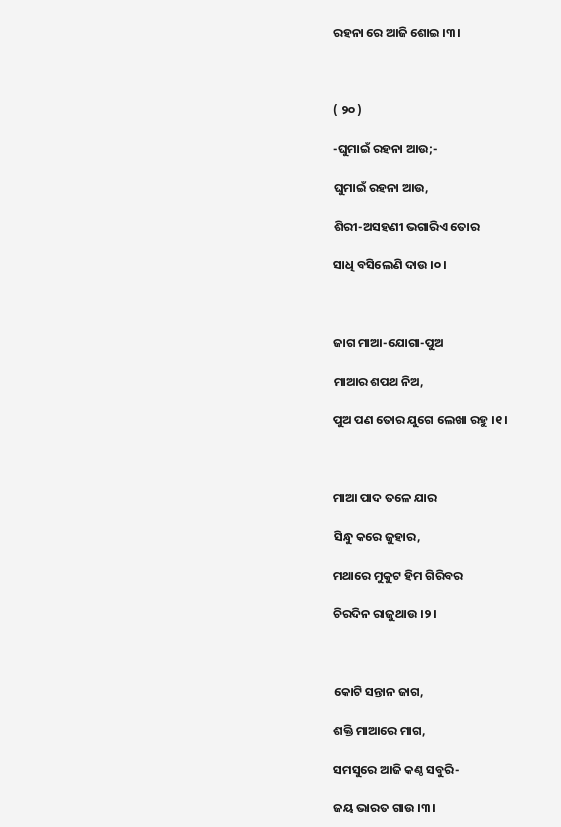ରହନା ରେ ଆଜି ଶୋଇ ।୩।



( ୨୦ )

-ଘୁମାଇଁ ରହନା ଆଉ;-

ଘୁମାଇଁ ରହନା ଆଉ,

ଶିରୀ-ଅସହଣୀ ଭଗାରିଏ ତୋର

ସାଧି ବସିଲେଣି ଦାଉ ।୦।



ଜାଗ ମାଆ-ଯୋଗା-ପୁଅ

ମାଆର ଶପଥ ନିଅ,

ପୁଅ ପଣ ତୋର ଯୁଗେ ଲେଖା ରହୁ ।୧।



ମାଆ ପାଦ ତଳେ ଯାର

ସିନ୍ଧୁ କରେ ଜୁହାର,

ମଥାରେ ମୁକୁଟ ହିମ ଗିରିବର

ଚିରଦିନ ରାଜୁଥାଉ ।୨।



କୋଟି ସନ୍ତାନ ଜାଗ,

ଶକ୍ତି ମାଆରେ ମାଗ,

ସମସୁରେ ଆଜି କଣ୍ଠ ସବୁରି-

ଜୟ ଭାରତ ଗାଉ ।୩।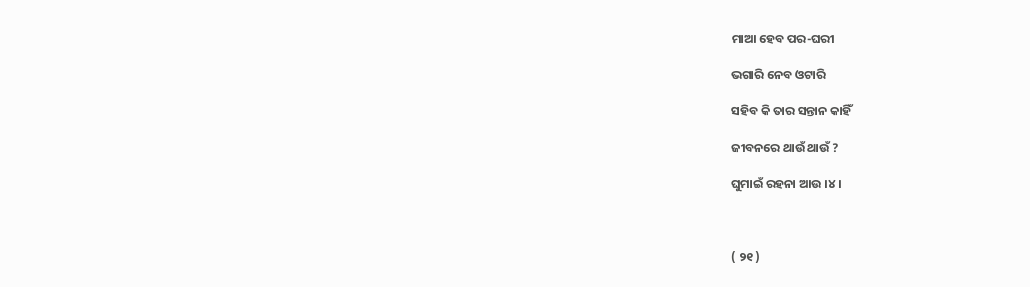ମାଆ ହେବ ପର-ଘରୀ

ଭଗାରି ନେବ ଓଟାରି

ସହିବ କି ତାର ସନ୍ତାନ କାହିଁ

ଜୀବନରେ ଥାଉଁ ଥାଉଁ ?

ଘୁମାଇଁ ରହନା ଆଉ ।୪।



( ୨୧ )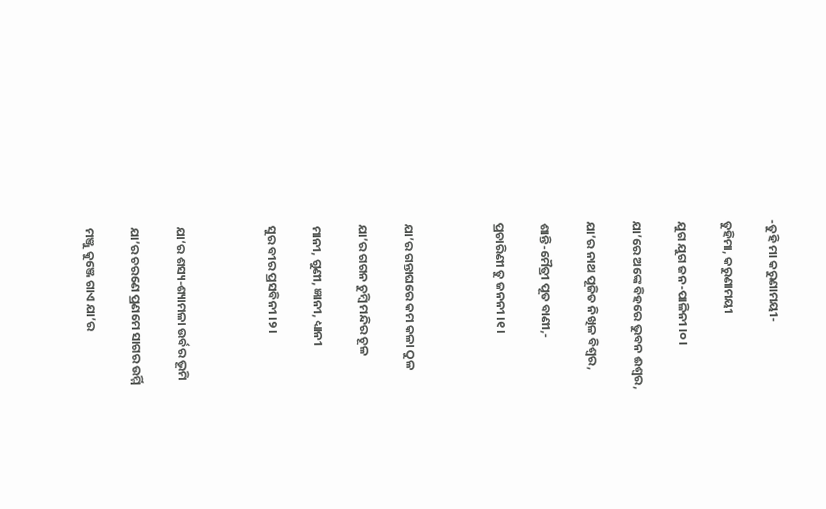-ତୁହି ମା କରୁଣାମୟୀ-

ତୁହିମା, କରୁଣାମୟୀ

ଯୁଗ ଯୁଗ ଜନ-ପାଳିନୀ ।୦।

ଯା’ରେ ଅଙ୍କେ ବିହରେ ଭୁବନ ଈଶ୍ୱର,

ଯା’ର ନାଥ ପୂଜିତ ନିଖିଳ ବିଶ୍ୱର,

ଶାନ୍ତି-ମୈତ୍ରୀ ପୂତ ବାଣୀ,-

ପ୍ରଚାରିଣୀ ତୁ ଜନନୀ ।୧।



ଯା’ର ଗନ୍ତାଘରେ କମ କଳା ଠୁଳ

ଯା’ର ଗଗନ ଚୁମ୍ବି ମନ୍ଦିର ଚୂଳ

ମାନୀ, ଗୁଣୀ, ଜ୍ଞାନୀ, ଧ୍ୟାନୀ

ସୁର ବୀର ପ୍ରସବିନୀ ।୨।



ଯା‘ର ଶସ୍ୟ-ଶ୍ୟାମଳା ଉର୍ବର ଭୂମି

ଯା’ର ଚରଣେ ପ୍ରଣମେ ସାଗର ଉର୍ମ୍ମି

ମଞ୍ଜୁ କୁଞ୍ଜେ ଗାଏ ଯା’ର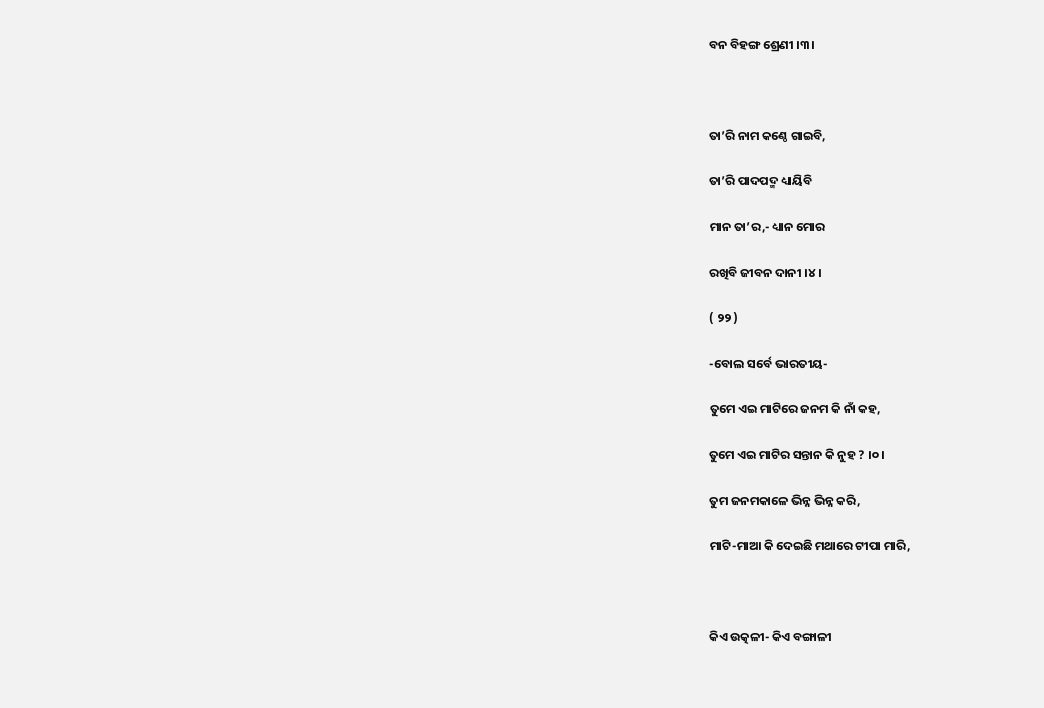ବନ ବିହଙ୍ଗ ଶ୍ରେଣୀ ।୩।



ତା’ରି ନାମ କଣ୍ଠେ ଗାଇବି,

ତା’ରି ପାଦପଦ୍ମ ଧ୍ୟାୟିବି

ମାନ ତା’ର,- ଧ୍ୟାନ ମୋର

ରଖିବି ଜୀବନ ଦାନୀ ।୪।

( ୨୨ )

-ବୋଲ ସର୍ବେ ଭାରତୀୟ-

ତୁମେ ଏଇ ମାଟିରେ ଜନମ କି ନାଁ କହ,

ତୁମେ ଏଇ ମାଟିର ସନ୍ତାନ କି ନୁହ ? ।୦।

ତୁମ ଜନମକାଳେ ଭିନ୍ନ ଭିନ୍ନ କରି,

ମାଟି-ମାଆ କି ଦେଇଛି ମଥାରେ ଟୀପା ମାରି,



କିଏ ଉତ୍କଳୀ- କିଏ ବଙ୍ଗାଳୀ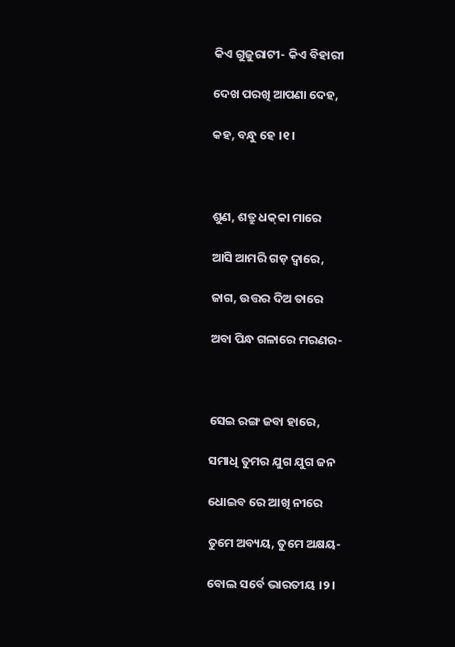କିଏ ଗୁଜୁରାଟୀ- କିଏ ବିହାରୀ

ଦେଖ ପରଖି ଆପଣା ଦେହ,

କହ, ବନ୍ଧୁ ହେ ।୧।



ଶୁଣ, ଶତ୍ରୁ ଧକ୍‌କା ମାରେ

ଆସି ଆମରି ଗଡ଼ ଦ୍ୱାରେ,

ଜାଗ, ଉତ୍ତର ଦିଅ ତାରେ

ଅବା ପିନ୍ଧ ଗଳାରେ ମରଣର-



ସେଇ ରଙ୍ଗ ଜବା ହାରେ,

ସମାଧି ତୁମର ଯୁଗ ଯୁଗ ଜନ

ଧୋଇବ ରେ ଆଖି ନୀରେ

ତୁମେ ଅବ୍ୟୟ, ତୁମେ ଅକ୍ଷୟ-

ବୋଲ ସର୍ବେ ଭାରତୀୟ ।୨।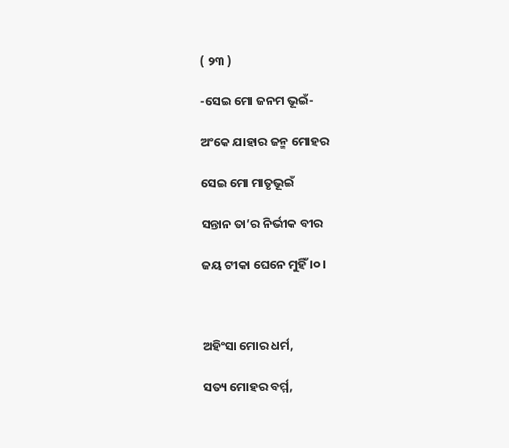( ୨୩ )

-ସେଇ ମୋ ଜନମ ଭୂଇଁ-

ଅଂକେ ଯାହାର ଜନ୍ମ ମୋହର

ସେଇ ମୋ ମାତୃଭୂଇଁ

ସନ୍ତାନ ତା’ର ନିର୍ଭୀକ ବୀର

ଜୟ ଟୀକା ଘେନେ ମୁହିଁ ।୦।



ଅହିଂସା ମୋର ଧର୍ମ,

ସତ୍ୟ ମୋହର ବର୍ମ୍ମ,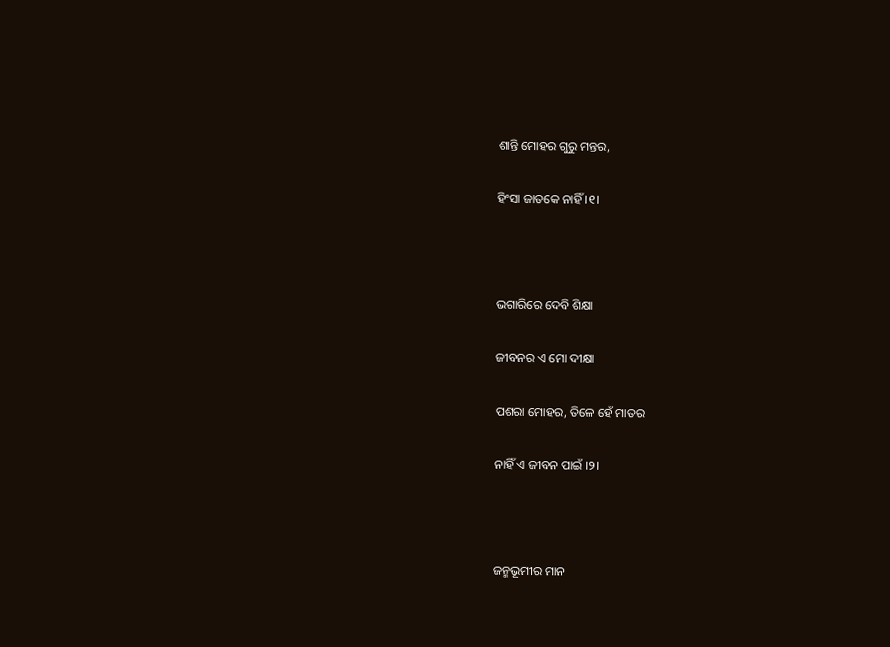ଶାନ୍ତି ମୋହର ଗୁରୁ ମନ୍ତର,

ହିଂସା ଜାତକେ ନାହିଁ ।୧।



ଭଗାରିରେ ଦେବି ଶିକ୍ଷା

ଜୀବନର ଏ ମୋ ଦୀକ୍ଷା

ପଶରା ମୋହର, ତିଳେ ହେଁ ମାତର

ନାହିଁ ଏ ଜୀବନ ପାଇଁ ।୨।



ଜନ୍ମଭୂମୀର ମାନ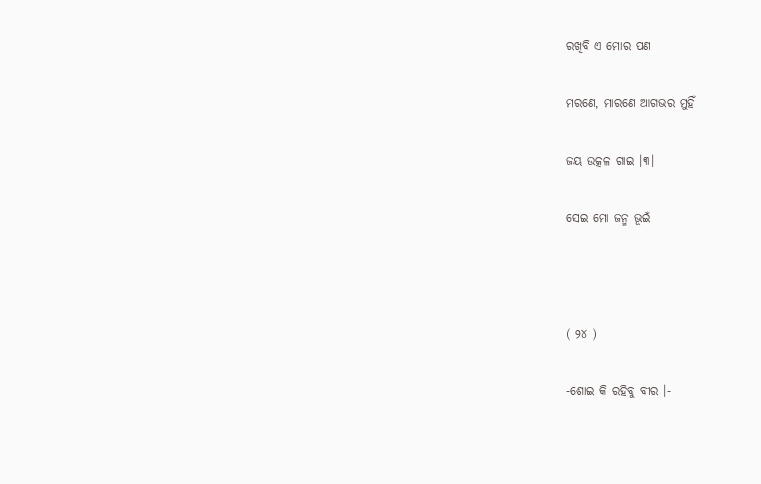ରଖିବି ଏ ମୋର ପଣ

ମରଣେ, ମାରଣେ ଆଗଭର ମୁହିଁ

ଜୟ ଉତ୍କଳ ଗାଇ ।୩।

ସେଇ ମୋ ଜନ୍ମ ଭୂଇଁ



( ୨୪ )

-ଶୋଇ କି ରହିବୁ ବୀର ।-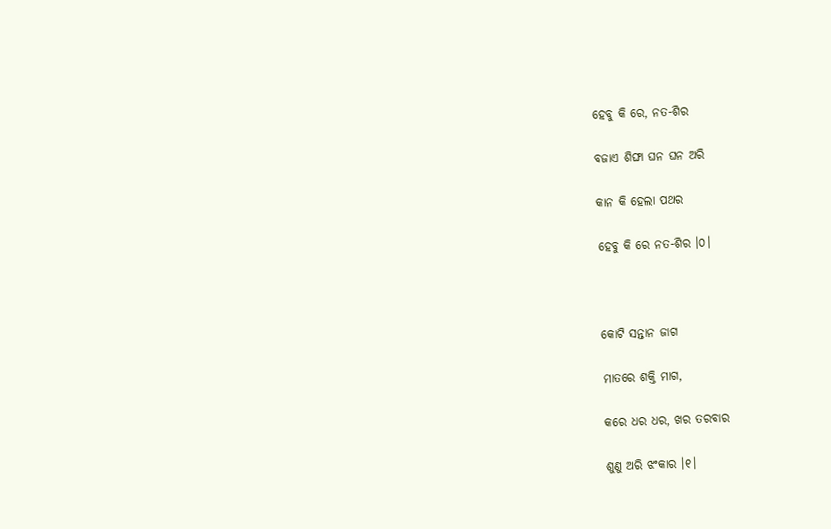ହେବୁ କି ରେ, ନତ-ଶିର

ବଜାଏ ଶିଙ୍ଘା ଘନ ଘନ ଅରି

କାନ କି ହେଲା ପଥର

ହେବୁ କି ରେ ନତ-ଶିର ।୦।



କୋଟି ସନ୍ତାନ ଜାଗ

ମାତରେ ଶକ୍ତି ମାଗ,

କରେ ଧର ଧର, ଖର ତରବାର

ଶୁଣୁ ଅରି ଝଂକାର ।୧।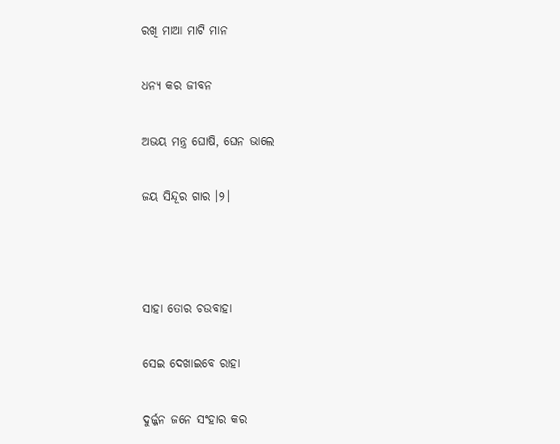ରଖି ମାଆ ମାଟି ମାନ

ଧନ୍ୟ କର ଜୀବନ

ଅଭୟ ମନ୍ତ୍ର ଘୋଷି, ଘେନ ଭାଲେ

ଜୟ ସିନ୍ଦୂର ଗାର ।୨।



ସାହା ତୋର ଚଉବାହା

ସେଇ ଦେଖାଇବେ ରାହା

ଦୁର୍ଜ୍ଜନ ଜନେ ସଂହାର କର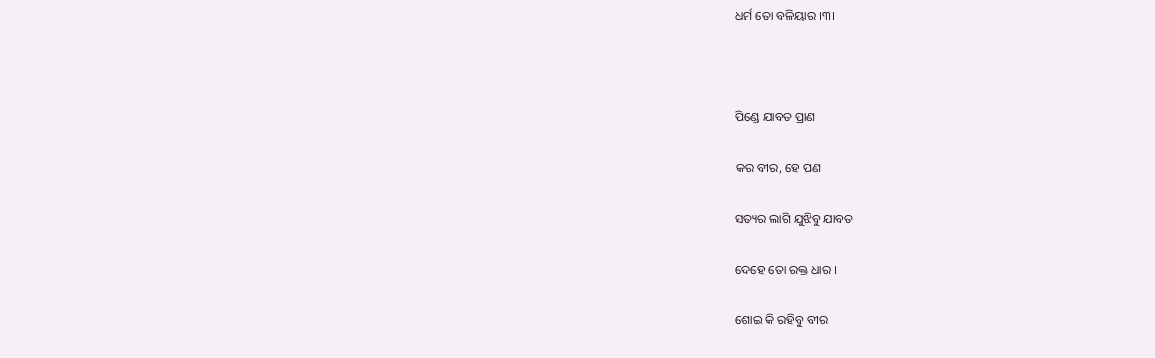ଧର୍ମ ତୋ ବଳିୟାର ।୩।



ପିଣ୍ଡେ ଯାବତ ପ୍ରାଣ

କର ବୀର, ହେ ପଣ

ସତ୍ୟର ଲାଗି ଯୁଝିବୁ ଯାବତ

ଦେହେ ତୋ ରକ୍ତ ଧାର ।

ଶୋଇ କି ରହିବୁ ବୀର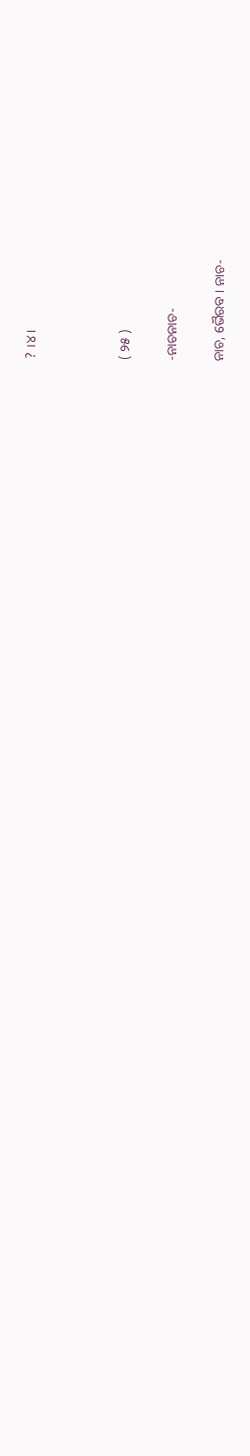? ।୪।



( ୨୫ )

-ନାଚନାଚ-

ନାଚ, ଭୈରବ । ନାଚ-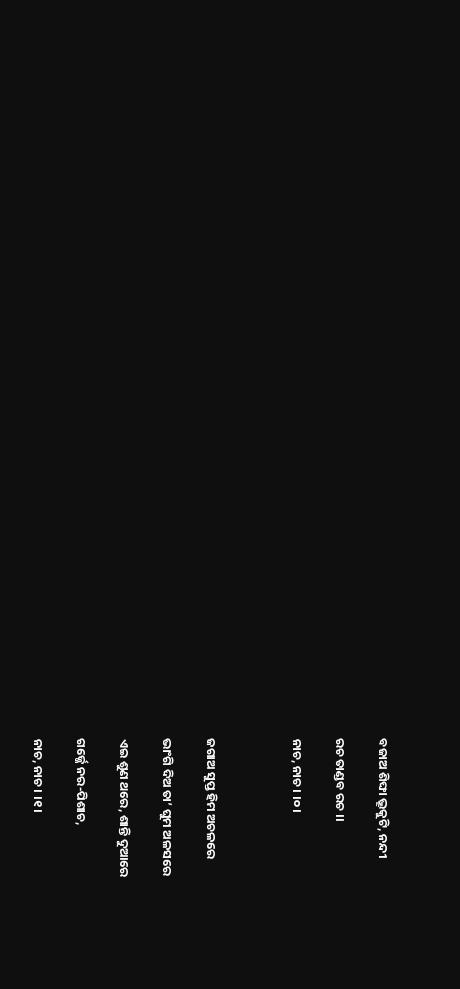ବଜାଅ ଶିଙ୍ଘା ଭ୍ରୂକୁଟି, ନନ୍ଦୀ

ରଚ ତାଣ୍ଡବ ରଚ ।।

ନାଚ, ନାଚ । ।୦।



ଜଗାଅ ସୁପ୍ତ ହିମ ଅଚଳରେ

ଭାଂଗି ଦିଅ ତା’ ଘୁମ ଅଳସରେ

ଏଇ ଶୁଣ ଥରେ, ଶାନ୍ତି ଦୁଆରେ

ଗର୍ଜ୍ଜେ ନର-ପିଶାଚ,

ନାଚ, ନାଚ । ।୧।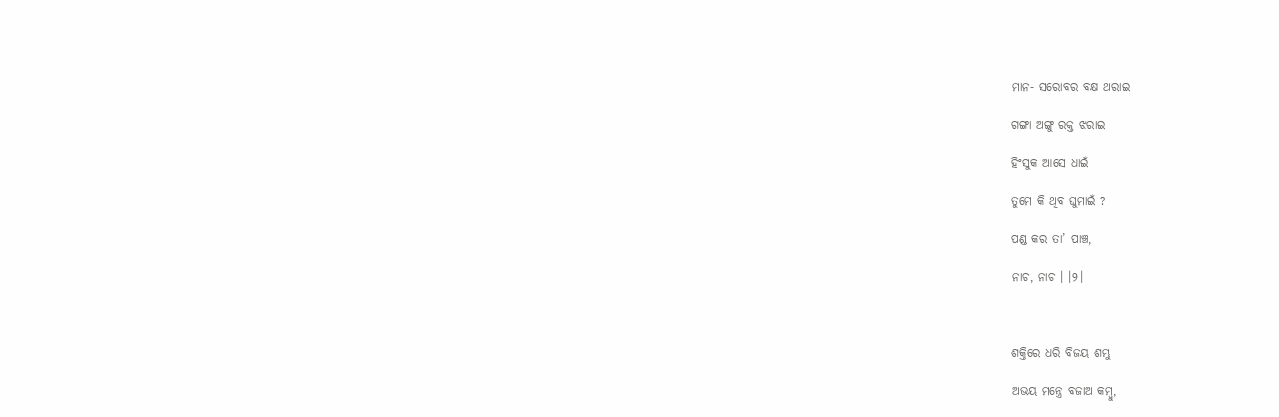ମାନ- ସରୋବର ବକ୍ଷ ଥରାଇ

ଗଙ୍ଗା ଅଙ୍ଗୁ ରକ୍ତ ଝରାଇ

ହିଂସୁକ ଆସେ ଧାଇଁ

ତୁମେ କି ଥିବ ଘୁମାଇଁ ?

ପଣ୍ଡ କର ତା’ ପାଞ୍ଚ,

ନାଚ, ନାଚ । ।୨।



ଶକ୍ତିରେ ଧରି ବିଜୟ ଶମ୍ଭୁ

ଅଭୟ ମନ୍ତ୍ରେ ବଜାଅ କମ୍ବୁ,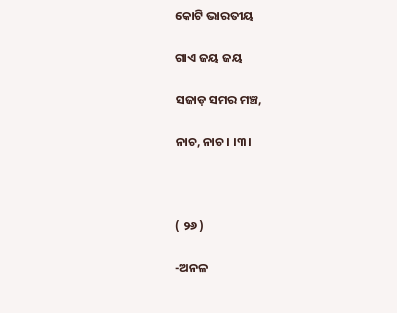କୋଟି ଭାରତୀୟ

ଗାଏ ଜୟ ଜୟ

ସଜାଡ଼ ସମର ମଞ୍ଚ,

ନାଚ, ନାଚ । ।୩।



( ୨୬ )

-ଅନଳ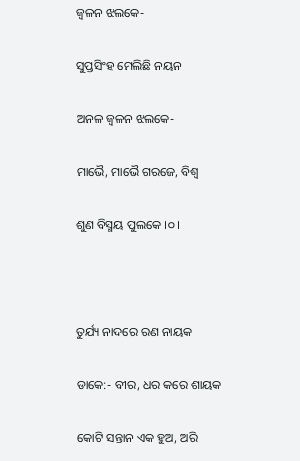ଜ୍ୱଳନ ଝଲକେ-

ସୁପ୍ତସିଂହ ମେଲିଛି ନୟନ

ଅନଳ ଜ୍ୱଳନ ଝଲକେ-

ମାଭୈ, ମାଭୈ ଗରଜେ, ବିଶ୍ୱ

ଶୁଣ ବିସ୍ମୟ ପୁଲକେ ।୦।



ତୁର୍ଯ୍ୟ ନାଦରେ ରଣ ନାୟକ

ଡାକେ:- ବୀର, ଧର କରେ ଶାୟକ

କୋଟି ସନ୍ତାନ ଏକ ହୁଅ, ଅରି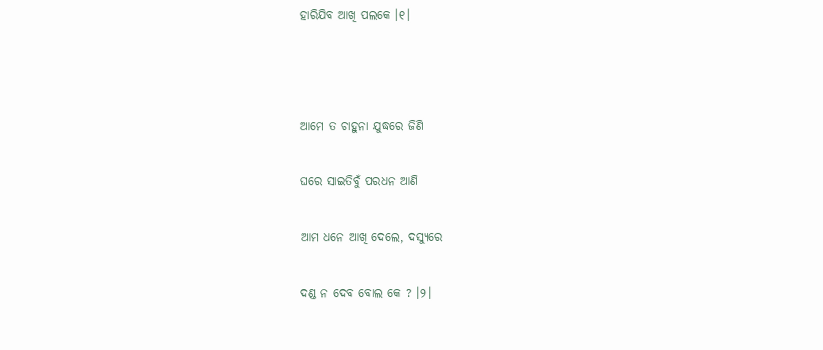ହାରିଯିବ ଆଖି ପଲକେ ।୧।



ଆମେ ତ ଚାହୁନା ଯୁଦ୍ଧରେ ଜିଣି

ଘରେ ସାଇତିବୁଁ ପରଧନ ଆଣି

ଆମ ଧନେ ଆଖି ଦେଲେ, ଦସ୍ୟୁରେ

ଦଣ୍ଡ ନ ଦେବ ବୋଲ କେ ? ।୨।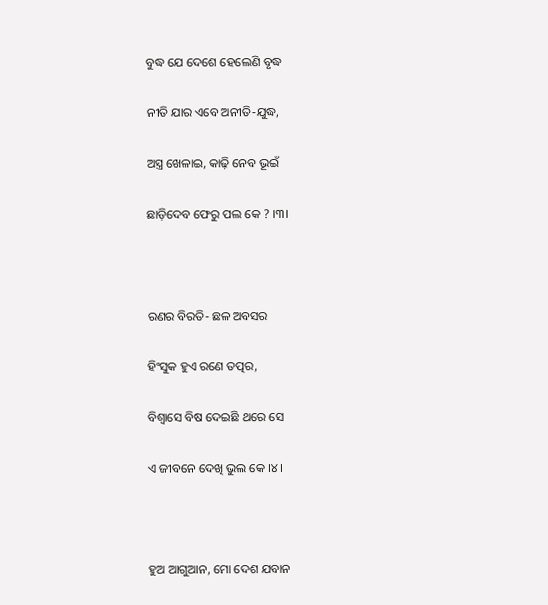ବୁଦ୍ଧ ଯେ ଦେଶେ ହେଲେଣି ବୃଦ୍ଧ

ନୀତି ଯାର ଏବେ ଅନୀତି-ଯୁଦ୍ଧ,

ଅସ୍ତ୍ର ଖେଳାଇ, କାଢ଼ି ନେବ ଭୂଇଁ

ଛାଡ଼ିଦେବ ଫେରୁ ପଲ କେ ? ।୩।



ରଣର ବିରତି- ଛଳ ଅବସର

ହିଂସୁକ ହୁଏ ରଣେ ତତ୍ପର,

ବିଶ୍ୱାସେ ବିଷ ଦେଇଛି ଥରେ ସେ

ଏ ଜୀବନେ ଦେଖି ଭୁଲ କେ ।୪।



ହୁଅ ଆଗୁଆନ, ମୋ ଦେଶ ଯବାନ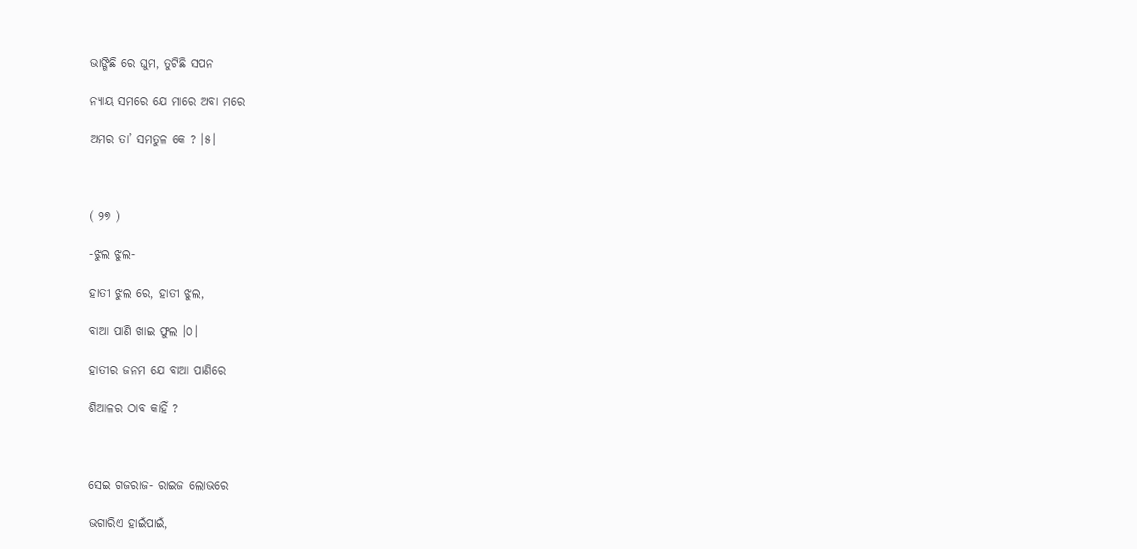ଭାଙ୍ଗିଛି ରେ ଘୁମ, ତୁଟିଛି ସପନ

ନ୍ୟାୟ ସମରେ ଯେ ମାରେ ଅବା ମରେ

ଅମର ତା’ ସମତୁଳ କେ ? ।୫।



( ୨୭ )

-ଝୁଲ ଝୁଲ-

ହାତୀ ଝୁଲ ରେ, ହାତୀ ଝୁଲ,

ବାଆ ପାଣି ଖାଇ ଫୁଲ ।୦।

ହାତୀର ଜନମ ଯେ ବାଆ ପାଣିରେ

ଶିଆଳର ଠାବ କାହିଁ ?



ସେଇ ଗଜରାଜ- ରାଇଜ ଲୋଭରେ

ଭଗାରିଏ ହାଇଁପାଇଁ,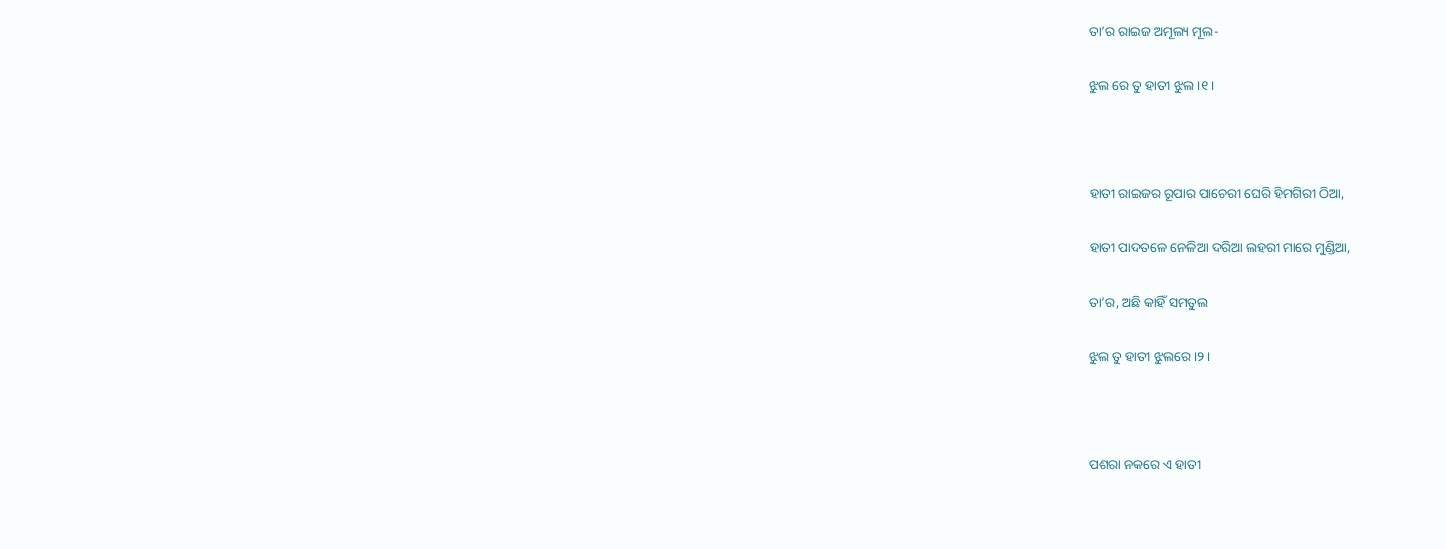ତା’ର ରାଇଜ ଅମୂଲ୍ୟ ମୂଲ-

ଝୁଲ ରେ ତୁ ହାତୀ ଝୁଲ ।୧।



ହାତୀ ରାଇଜର ରୂପାର ପାଚେରୀ ଘେରି ହିମଗିରୀ ଠିଆ,

ହାତୀ ପାଦତଳେ ନେଳିଆ ଦରିଆ ଲହରୀ ମାରେ ମୁଣ୍ଡିଆ,

ତା’ର, ଅଛି କାହିଁ ସମତୁଲ

ଝୁଲ ତୁ ହାତୀ ଝୁଲରେ ।୨।



ପଶରା ନକରେ ଏ ହାତୀ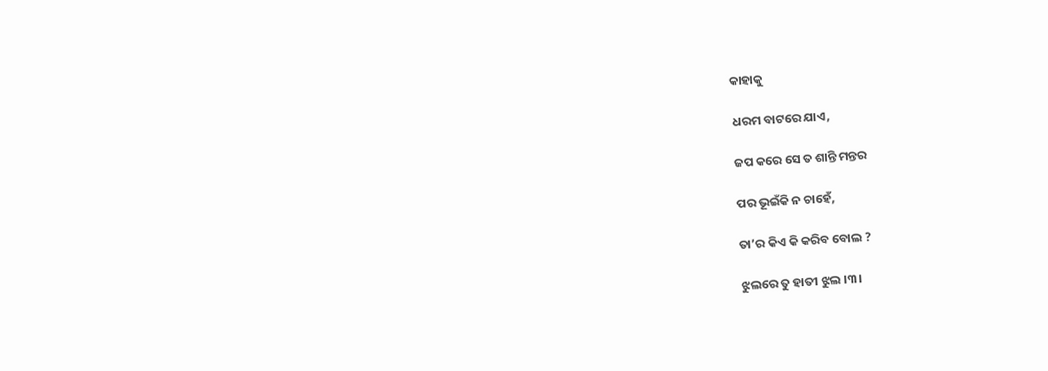କାହାକୁ

ଧରମ ବାଟରେ ଯାଏ,

ଜପ କରେ ସେ ତ ଶାନ୍ତି ମନ୍ତର

ପର ଭୂଇଁକି ନ ଚାହେଁ,

ତା’ର କିଏ କି କରିବ ବୋଲ ?

ଝୁଲରେ ତୁ ହାତୀ ଝୁଲ ।୩।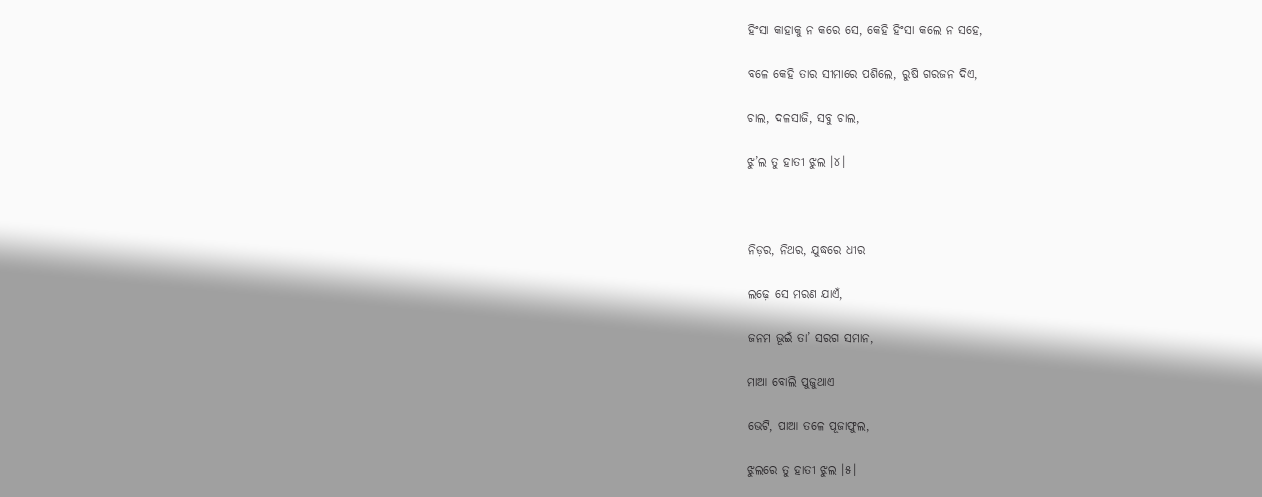ହିଂସା କାହାକୁ ନ କରେ ସେ, କେହି ହିଂସା କଲେ ନ ସହେ,

ବଳେ କେହି ତାର ସୀମାରେ ପଶିଲେ, ରୁଷି ଗରଜନ ଦିଏ,

ଚାଲ, ଦଳସାଜି, ସବୁ ଚାଲ,

ଝୁ’ଲ ତୁ ହାତୀ ଝୁଲ ।୪।



ନିଡ଼ର, ନିଥର, ଯୁଦ୍ଧରେ ଧୀର

ଲଢ଼େ ସେ ମରଣ ଯାଏଁ,

ଜନମ ଭୂଇଁ ତା’ ସରଗ ସମାନ,

ମାଆ ବୋଲି ପୁଜୁଥାଏ

ଭେଟି, ପାଆ ତଳେ ପୂଜାଫୁଲ,

ଝୁଲରେ ତୁ ହାତୀ ଝୁଲ ।୫।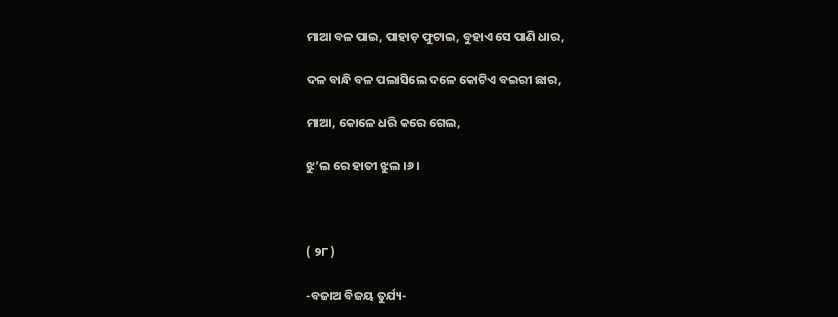ମାଆ ବଳ ପାଇ, ପାହାଡ଼ ଫୁଟାଇ, ବୁହାଏ ସେ ପାଣି ଧାର,

ଦଳ ବାନ୍ଧି ବଳ ପଲାସିଲେ ଦଳେ କୋଟିଏ ବଇରୀ ଛାର,

ମାଆ, କୋଳେ ଧରି କରେ ଗେଲ,

ଝୁ’ଲ ରେ ହାତୀ ଝୁଲ ।୬।



( ୨୮ )

-ବଜାଅ ବିଜୟ ତୁର୍ଯ୍ୟ-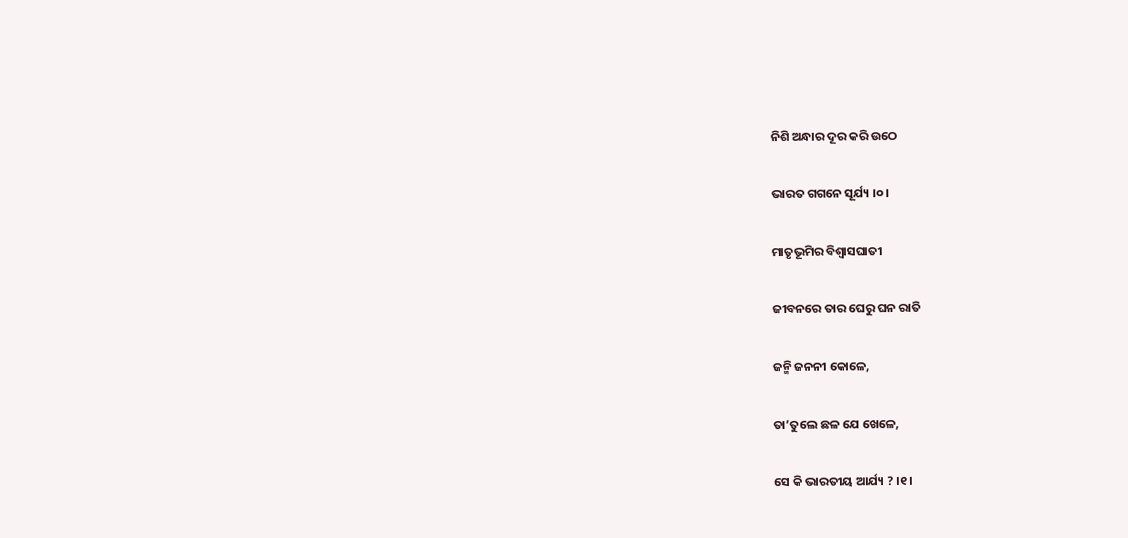ନିଶି ଅନ୍ଧାର ଦୂର କରି ଉଠେ

ଭାରତ ଗଗନେ ସୂର୍ଯ୍ୟ ।୦।

ମାତୃଭୂମିର ବିଶ୍ୱାସଘାତୀ

ଜୀବନରେ ତାର ଘେରୁ ଘନ ରାତି

ଜନ୍ମି ଜନନୀ କୋଳେ,

ତା’ତୁଲେ ଛଳ ଯେ ଖେଳେ,

ସେ କି ଭାରତୀୟ ଆର୍ଯ୍ୟ ? ।୧।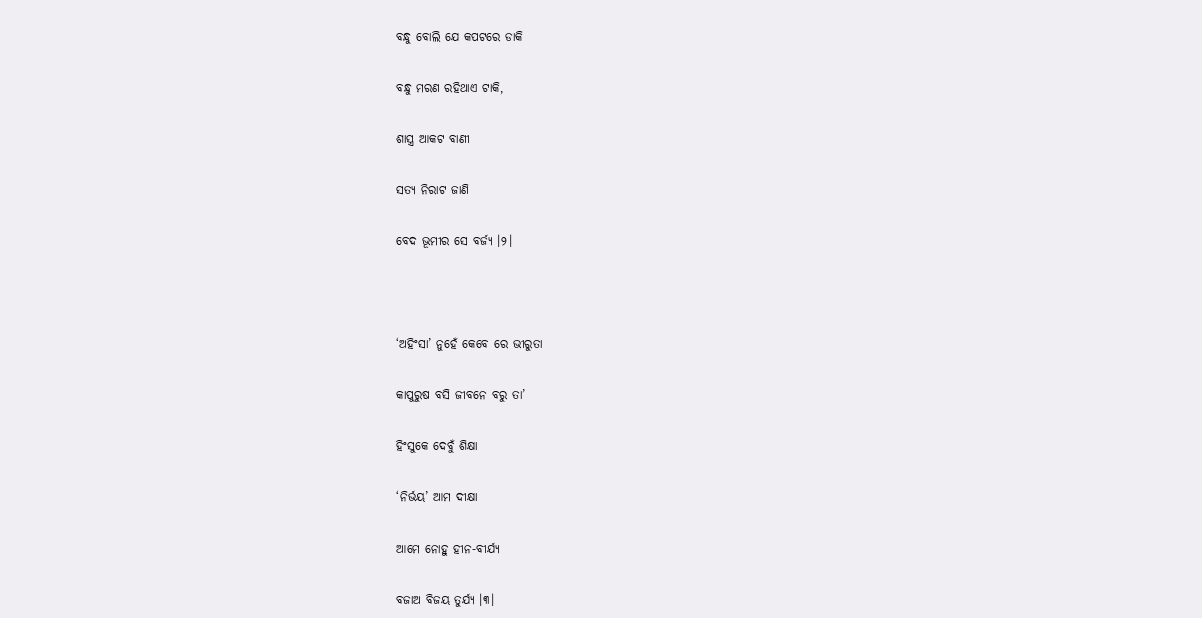ବନ୍ଧୁ ବୋଲି ଯେ କପଟରେ ଡାକି

ବନ୍ଧୁ ମରଣ ରହିଥାଏ ଟାକି,

ଶାସ୍ତ୍ର ଆକଟ ବାଣୀ

ସତ୍ୟ ନିରାଟ ଜାଣି

ବେଦ ଭୂମୀର ସେ ବର୍ଜ୍ୟ ।୨।



‘ଅହିଂସା’ ନୁହେଁ କେବେ ରେ ଭୀରୁତା

କାପୁରୁଷ ବସି ଜୀବନେ ବରୁ ତା’

ହିଂସୁକେ ଦେବୁଁ ଶିକ୍ଷା

‘ନିର୍ଭୟ’ ଆମ ଦୀକ୍ଷା

ଆମେ ନୋହୁ ହୀନ-ବୀର୍ଯ୍ୟ

ବଜାଅ ବିଜୟ ତୁର୍ଯ୍ୟ ।୩।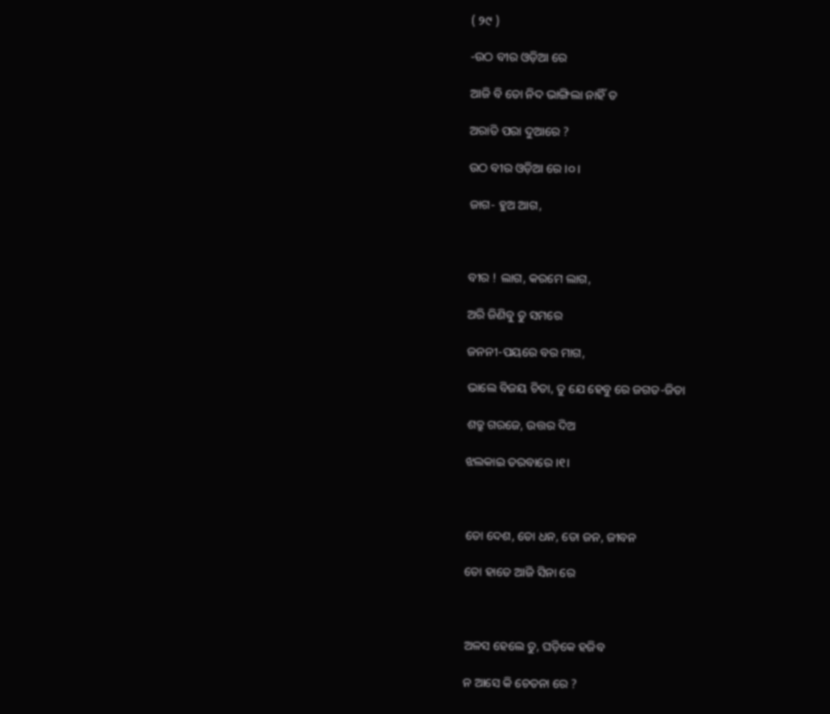( ୨୯ )

-ଉଠ ବୀର ଓଡ଼ିଆ ରେ

ଆଜି ବି ତୋ ନିଦ ଭାଙ୍ଗିଲା ନାହିଁ ତ

ଅରାତି ପରା ଦୁଆରେ ?

ଉଠ ବୀର ଓଡ଼ିଆ ରେ ।୦।

ଜାଗ- ହୁଅ ଆଗ,



ବୀର ! ଲାଗ, କରମେ ଲାଗ,

ଅରି ଜିଣିବୁ ତୁ ସମରେ

ଜନନୀ-ପୟରେ ବର ମାଗ,

ଭାଲେ ବିଜୟ ଚିତା, ତୁ ଯେ ହେବୁ ରେ ଜଗତ-ଜିତା

ଶତ୍ରୁ ଗରଜେ, ଉତ୍ତର ଦିଅ

ଝଲକାଇ ତରବାରେ ।୧।



ତୋ ଦେଶ, ତୋ ଧନ, ତୋ ଜନ, ଜୀବନ

ତୋ ହାତେ ଆଜି ସିନା ରେ



ଅଳସ ହେଲେ ତୁ, ଘଡ଼ିକେ ହଜିବ

ନ ଆସେ କି ଚେତନା ରେ ?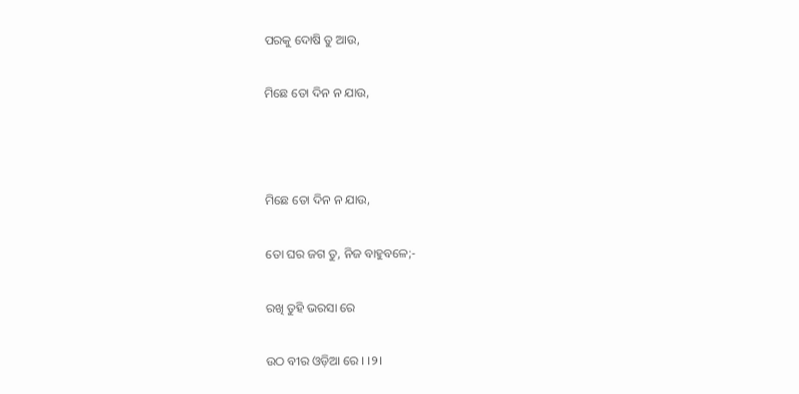ପରକୁ ଦୋଷି ତୁ ଆଉ,

ମିଛେ ତୋ ଦିନ ନ ଯାଉ,



ମିଛେ ତୋ ଦିନ ନ ଯାଉ,

ତୋ ଘର ଜଗ ତୁ, ନିଜ ବାହୁବଳେ;-

ରଖି ତୁହି ଭରସା ରେ

ଉଠ ବୀର ଓଡ଼ିଆ ରେ । ।୨।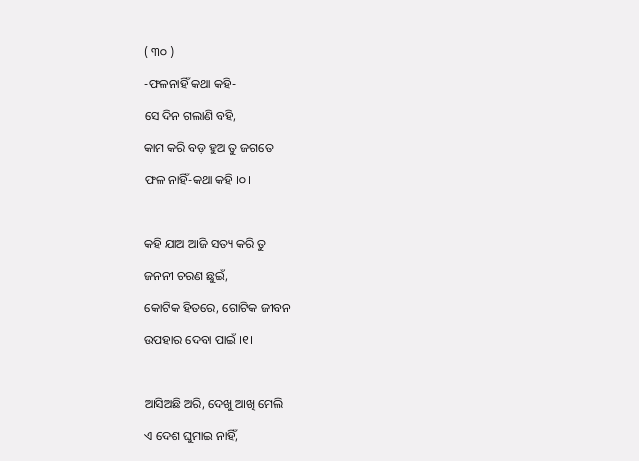( ୩୦ )

-ଫଳନାହିଁ କଥା କହି-

ସେ ଦିନ ଗଲାଣି ବହି,

କାମ କରି ବଡ଼ ହୁଅ ତୁ ଜଗତେ

ଫଳ ନାହିଁ-କଥା କହି ।୦।



କହି ଯାଅ ଆଜି ସତ୍ୟ କରି ତୁ

ଜନନୀ ଚରଣ ଛୁଇଁ,

କୋଟିକ ହିତରେ, ଗୋଟିକ ଜୀବନ

ଉପହାର ଦେବା ପାଇଁ ।୧।



ଆସିଅଛି ଅରି, ଦେଖୁ ଆଖି ମେଲି

ଏ ଦେଶ ଘୁମାଇ ନାହିଁ,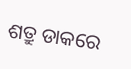ଶତ୍ରୁ ଡାକରେ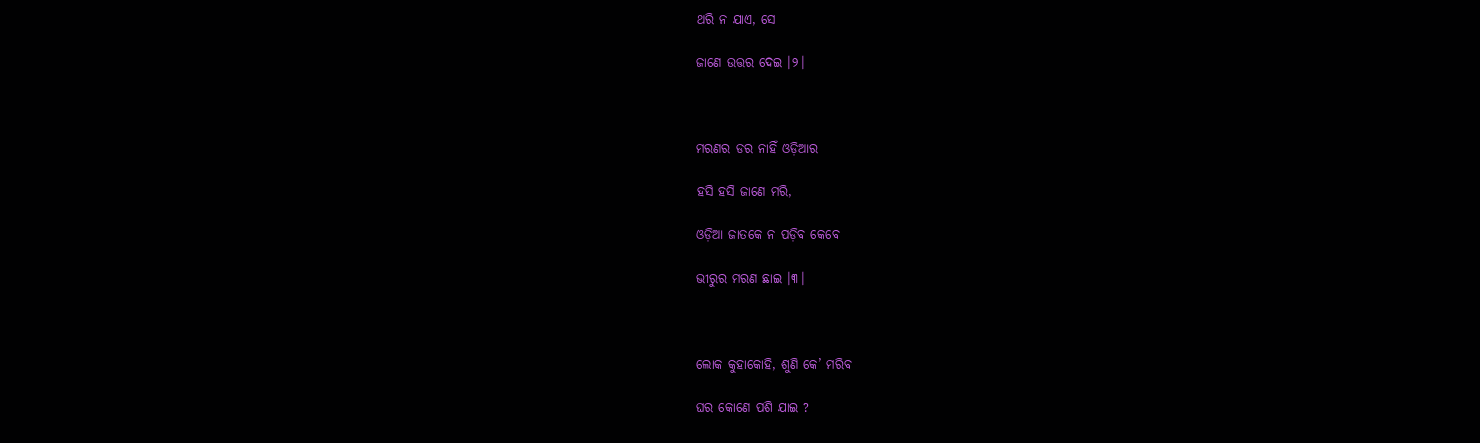ଥରି ନ ଯାଏ, ସେ

ଜାଣେ ଉତ୍ତର ଦେଇ ।୨।



ମରଣର ଡର ନାହିଁ ଓଡ଼ିଆର

ହସି ହସି ଜାଣେ ମରି,

ଓଡ଼ିଆ ଜାତକେ ନ ପଡ଼ିବ କେବେ

ଭୀରୁର ମରଣ ଛାଇ ।୩।



ଲୋକ କୁହାକୋହି, ଶୁଣି କେ’ ମରିବ

ଘର କୋଣେ ପଶି ଯାଇ ?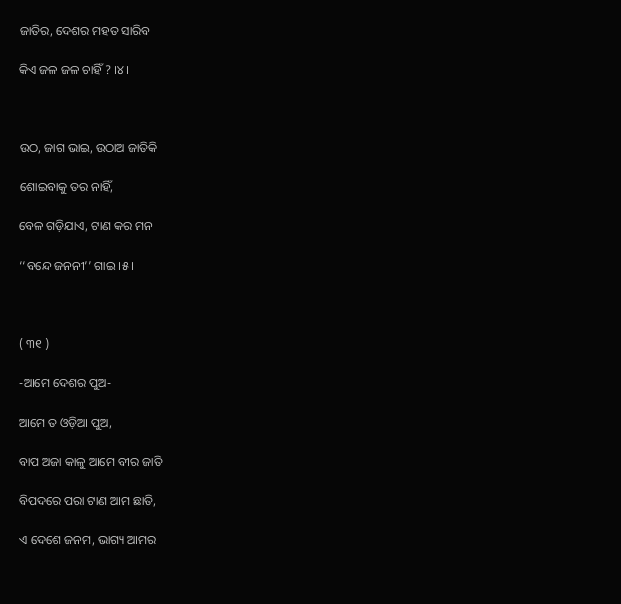ଜାତିର, ଦେଶର ମହତ ସାରିବ

କିଏ ଜଳ ଜଳ ଚାହିଁ ? ।୪।



ଉଠ, ଜାଗ ଭାଇ, ଉଠାଅ ଜାତିକି

ଶୋଇବାକୁ ତର ନାହିଁ,

ବେଳ ଗଡ଼ିଯାଏ, ଟାଣ କର ମନ

‘‘ବନ୍ଦେ ଜନନୀ’’ ଗାଇ ।୫।



( ୩୧ )

-ଆମେ ଦେଶର ପୁଅ-

ଆମେ ତ ଓଡ଼ିଆ ପୁଅ,

ବାପ ଅଜା କାଳୁ ଆମେ ବୀର ଜାତି

ବିପଦରେ ପରା ଟାଣ ଆମ ଛାତି,

ଏ ଦେଶେ ଜନମ, ଭାଗ୍ୟ ଆମର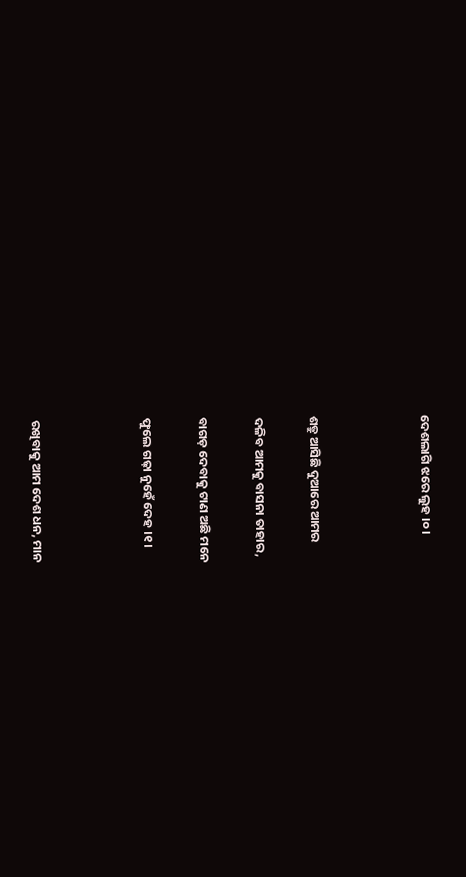ଦେଶଲାଗି ଝରେ ଲୁହ ।୦।



ଶତ୍ରୁ ଆସିଛି ଦୁଆରେ ଆମର

ଦଳିବ ଆମକୁ ବାସନା ତାହାର,

ବାଗଡ଼ ଦେବାକୁ ଟାଣ ଅଛି ମନେ

ଫୁଲେ ଗଢ଼ା ନୁହେଁ ଦେହ ।୧।



ରଖିବାକୁ ଆମ ଦେଶ ଧନ, ମାନ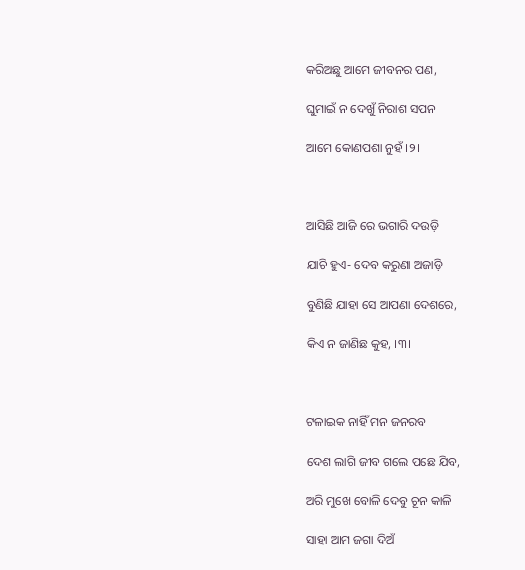କରିଅଛୁ ଆମେ ଜୀବନର ପଣ,

ଘୁମାଇଁ ନ ଦେଖୁଁ ନିରାଶ ସପନ

ଆମେ କୋଣପଶା ନୁହଁ ।୨।



ଆସିଛି ଆଜି ରେ ଭଗାରି ଦଉଡ଼ି

ଯାଚି ହୁଏ- ଦେବ କରୁଣା ଅଜାଡ଼ି

ବୁଣିଛି ଯାହା ସେ ଆପଣା ଦେଶରେ,

କିଏ ନ ଜାଣିଛ କୁହ, ।୩।



ଟଳାଇକ ନାହିଁ ମନ ଜନରବ

ଦେଶ ଲାଗି ଜୀବ ଗଲେ ପଛେ ଯିବ,

ଅରି ମୁଖେ ବୋଳି ଦେବୁ ଚୂନ କାଳି

ସାହା ଆମ ଜଗା ଦିଅଁ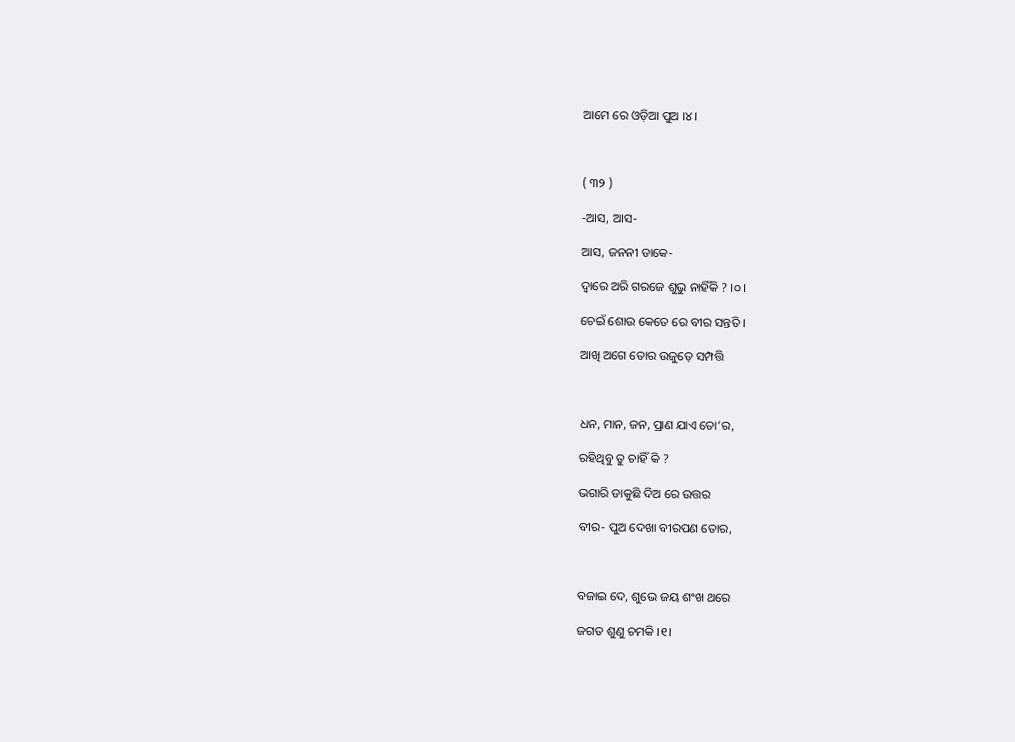ଆମେ ରେ ଓଡ଼ିଆ ପୁଅ ।୪।



( ୩୨ )

-ଆସ, ଆସ-

ଆସ, ଜନନୀ ଡାକେ-

ଦ୍ୱାରେ ଅରି ଗରଜେ ଶୁଭୁ ନାହିଁକି ? ।୦।

ଚେଇଁ ଶୋଉ କେତେ ରେ ବୀର ସନ୍ତତି ।

ଆଖି ଅଗେ ତୋର ଉଜୁଡ଼େ ସମ୍ପତ୍ତି



ଧନ, ମାନ, ଜନ, ପ୍ରାଣ ଯାଏ ତୋ’ର,

ରହିଥିବୁ ତୁ ଚାହିଁ କି ?

ଭଗାରି ଡାକୁଛି ଦିଅ ରେ ଉତ୍ତର

ବୀର- ପୁଅ ଦେଖା ବୀରପଣ ତୋର,



ବଜାଇ ଦେ, ଶୁଭେ ଜୟ ଶଂଖ ଥରେ

ଜଗତ ଶୁଣୁ ଚମକି ।୧।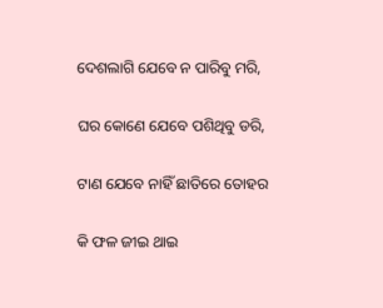ଦେଶଲାଗି ଯେବେ ନ ପାରିବୁ ମରି,

ଘର କୋଣେ ଯେବେ ପଶିଥିବୁ ଡରି,

ଟାଣ ଯେବେ ନାହିଁ ଛାତିରେ ତୋହର

କି ଫଳ ଜୀଇ ଥାଇ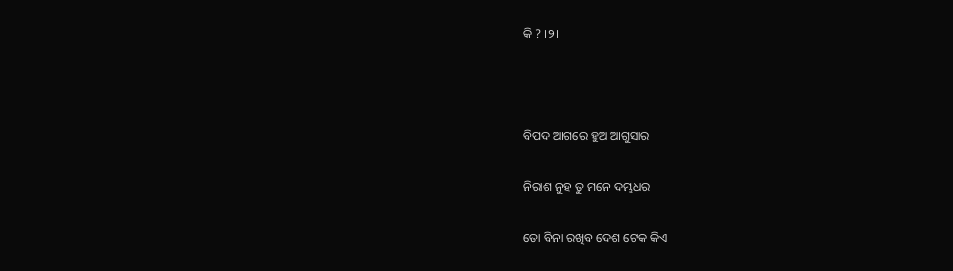କି ? ।୨।



ବିପଦ ଆଗରେ ହୁଅ ଆଗୁସାର

ନିରାଶ ନୁହ ତୁ ମନେ ଦମ୍ଭଧର

ତୋ ବିନା ରଖିବ ଦେଶ ଟେକ କିଏ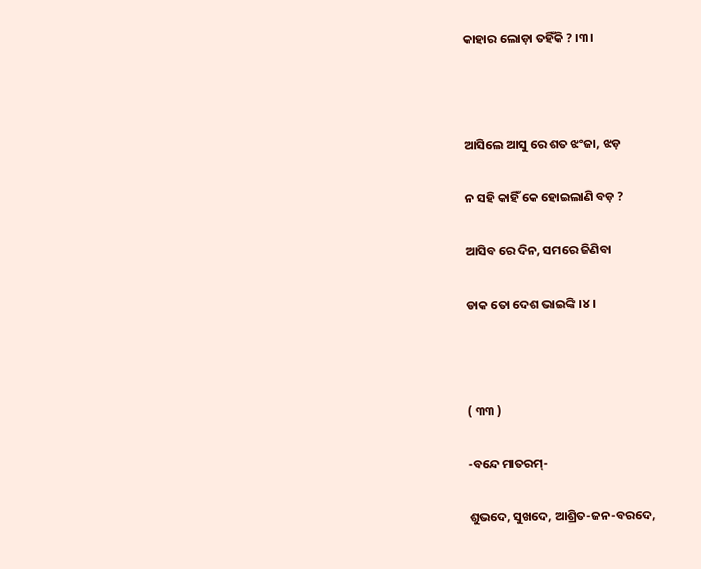କାହାର ଲୋଡ଼ା ତହିଁକି ? ।୩।



ଆସିଲେ ଆସୁ ରେ ଶତ ଝଂଜା, ଝଡ଼

ନ ସହି କାହିଁ କେ ହୋଇଲାଣି ବଡ଼ ?

ଆସିବ ରେ ଦିନ, ସମରେ ଜିଣିବା

ଡାକ ତୋ ଦେଶ ଭାଇଙ୍କି ।୪।



( ୩୩ )

-ବନ୍ଦେ ମାତରମ୍-

ଶୁଭଦେ, ସୁଖଦେ, ଆଶ୍ରିତ-ଜନ-ବରଦେ,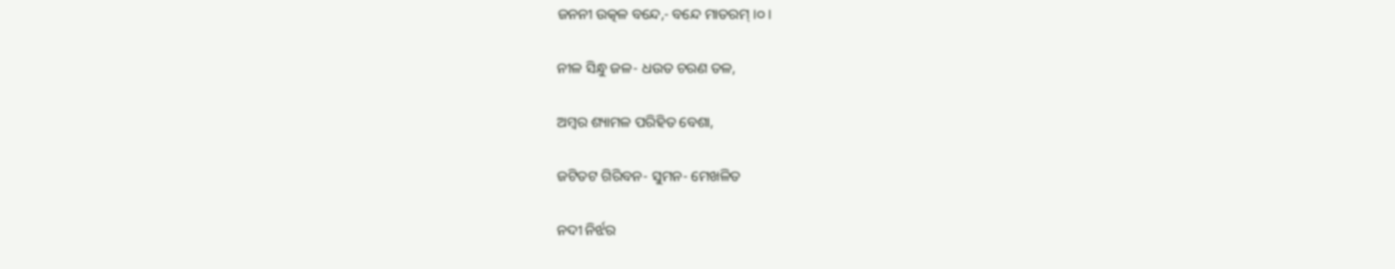ଜନନୀ ଉତ୍କଳ ବନ୍ଦେ,- ବନ୍ଦେ ମାତରମ୍ ।୦।

ନୀଳ ସିନ୍ଧୁ ଜଳ- ଧଉତ ଚରଣ ତଳ,

ଅମ୍ବର ଶ୍ୟାମଳ ପରିହିତ ବେଶା,

ଜଟିତଟ ଗିରିବନ- ସୁମନ- ମେଖଳିତ

ନଦୀ ନିର୍ଝର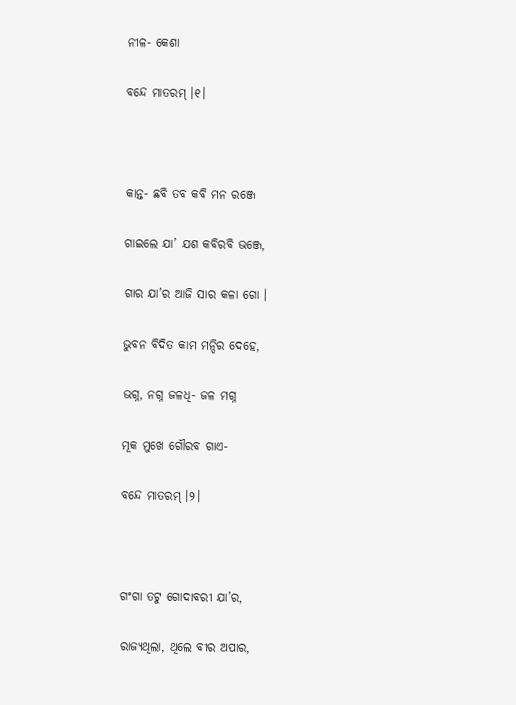ନୀଳ- କେଶା

ବନ୍ଦେ ମାତରମ୍ ।୧।



କାନ୍ତ- ଛବି ତବ କବି ମନ ରଞ୍ଜେ

ଗାଇଲେ ଯା’ ଯଶ କବିରବି ଭଞ୍ଜେ,

ଗାର ଯା’ର ଆଜି ସାର କଳା ଗୋ ।

ଭୁବନ ବିଦିତ କାମ ମନ୍ଦିର ଦେହେ,

ଭଗ୍ନ, ନଗ୍ନ ଜଳଧି- ଜଳ ମଗ୍ନ

ମୂକ ମୁଖେ ଗୌରବ ଗାଏ-

ବନ୍ଦେ ମାତରମ୍ ।୨।



ଗଂଗା ତଟୁ ଗୋଦାବରୀ ଯା’ର,

ରାଜ୍ୟଥିଲା, ଥିଲେ ବୀର ଅପାର,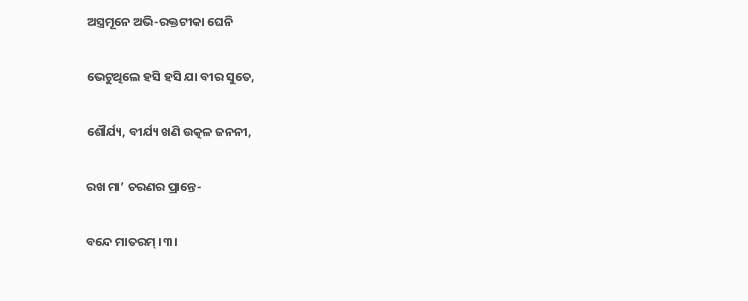ଅସ୍ତ୍ରମୂନେ ଅଭି-ରକ୍ତଟୀକା ଘେନି

ଭେଟୁଥିଲେ ହସି ହସି ଯା ବୀର ସୁତେ,

ଶୌର୍ଯ୍ୟ, ବୀର୍ଯ୍ୟ ଖଣି ଉତ୍କଳ ଜନନୀ,

ରଖ ମା’ ଚରଣର ପ୍ରାନ୍ତେ-

ବନ୍ଦେ ମାତରମ୍ ।୩।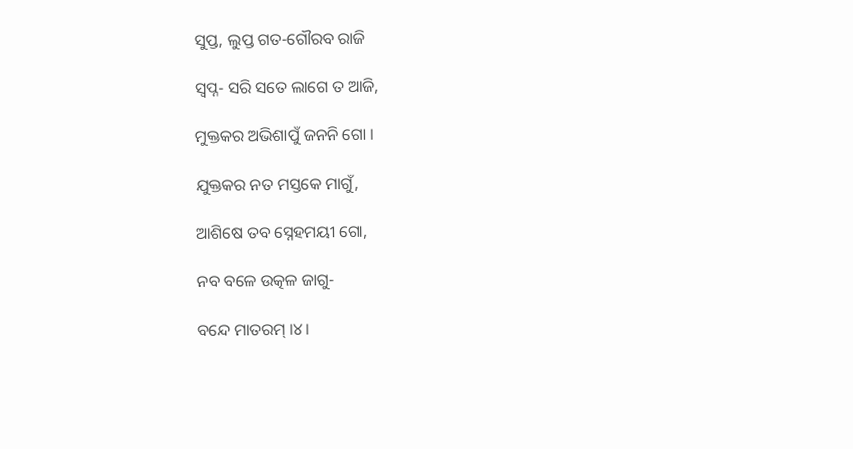ସୁପ୍ତ, ଲୁପ୍ତ ଗତ-ଗୌରବ ରାଜି

ସ୍ୱପ୍ନ- ସରି ସତେ ଲାଗେ ତ ଆଜି,

ମୁକ୍ତକର ଅଭିଶାପୁଁ ଜନନି ଗୋ ।

ଯୁକ୍ତକର ନତ ମସ୍ତକେ ମାଗୁଁ,

ଆଶିଷେ ତବ ସ୍ନେହମୟୀ ଗୋ,

ନବ ବଳେ ଉତ୍କଳ ଜାଗୁ-

ବନ୍ଦେ ମାତରମ୍ ।୪।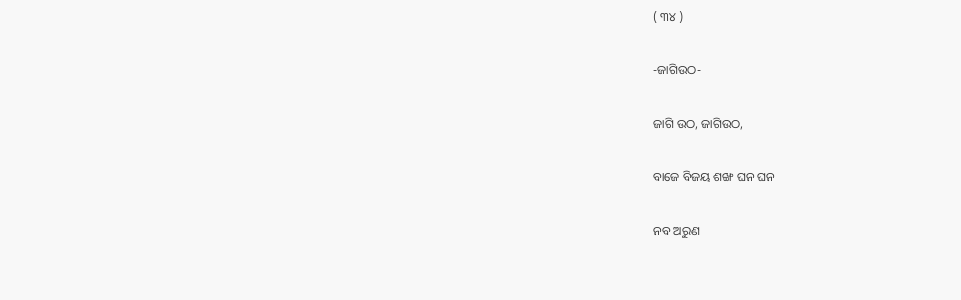( ୩୪ )

-ଜାଗିଉଠ-

ଜାଗି ଉଠ, ଜାଗିଉଠ,

ବାଜେ ବିଜୟ ଶଙ୍ଖ ଘନ ଘନ

ନବ ଅରୁଣ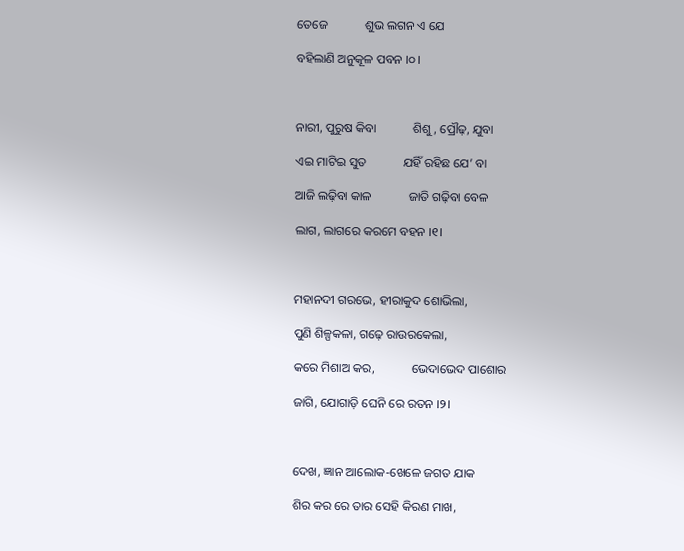ତେଜେ            ଶୁଭ ଲଗନ ଏ ଯେ

ବହିଲାଣି ଅନୁକୂଳ ପବନ ।୦।



ନାରୀ, ପୁରୁଷ କିବା            ଶିଶୁ, ପ୍ରୌଢ଼, ଯୁବା

ଏଇ ମାଟିଇ ସୁତ            ଯହିଁ ରହିଛ ଯେ’ ବା

ଆଜି ଲଢ଼ିବା କାଳ            ଜାତି ଗଢ଼ିବା ବେଳ

ଲାଗ, ଲାଗରେ କରମେ ବହନ ।୧।



ମହାନଦୀ ଗରଭେ, ହୀରାକୁଦ ଶୋଭିଲା,

ପୁଣି ଶିଳ୍ପକଳା, ଗଢ଼େ ରାଉରକେଲା,

କରେ ମିଶାଅ କର,            ଭେଦାଭେଦ ପାଶୋର

ଜାଗି, ଯୋଗାଡ଼ି ଘେନି ରେ ରତନ ।୨।



ଦେଖ, ଜ୍ଞାନ ଆଲୋକ-ଖେଳେ ଜଗତ ଯାକ

ଶିର କର ରେ ତାର ସେହି କିରଣ ମାଖ,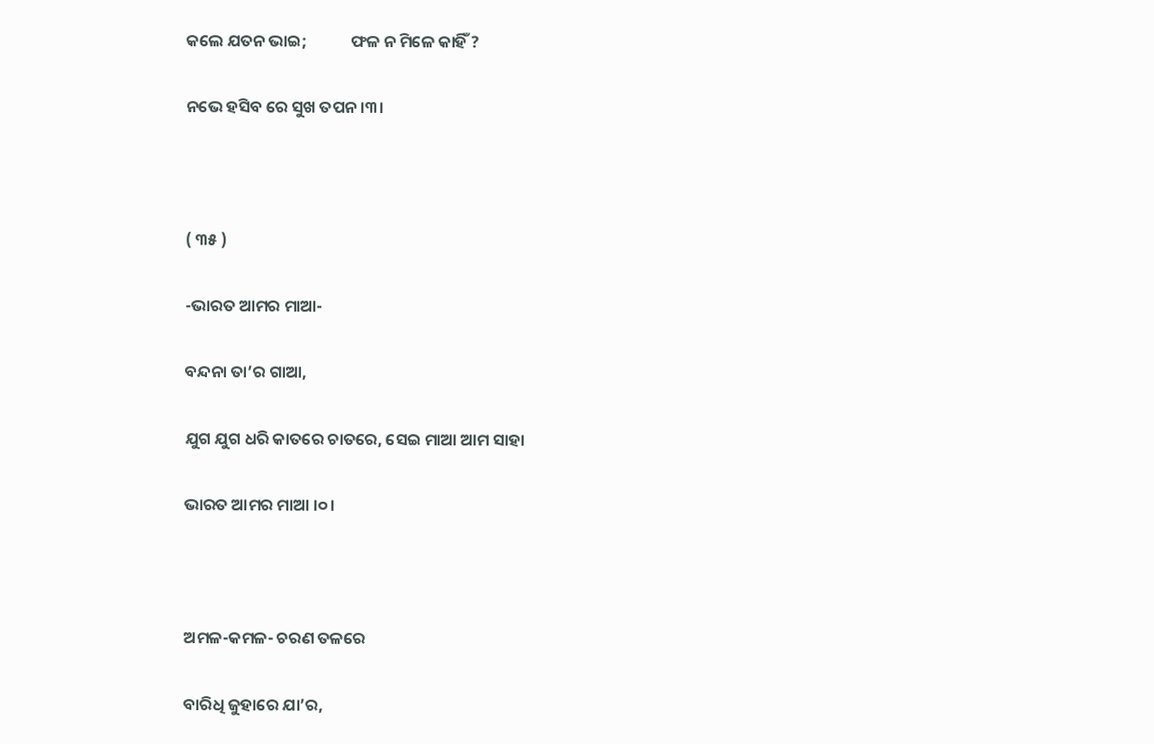କଲେ ଯତନ ଭାଇ;            ଫଳ ନ ମିଳେ କାହିଁ ?

ନଭେ ହସିବ ରେ ସୁଖ ତପନ ।୩।



( ୩୫ )

-ଭାରତ ଆମର ମାଆ-

ବନ୍ଦନା ତା’ର ଗାଆ,

ଯୁଗ ଯୁଗ ଧରି କାତରେ ଚାତରେ, ସେଇ ମାଆ ଆମ ସାହା

ଭାରତ ଆମର ମାଆ ।୦।



ଅମଳ-କମଳ- ଚରଣ ତଳରେ

ବାରିଧି ଜୁହାରେ ଯା’ର,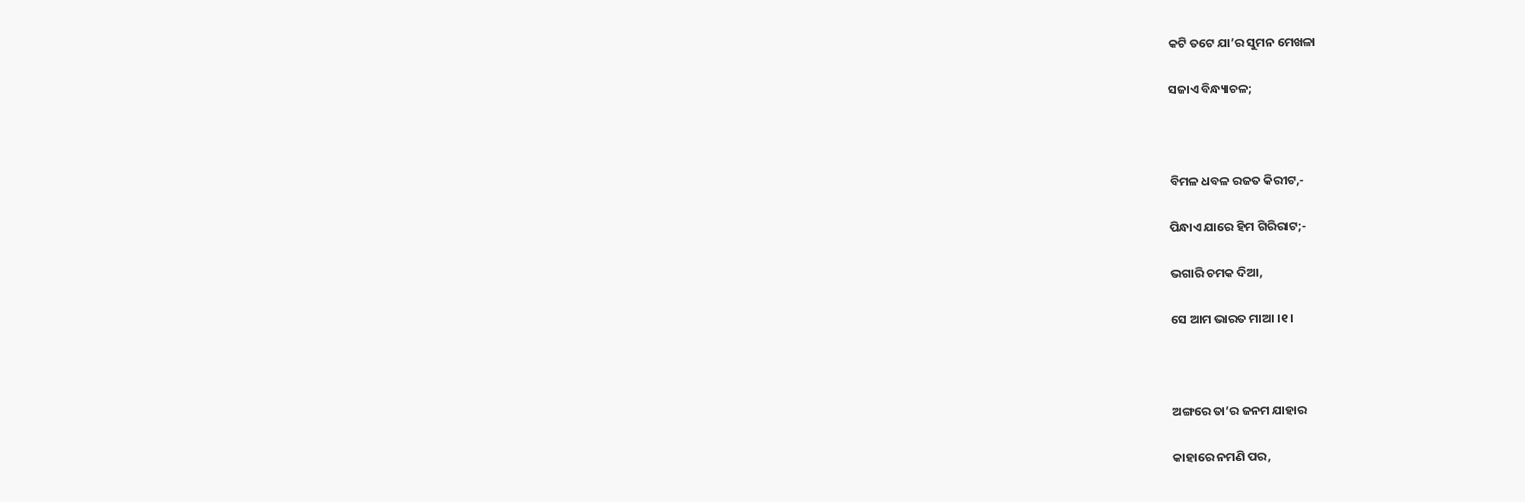କଟି ତଟେ ଯା’ର ସୁମନ ମେଖଳା

ସଜାଏ ବିନ୍ଧ୍ୟାଚଳ;



ବିମଳ ଧବଳ ରଜତ କିରୀଟ,-

ପିନ୍ଧାଏ ଯାରେ ହିମ ଗିରିରାଟ;-

ଭଗାରି ଚମକ ଦିଆ,

ସେ ଆମ ଭାରତ ମାଆ ।୧।



ଅଙ୍ଗରେ ତା’ର ଜନମ ଯାହାର

କାହାରେ ନମଣି ପର,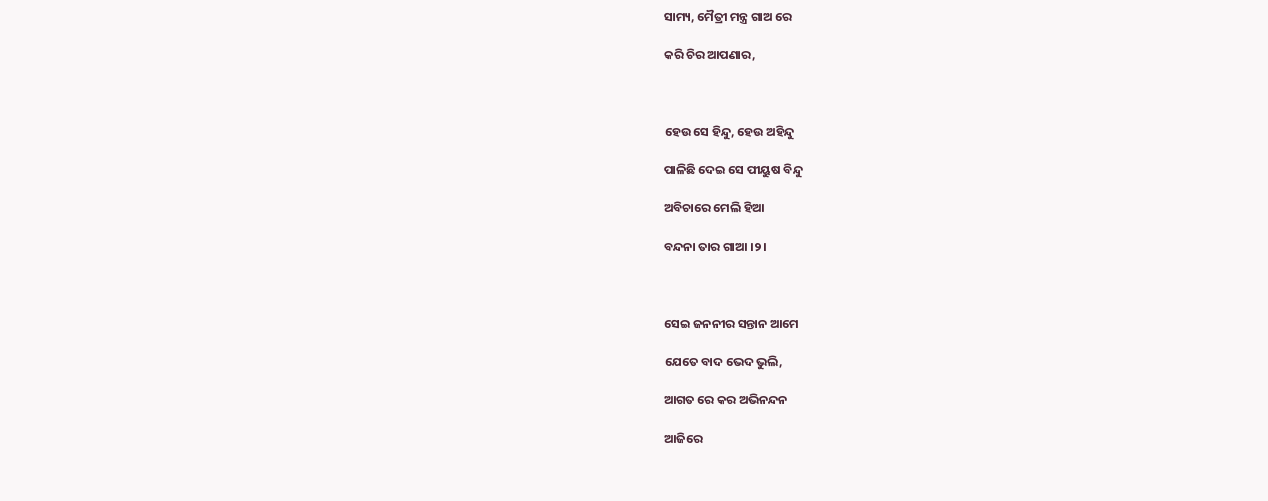ସାମ୍ୟ, ମୈତ୍ରୀ ମନ୍ତ୍ର ଗାଅ ରେ

କରି ଚିର ଆପଣାର,



ହେଉ ସେ ହିନ୍ଦୁ, ହେଉ ଅହିନ୍ଦୁ

ପାଳିଛି ଦେଇ ସେ ପୀୟୁଷ ବିନ୍ଦୁ

ଅବିଚାରେ ମେଲି ହିଆ

ବନ୍ଦନା ତାର ଗାଆ ।୨।



ସେଇ ଜନନୀର ସନ୍ତାନ ଆମେ

ଯେତେ ବାଦ ଭେଦ ଭୁଲି,

ଆଗତ ରେ କର ଅଭିନନ୍ଦନ

ଆଜିରେ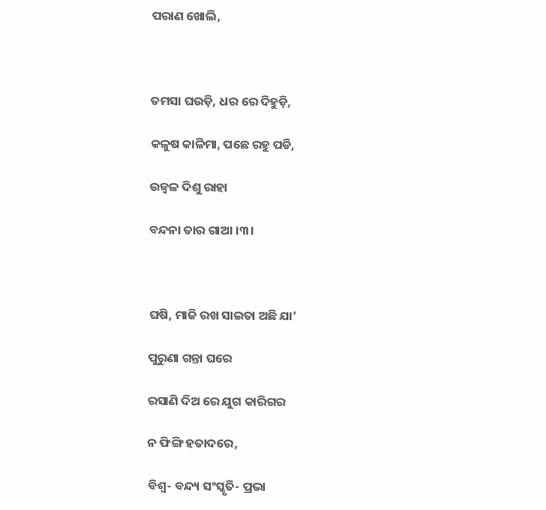ପରାଣ ଖୋଲି,



ତମସା ଘଉଡ଼ି, ଧର ରେ ଦିହୁଡ଼ି,

କଳୁଷ କାଳିମା, ପଛେ ରହୁ ପଡି,

ଉଜ୍ୱଳ ଦିଶୁ ରାହା

ବନ୍ଦନା ତାର ଗାଆ ।୩।



ଘଷି, ମାଜି ରଖ ସାଇତା ଅଛି ଯା’

ପୁରୁଣା ଗନ୍ତା ଘରେ

ରସାଣି ଦିଅ ରେ ଯୁଗ କାରିଗର

ନ ଫିଙ୍ଗି ହତାଦରେ,

ବିଶ୍ୱ- ବନ୍ଦ୍ୟ ସଂସ୍କୃତି- ପ୍ରଭା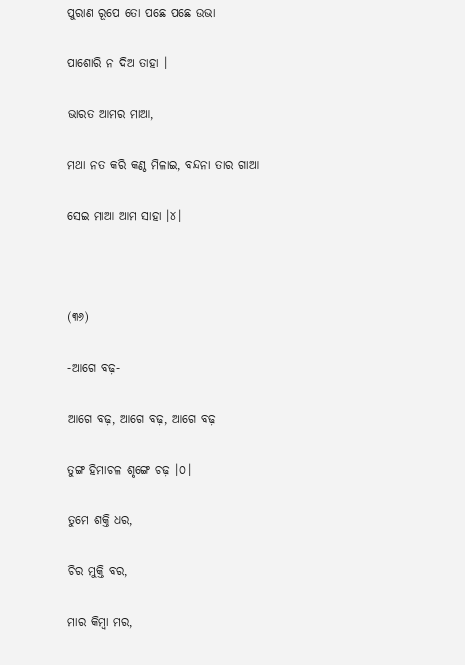ପୁରାଣ ରୂପେ ତୋ ପଛେ ପଛେ ଉଭା

ପାଶୋରି ନ ଦିଅ ତାହା ।

ଭାରତ ଆମର ମାଆ,

ମଥା ନତ କରି କଣ୍ଠ ମିଳାଇ, ବନ୍ଦନା ତାର ଗାଆ

ସେଇ ମାଆ ଆମ ସାହା ।୪।



(୩୬)

-ଆଗେ ବଢ଼-

ଆଗେ ବଢ଼, ଆଗେ ବଢ଼, ଆଗେ ବଢ଼

ତୁଙ୍ଗ ହିମାଚଳ ଶୃଙ୍ଗେ ଚଢ଼ ।୦।

ତୁମେ ଶକ୍ତି ଧର,

ଚିର ମୁକ୍ତି ବର,

ମାର କିମ୍ୱା ମର,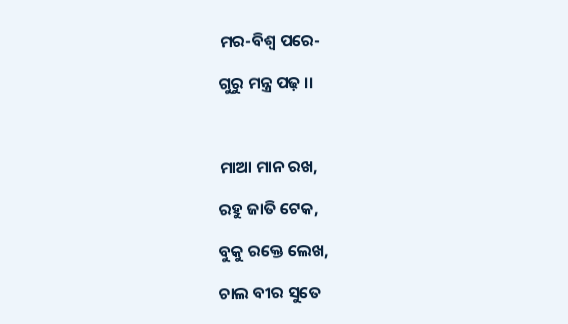ମର-ବିଶ୍ୱ ପରେ-

ଗୁରୁ ମନ୍ତ୍ର ପଢ଼ ।।



ମାଆ ମାନ ରଖ,

ରହୁ ଜାତି ଟେକ,

ବୁକୁ ରକ୍ତେ ଲେଖ,

ଚାଲ ବୀର ସୁତେ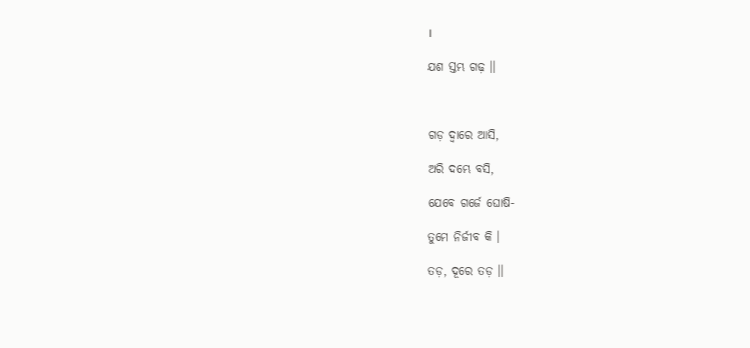।

ଯଶ ସ୍ତମ୍ଭ ଗଢ଼ ।।



ଗଡ଼ ଦ୍ୱାରେ ଆସି,

ଅରି ଦମ୍ଭେ ବସି,

ଯେବେ ଗର୍ଜେ ଘୋଷି-

ତୁମେ ନିର୍ଜୀବ କି ।

ତଡ଼, ଦୂରେ ତଡ଼ ।।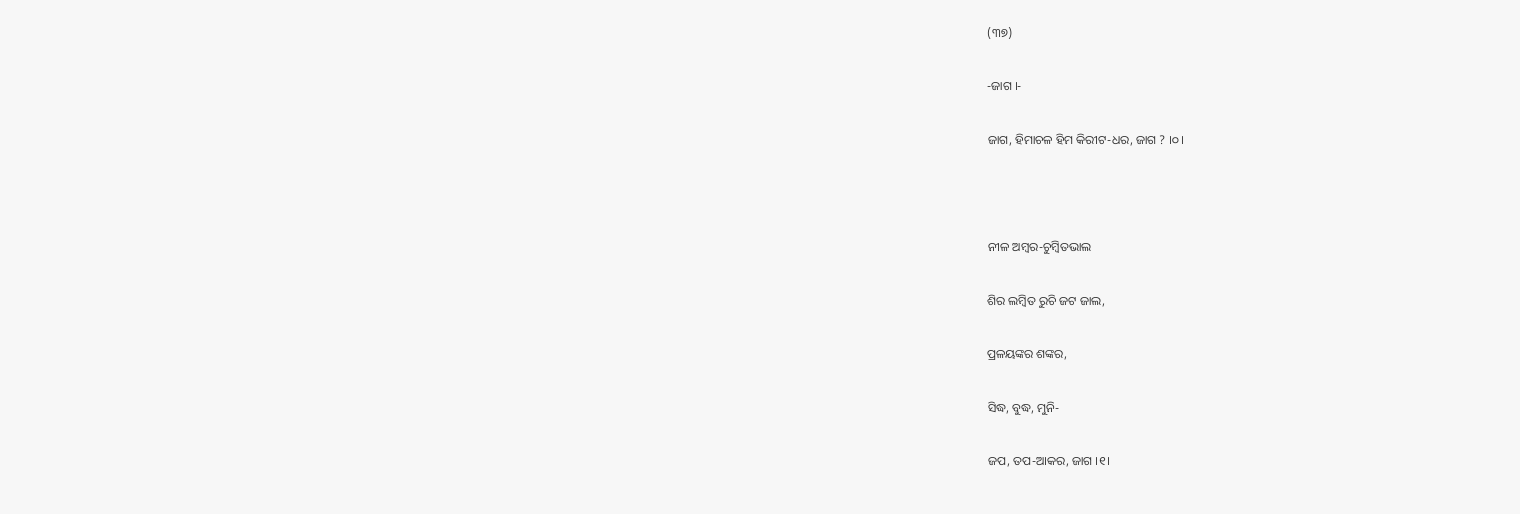(୩୭)

-ଜାଗ ।-

ଜାଗ, ହିମାଚଳ ହିମ କିରୀଟ-ଧର, ଜାଗ ? ।୦।



ନୀଳ ଅମ୍ୱର-ଚୁମ୍ୱିତଭାଲ

ଶିର ଲମ୍ୱିତ ରୁଚି ଜଟ ଜାଲ,

ପ୍ରଳୟଙ୍କର ଶଙ୍କର,

ସିଦ୍ଧ, ବୁଦ୍ଧ, ମୁନି-

ଜପ, ତପ-ଆକର, ଜାଗ ।୧।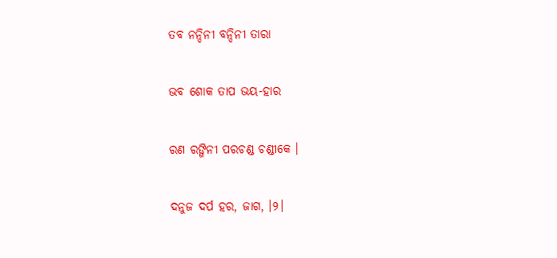ତବ ନନ୍ଦିନୀ ବନ୍ଦିନୀ ତାରା

ଭବ ଶୋକ ତାପ ଭୟ-ହାର

ରଣ ରଙ୍ଗିନୀ ପରଚଣ୍ଡ ଚଣ୍ଡୀକେ ।

ଦନୁଜ ଦର୍ପ ହର, ଜାଗ, ।୨।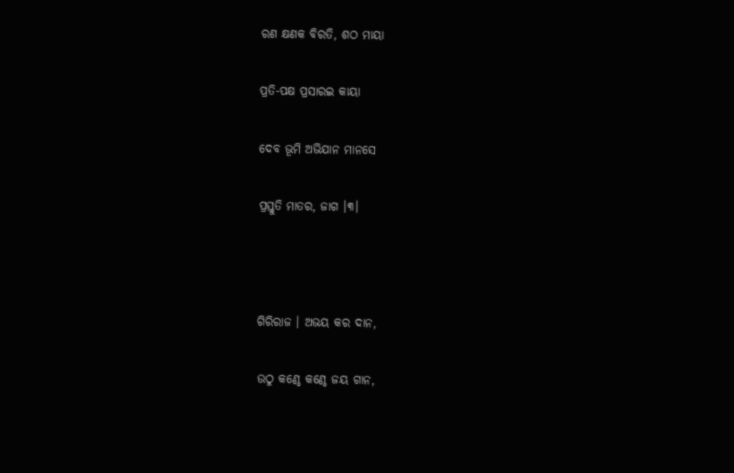ରଣ କ୍ଷଣକ ବିରତି, ଶଠ ମାୟା

ପ୍ରତି-ପକ୍ଷ ପ୍ରସାରଇ କାୟା

ଦେବ ଭୂମି ଅଭିଯାନ ମାନସେ

ପ୍ରସ୍ତୁତି ମାତର, ଜାଗ ।୩।



ଗିରିରାଜ । ଅଭୟ କର ଦାନ,

ଉଠୁ କଣ୍ଠେ କଣ୍ଠେ ଜୟ ଗାନ,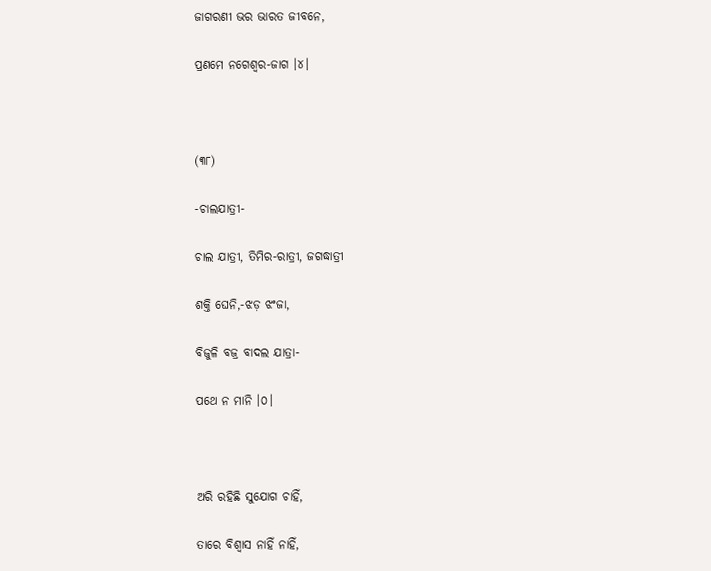ଜାଗରଣୀ ଭର ଭାରତ ଜୀବନେ,

ପ୍ରଣମେ ନଗେଶ୍ୱର-ଜାଗ ।୪।



(୩୮)

-ଚାଲଯାତ୍ରୀ-

ଚାଲ ଯାତ୍ରୀ, ତିମିର-ରାତ୍ରୀ, ଜଗଦ୍ଧାତ୍ରୀ

ଶକ୍ତି ଘେନି,-ଝଡ଼ ଝଂଜା,

ବିଜୁଳି ବଜ୍ର ବାଦଲ ଯାତ୍ରା-

ପଥେ ନ ମାନି ।୦।



ଅରି ରହିଛି ସୁଯୋଗ ଚାହିଁ,

ତାରେ ବିଶ୍ୱାସ ନାହିଁ ନାହିଁ,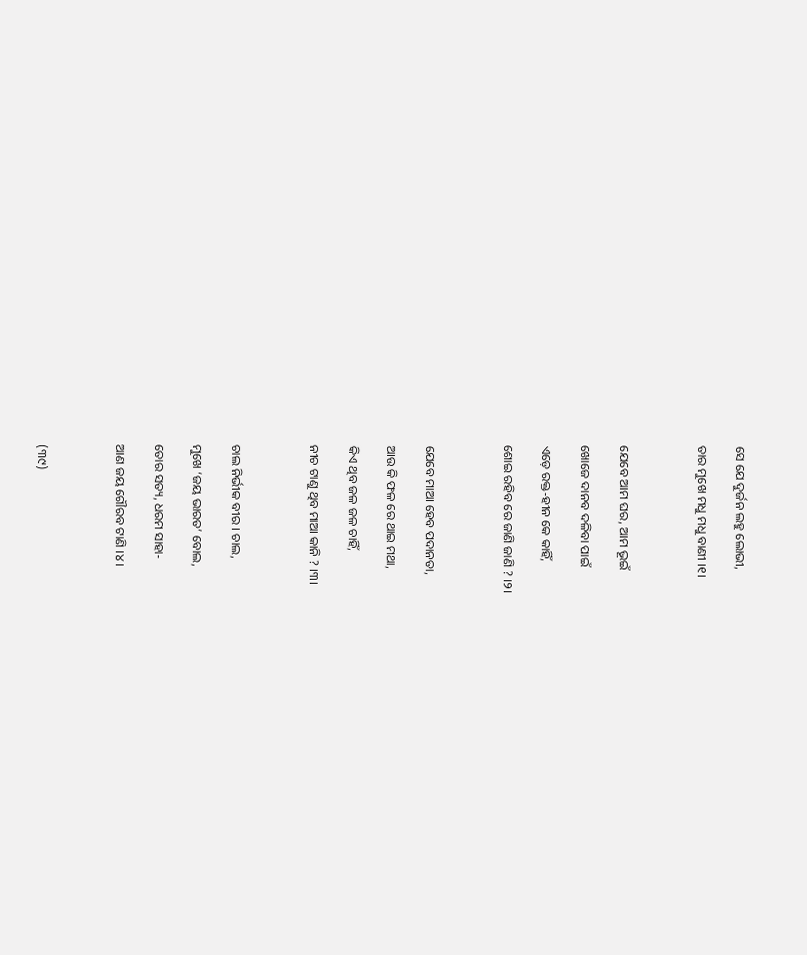ସେ ଯେ ଦୁର୍ଜନ ଲହୁ ଲୋଭୀ,

ତାର ମୁଖେ ମଧୁ ମଧୁ ବାଣୀ ।୧।



ଯେବେ ଆମ ଘର, ଆମ ଭୂଇଁ

ଖୋଜେ ଦାନବ ଦଳିବା ପାଇଁ

ଏଡ଼େ ରକ୍ତ-ହୀନ କେ କାହିଁ,

ଶୋଇ ରହିବ ରେ ଜାଣି ଜାଣି ? ।୨।



ଯେବେ ମାଆ ହେବ ପଦାନତା,

ଆଉ କି ଫଳ ରେ ଥାଇ ମଥା,

କିଏ ଥିବ ଜଳ ଜଳ ଚାହିଁ,

ନୀଚ ଟାଣୁ ଥିବ ମାଆ କାନି ? ।୩।



ଚାଲ ନିର୍ଭୀକ ବୀର । ଚାଲ,

ମୁଖେ ‘ଜୟ ଭାରତ’ ବୋଲ,

ତୋର ସତ୍ୟ, ଧରମ ସାହା-

ଆଣ ଜୟ ଗୌରବ ଟାଣି ।୪।



(୩୯)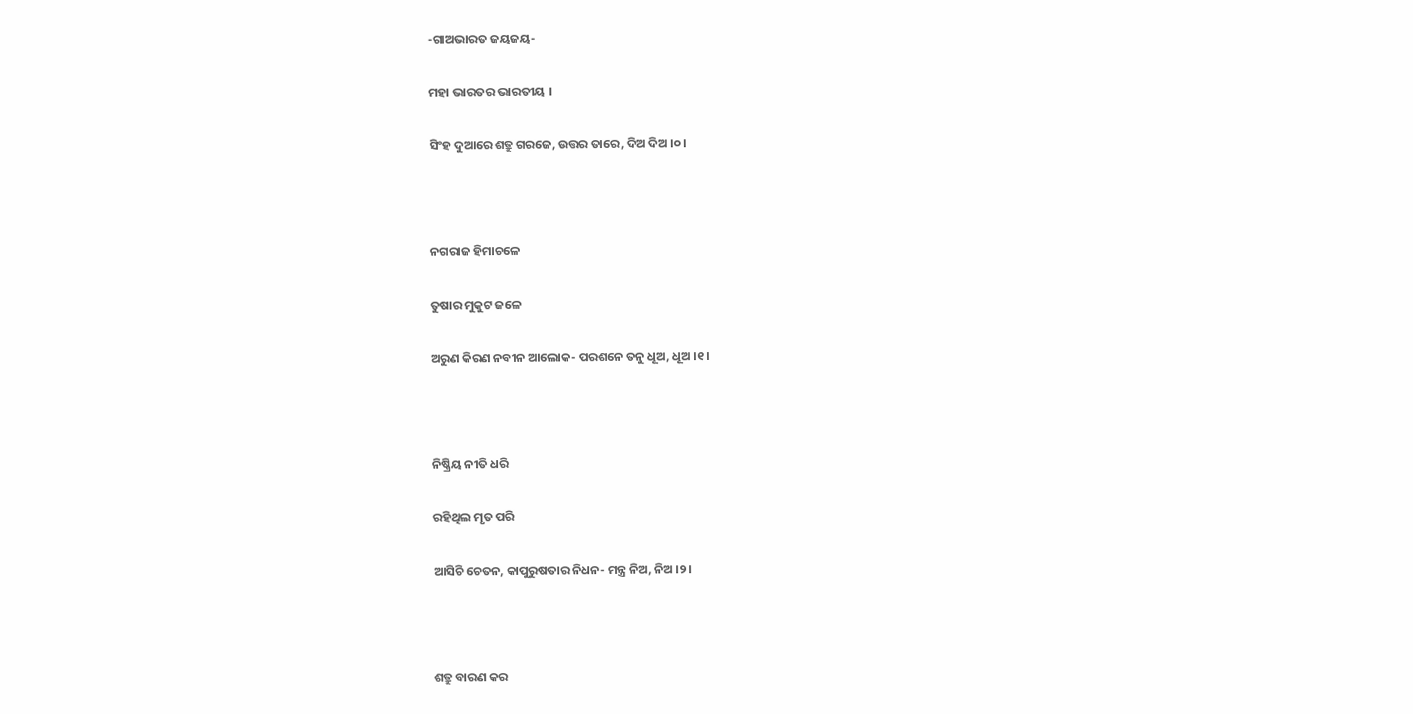-ଗାଅଭାରତ ଜୟଜୟ-

ମହା ଭାରତର ଭାରତୀୟ ।

ସିଂହ ଦୁଆରେ ଶତ୍ରୁ ଗରଜେ, ଉତ୍ତର ତାରେ, ଦିଅ ଦିଅ ।୦।



ନଗରାଜ ହିମାଚଳେ

ତୁଷାର ମୁକୁଟ ଜଳେ

ଅରୁଣ କିରଣ ନବୀନ ଆଲୋକ- ପରଶନେ ତନୁ ଧୂଅ, ଧୂଅ ।୧।



ନିଷ୍କ୍ରିୟ ନୀତି ଧରି

ରହିଥିଲ ମୃତ ପରି

ଆସିଚି ଚେତନ, କାପୁରୁଷତାର ନିଧନ- ମନ୍ତ୍ର ନିଅ, ନିଅ ।୨।



ଶତ୍ରୁ ବାରଣ କର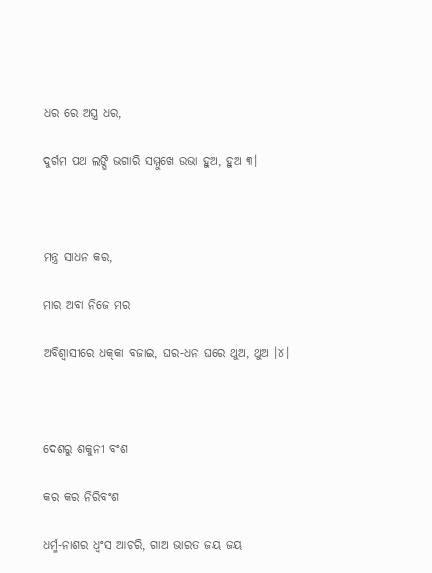ଧର ରେ ଅସ୍ତ୍ର ଧର,

ଦୁର୍ଗମ ପଥ ଲଙ୍ଘି ଭଗାରି ସମ୍ମୁଖେ ଉଭା ହୁଅ, ହୁଅ ୩।



ମନ୍ତ୍ର ସାଧନ କର,

ମାର ଅବା ନିଜେ ମର

ଅବିଶ୍ୱାସୀରେ ଧକ୍‌କା ବଜାଇ, ଘର-ଧନ ଘରେ ଥୁଅ, ଥୁଅ ।୪।



ଦେଶରୁ ଶକୁନୀ ବଂଶ

କର କର ନିରିବଂଶ

ଧର୍ମ୍ମ-ନାଶର ଧ୍ୱଂସ ଆଚରି, ଗାଅ ଭାରତ ଜୟ ଜୟ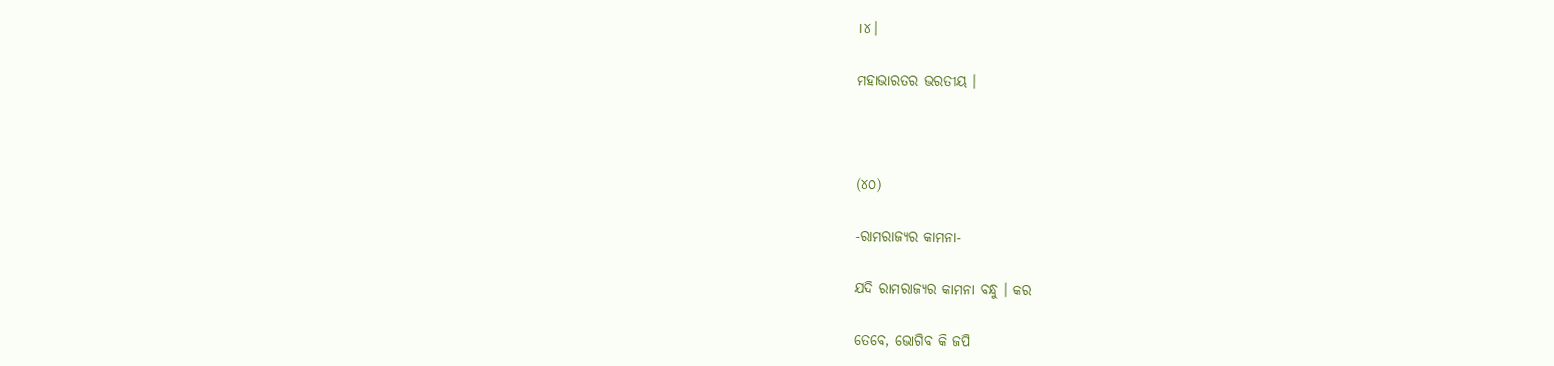।୪।

ମହାଭାରତର ଭରତୀୟ ।



(୪୦)

-ରାମରାଜ୍ୟର କାମନା-

ଯଦି ରାମରାଜ୍ୟର କାମନା ବନ୍ଧୁ । କର

ତେବେ, ଭୋଗିବ କି ଜପି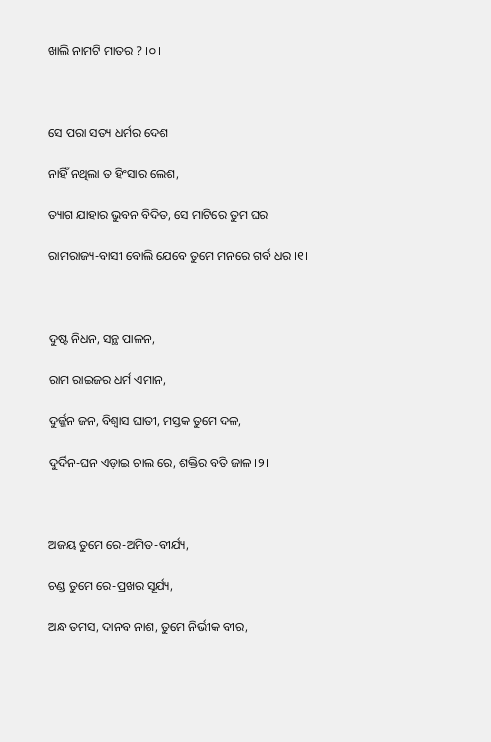ଖାଲି ନାମଟି ମାତର ? ।୦।



ସେ ପରା ସତ୍ୟ ଧର୍ମର ଦେଶ

ନାହିଁ ନଥିଲା ତ ହିଂସାର ଲେଶ,

ତ୍ୟାଗ ଯାହାର ଭୁବନ ବିଦିତ, ସେ ମାଟିରେ ତୁମ ଘର

ରାମରାଜ୍ୟ-ବାସୀ ବୋଲି ଯେବେ ତୁମେ ମନରେ ଗର୍ବ ଧର ।୧।



ଦୁଷ୍ଟ ନିଧନ, ସନ୍ଥ ପାଳନ,

ରାମ ରାଇଜର ଧର୍ମ ଏମାନ,

ଦୁର୍ଜ୍ଜନ ଜନ, ବିଶ୍ୱାସ ଘାତୀ, ମସ୍ତକ ତୁମେ ଦଳ,

ଦୁର୍ଦିନ-ଘନ ଏଡ଼ାଇ ଚାଲ ରେ, ଶକ୍ତିର ବତି ଜାଳ ।୨।



ଅଜୟ ତୁମେ ରେ-ଅମିତ-ବୀର୍ଯ୍ୟ,

ଚଣ୍ଡ ତୁମେ ରେ-ପ୍ରଖର ସୂର୍ଯ୍ୟ,

ଅନ୍ଧ ତମସ, ଦାନବ ନାଶ, ତୁମେ ନିର୍ଭୀକ ବୀର,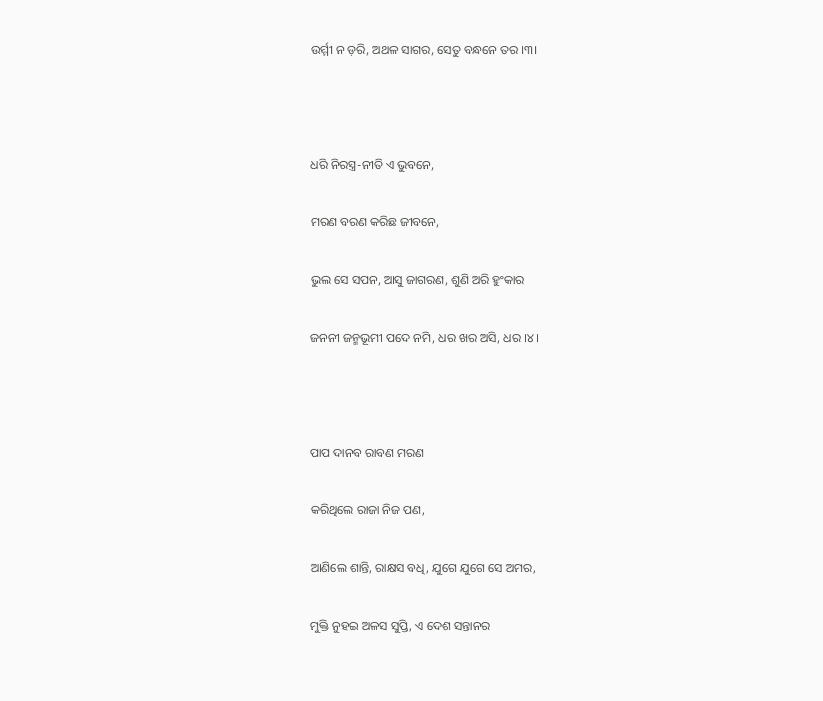ଉର୍ମ୍ମୀ ନ ଡ଼ରି, ଅଥଳ ସାଗର, ସେତୁ ବନ୍ଧନେ ତର ।୩।



ଧରି ନିରସ୍ତ୍ର-ନୀତି ଏ ଭୁବନେ,

ମରଣ ବରଣ କରିଛ ଜୀବନେ,

ଭୁଲ ସେ ସପନ, ଆସୁ ଜାଗରଣ, ଶୁଣି ଅରି ହୁଂକାର

ଜନନୀ ଜନ୍ମଭୂମୀ ପଦେ ନମି, ଧର ଖର ଅସି, ଧର ।୪।



ପାପ ଦାନବ ରାବଣ ମରଣ

କରିଥିଲେ ରାଜା ନିଜ ପଣ,

ଆଣିଲେ ଶାନ୍ତି, ରାକ୍ଷସ ବଧି, ଯୁଗେ ଯୁଗେ ସେ ଅମର,

ମୁକ୍ତି ନୁହଇ ଅଳସ ସୁପ୍ତି, ଏ ଦେଶ ସନ୍ତାନର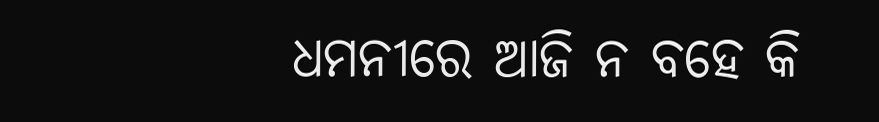ଧମନୀରେ ଆଜି ନ ବହେ କି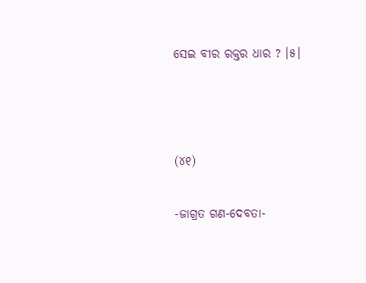ସେଇ ବୀର ରକ୍ତର ଧାର ? ।୫।



(୪୧)

-ଜାଗ୍ରତ ଗଣ-ଦେବତା-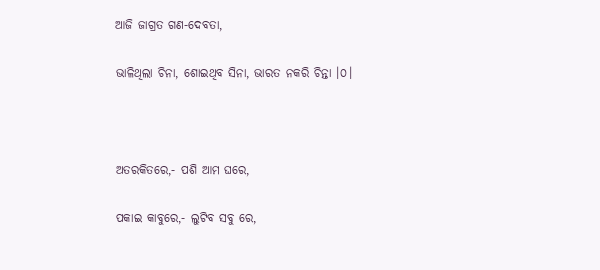ଆଜି ଜାଗ୍ରତ ଗଣ-ଦେବତା,

ଭାଳିଥିଲା ଚିନା, ଶୋଇଥିବ ସିନା, ଭାରତ ନକରି ଚିନ୍ତା ।୦।



ଅତରକିତରେ,- ପଶି ଆମ ଘରେ,

ପକାଇ କାବୁରେ,- ଲୁଟିବ ସବୁ ରେ,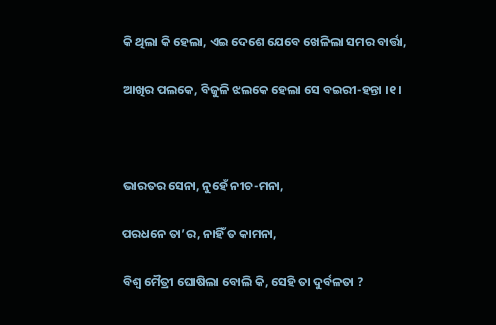କି ଥିଲା କି ହେଲା, ଏଇ ଦେଶେ ଯେବେ ଖେଳିଲା ସମର ବାର୍ତ୍ତା,

ଆଖିର ପଲକେ, ବିଜୁଳି ଝଲକେ ହେଲା ସେ ବଇରୀ-ହନ୍ତା ।୧।



ଭାରତର ସେନା, ନୁହେଁ ନୀଚ-ମନା,

ପରଧନେ ତା’ର, ନାହିଁ ତ କାମନା,

ବିଶ୍ୱ ମୈତ୍ରୀ ଘୋଷିଲା ବୋଲି କି, ସେହି ତା ଦୁର୍ବଳତା ?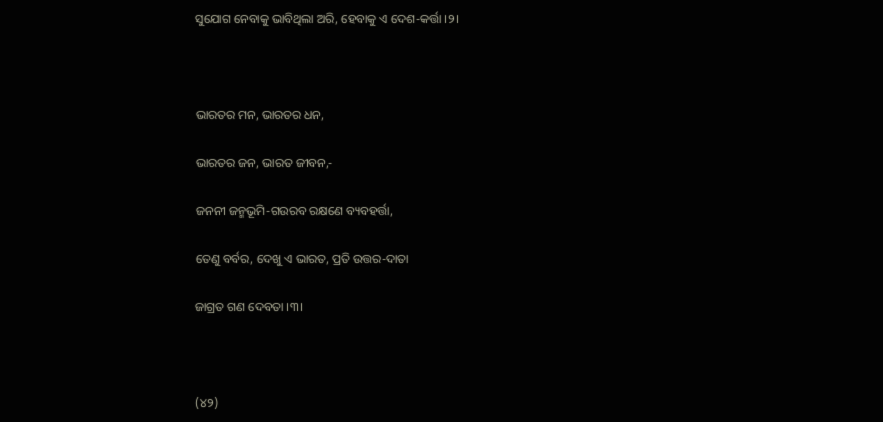ସୁଯୋଗ ନେବାକୁ ଭାବିଥିଲା ଅରି, ହେବାକୁ ଏ ଦେଶ-କର୍ତ୍ତା ।୨।



ଭାରତର ମନ, ଭାରତର ଧନ,

ଭାରତର ଜନ, ଭାରତ ଜୀବନ,-

ଜନନୀ ଜନ୍ମଭୂମି-ଗଉରବ ରକ୍ଷଣେ ବ୍ୟବହର୍ତ୍ତା,

ତେଣୁ ବର୍ବର, ଦେଖୁ ଏ ଭାରତ, ପ୍ରତି ଉତ୍ତର-ଦାତା

ଜାଗ୍ରତ ଗଣ ଦେବତା ।୩।



(୪୨)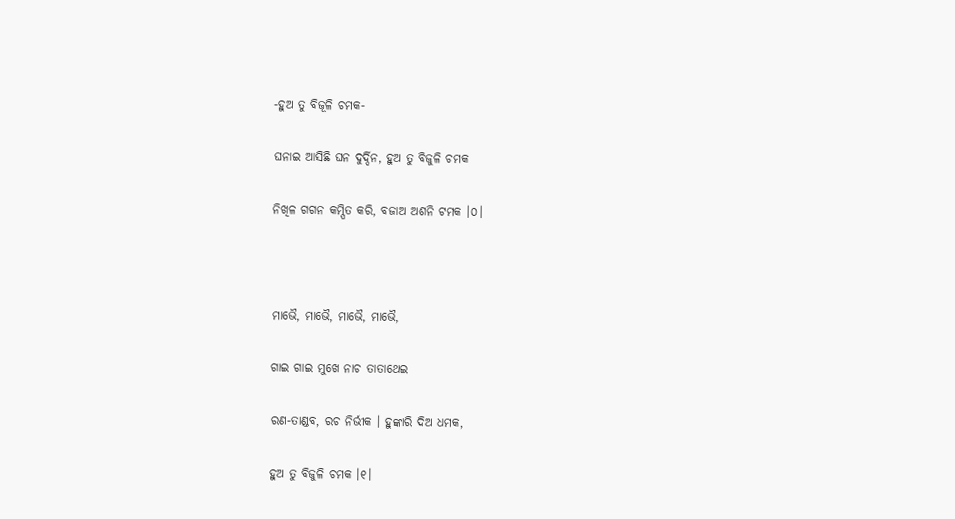-ହୁଅ ତୁ ବିଜୂଳି ଚମକ-

ଘନାଇ ଆସିଛି ଘନ ଦୁର୍ଦ୍ଦିନ, ହୁଅ ତୁ ବିଜୁଳି ଚମକ

ନିଖିଳ ଗଗନ କମ୍ପିତ କରି, ବଜାଅ ଅଶନି ଟମକ ।୦।



ମାଭୈ, ମାଭୈ, ମାଭୈ, ମାଭୈ,

ଗାଇ ଗାଇ ମୁଖେ ନାଚ ତାତାଥେଇ

ରଣ-ତାଣ୍ଡବ, ରଚ ନିର୍ଭୀକ । ହୁଙ୍କାରି ଦିଅ ଧମକ,

ହୁଅ ତୁ ବିଜୁଳି ଚମକ ।୧।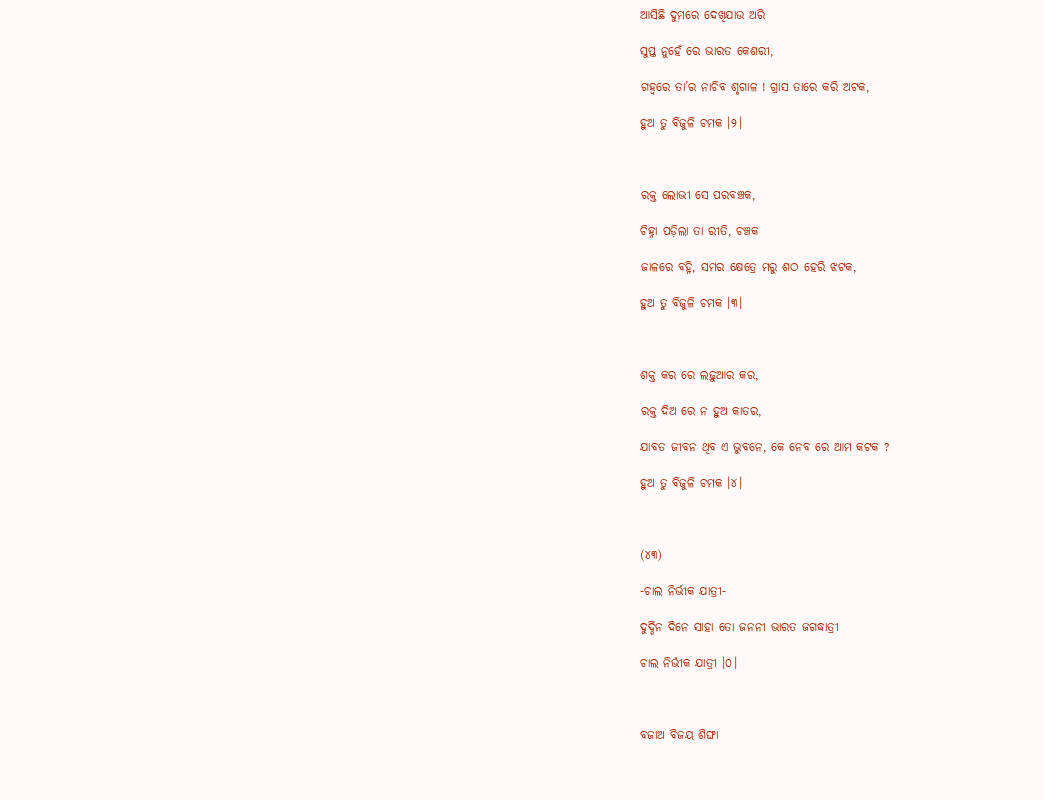ଆସିଛି ଦୁମରେ ଦେଖିଯାଉ ଅରି

ସୁପ୍ତ ନୁହେଁ ରେ ଭାରତ କେଶରୀ,

ଗହ୍ୱରେ ତା’ର ନାଚିବ ଶୃଗାଳ ! ଗ୍ରାସ ତାରେ କରି ଅଟକ,

ହୁଅ ତୁ ବିଜୁଳି ଚମକ ।୨।



ରକ୍ତ ଲୋଭୀ ସେ ପରବଞ୍ଚକ,

ଚିହ୍ନା ପଡ଼ିଲା ତା ରୀତି, ଚଞ୍ଚକ

ଜାଳରେ ବହ୍ନି, ସମର କ୍ଷେତ୍ରେ ମରୁ ଶଠ ହେରି ଝଟକ,

ହୁଅ ତୁ ବିଜୁଳି ଚମକ ।୩।



ଶକ୍ତ କର ରେ ଲଢ଼ୁଆର କର,

ରକ୍ତ ଦିଅ ରେ ନ ହୁଅ କାତର,

ଯାବତ ଜୀବନ ଥିବ ଏ ଭୁବନେ, କେ ନେବ ରେ ଆମ କଟକ ?

ହୁଅ ତୁ ବିଜୁଳି ଚମକ ।୪।



(୪୩)

-ଚାଲ ନିର୍ଭୀକ ଯାତ୍ରୀ-

ଦୁର୍ଦ୍ଦିନ ଦିନେ ସାହା ତୋ ଜନନୀ ଭାରତ ଜଗଦ୍ଧାତ୍ରୀ

ଚାଲ ନିର୍ଭୀକ ଯାତ୍ରୀ ।୦।



ବଜାଅ ବିଜୟ ଶିଙ୍ଘା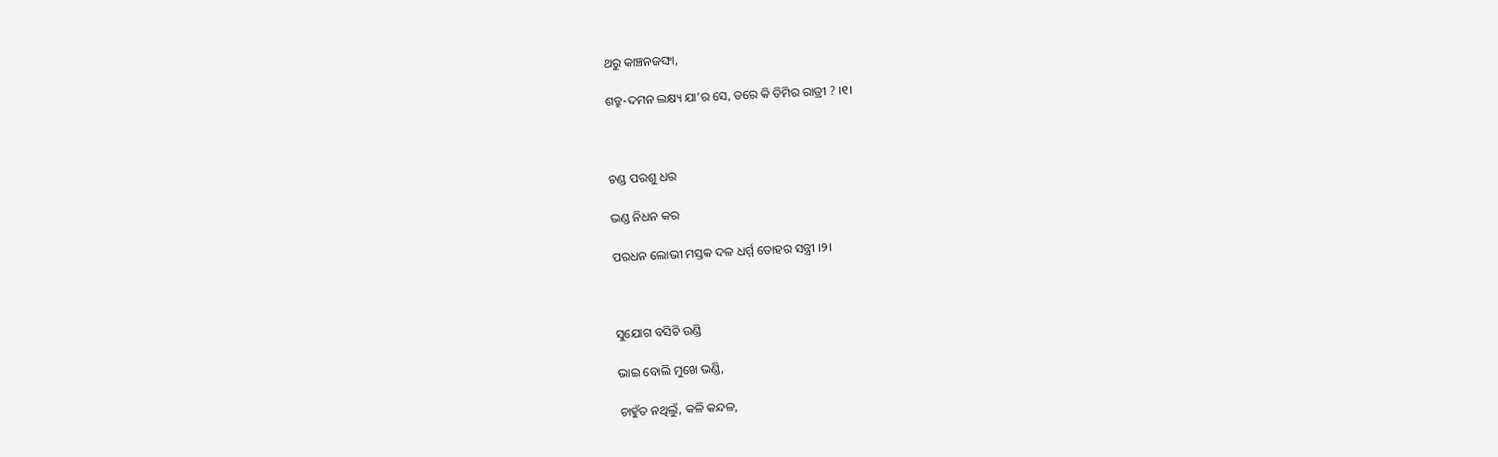ଥରୁ କାଞ୍ଚନଜଙ୍ଘା,

ଶତ୍ରୁ-ଦମନ ଲକ୍ଷ୍ୟ ଯା’ର ସେ, ଡରେ କି ତିମିର ରାତ୍ରୀ ? ।୧।



ଚଣ୍ଡ ପରଶୁ ଧର

ଭଣ୍ଡ ନିଧନ କର

ପରଧନ ଲୋଭୀ ମସ୍ତକ ଦଳ ଧର୍ମ୍ମ ତୋହର ସନ୍ତ୍ରୀ ।୨।



ସୁଯୋଗ ବସିଚି ଉଣ୍ଡି

ଭାଇ ବୋଲି ମୁଖେ ଭଣ୍ଡି,

ଚାହୁଁତ ନଥିଲୁଁ, କଳି କନ୍ଦଳ,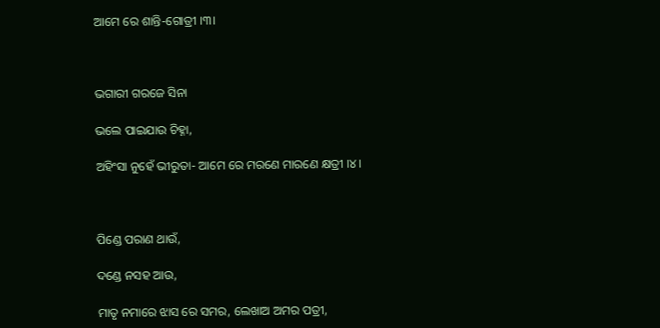ଆମେ ରେ ଶାନ୍ତି-ଗୋତ୍ରୀ ।୩।



ଭଗାରୀ ଗରଜେ ସିନା

ଭଲେ ପାଇଯାଉ ଚିହ୍ନା,

ଅହିଂସା ନୁହେଁ ଭୀରୁତା- ଆମେ ରେ ମରଣେ ମାରଣେ କ୍ଷତ୍ରୀ ।୪।



ପିଣ୍ଡେ ପରାଣ ଥାଉଁ,

ଦଣ୍ଡେ ନସହ ଆଉ,

ମାତୃ ନମାରେ ଝାସ ରେ ସମର, ଲେଖାଅ ଅମର ପତ୍ରୀ,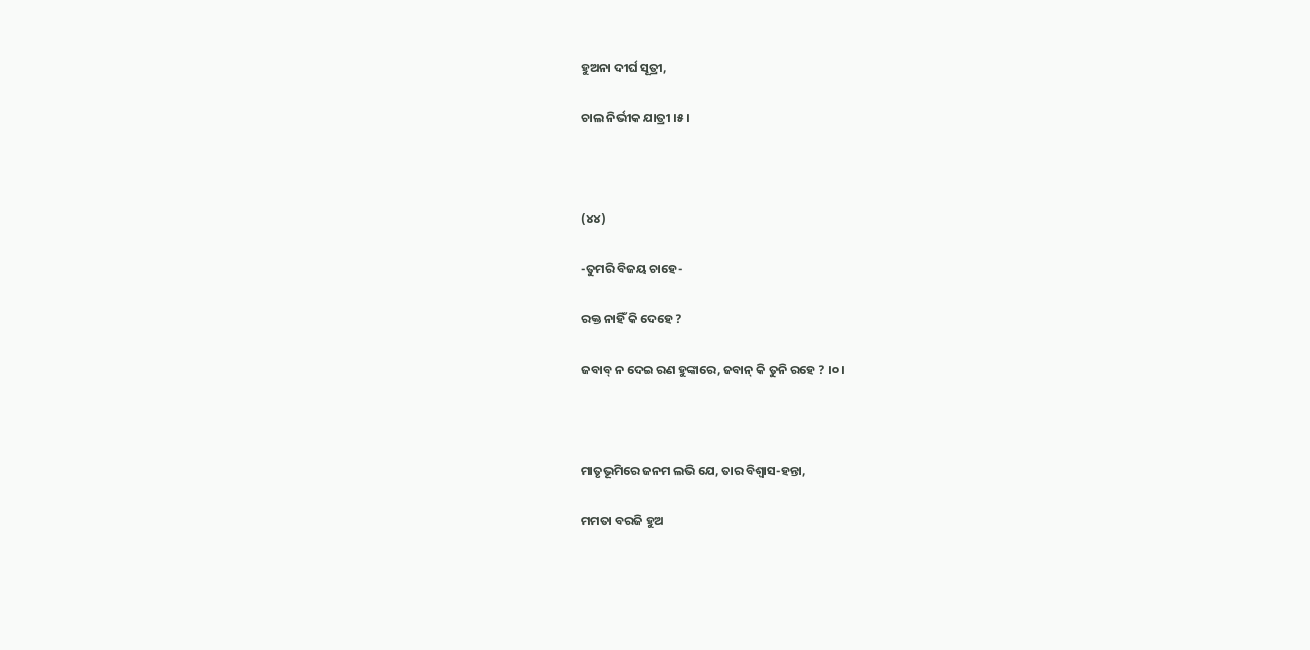ହୁଅନା ଦୀର୍ଘ ସୂତ୍ରୀ,

ଚାଲ ନିର୍ଭୀକ ଯାତ୍ରୀ ।୫।



(୪୪)

-ତୁମରି ବିଜୟ ଚାହେ-

ରକ୍ତ ନାହିଁ କି ଦେହେ ?

ଜବାବ୍‌ ନ ଦେଇ ରଣ ହୁଙ୍କାରେ, ଜବାନ୍‌ କି ତୁନି ରହେ ? ।୦।



ମାତୃଭୂମିରେ ଜନମ ଲଭି ଯେ, ତାର ବିଶ୍ୱାସ-ହନ୍ତା,

ମମତା ବରଜି ହୁଅ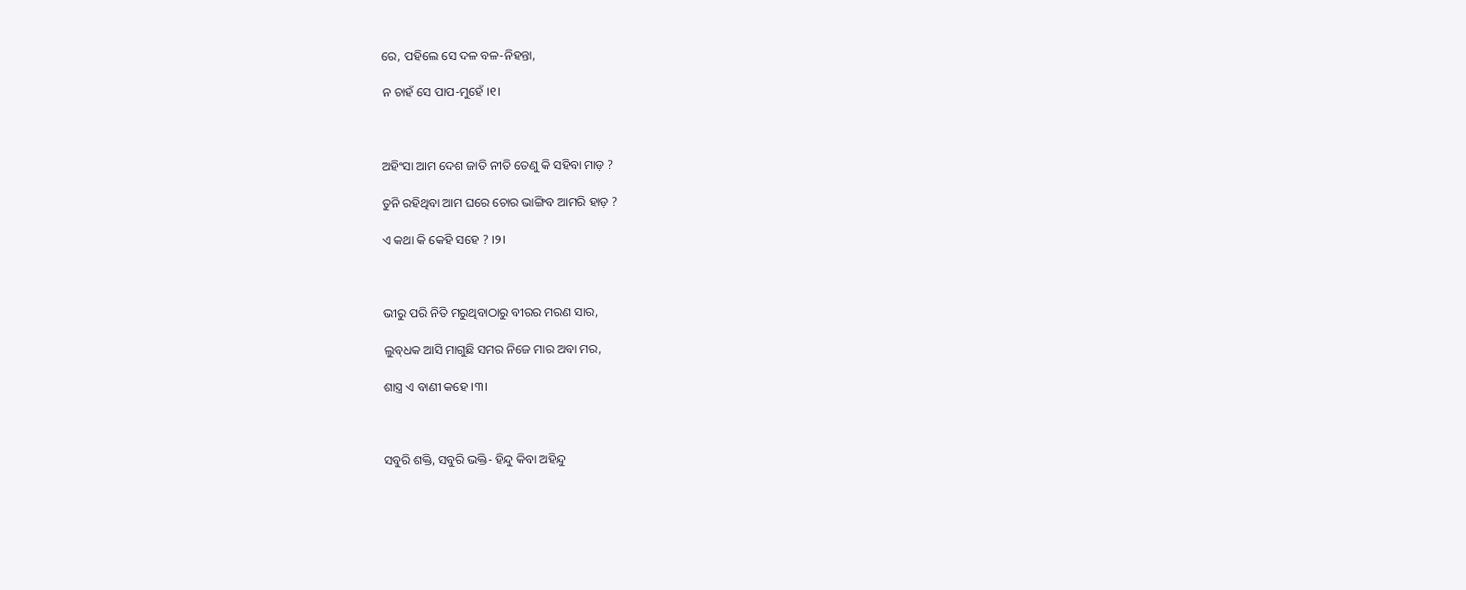ରେ, ପହିଲେ ସେ ଦଳ ବଳ-ନିହନ୍ତା,

ନ ଚାହଁ ସେ ପାପ-ମୁହେଁ ।୧।



ଅହିଂସା ଆମ ଦେଶ ଜାତି ନୀତି ତେଣୁ କି ସହିବା ମାଡ଼ ?

ତୁନି ରହିଥିବା ଆମ ଘରେ ଚୋର ଭାଙ୍ଗିବ ଆମରି ହାଡ଼ ?

ଏ କଥା କି କେହି ସହେ ? ।୨।



ଭୀରୁ ପରି ନିତି ମରୁଥିବାଠାରୁ ବୀରର ମରଣ ସାର,

ଲୁବ୍‌ଧକ ଆସି ମାଗୁଛି ସମର ନିଜେ ମାର ଅବା ମର,

ଶାସ୍ତ୍ର ଏ ବାଣୀ କହେ ।୩।



ସବୁରି ଶକ୍ତି, ସବୁରି ଭକ୍ତି- ହିନ୍ଦୁ କିବା ଅହିନ୍ଦୁ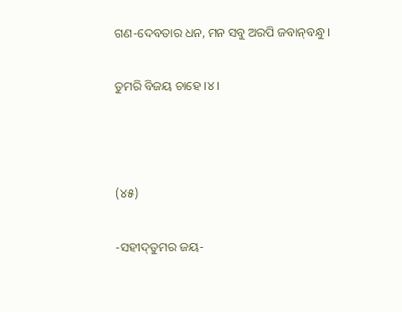ଗଣ-ଦେବତାର ଧନ, ମନ ସବୁ ଅରପି ଜବାନ୍‌ବନ୍ଧୁ ।

ତୁମରି ବିଜୟ ଚାହେ ।୪।



(୪୫)

-ସହୀଦ୍‌ତୁମର ଜୟ-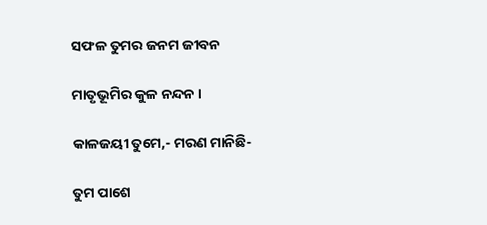ସଫଳ ତୁମର ଜନମ ଜୀବନ

ମାତୃଭୂମିର କୁଳ ନନ୍ଦନ ।

କାଳଜୟୀ ତୁମେ,- ମରଣ ମାନିଛି-

ତୁମ ପାଶେ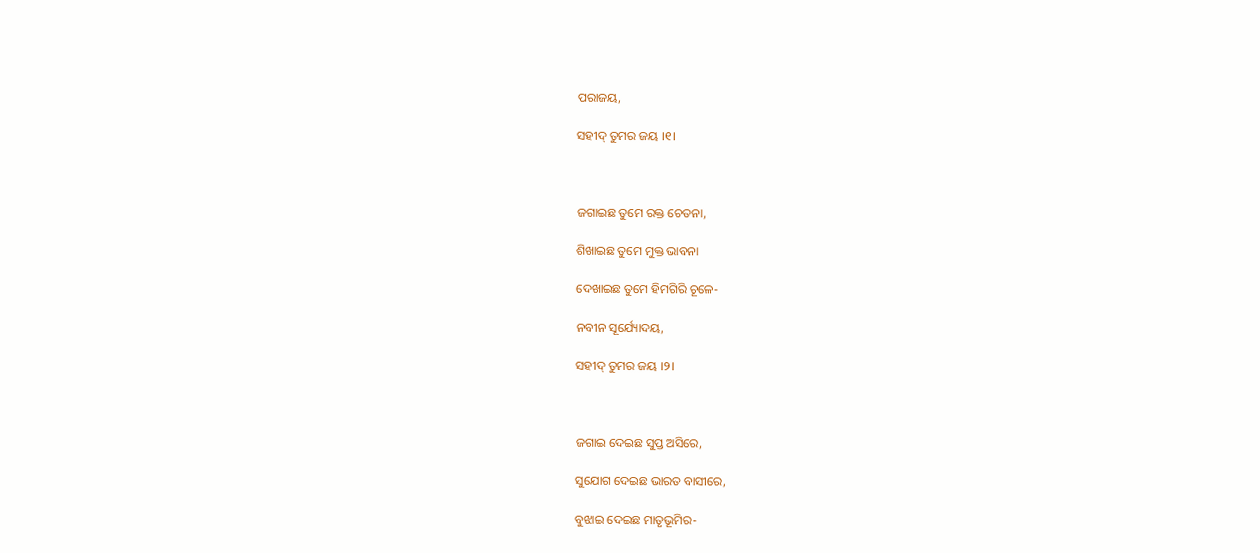ପରାଜୟ,

ସହୀଦ୍‌ ତୁମର ଜୟ ।୧।



ଜଗାଇଛ ତୁମେ ରକ୍ତ ଚେତନା,

ଶିଖାଇଛ ତୁମେ ମୁକ୍ତ ଭାବନା

ଦେଖାଇଛ ତୁମେ ହିମଗିରି ଚୂଳେ-

ନବୀନ ସୂର୍ଯ୍ୟୋଦୟ,

ସହୀଦ୍‌ ତୁମର ଜୟ ।୨।



ଜଗାଇ ଦେଇଛ ସୁପ୍ତ ଅସିରେ,

ସୁଯୋଗ ଦେଇଛ ଭାରତ ବାସୀରେ,

ବୁଝାଇ ଦେଇଛ ମାତୃଭୂମିର-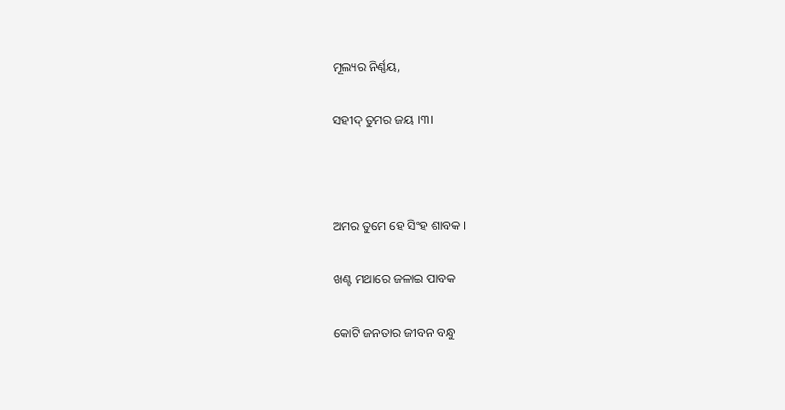ମୂଲ୍ୟର ନିର୍ଣ୍ଣୟ,

ସହୀଦ୍‌ ତୁମର ଜୟ ।୩।



ଅମର ତୁମେ ହେ ସିଂହ ଶାବକ ।

ଖଣ୍ଟ ମଥାରେ ଜଳାଇ ପାବକ

କୋଟି ଜନତାର ଜୀବନ ବନ୍ଧୁ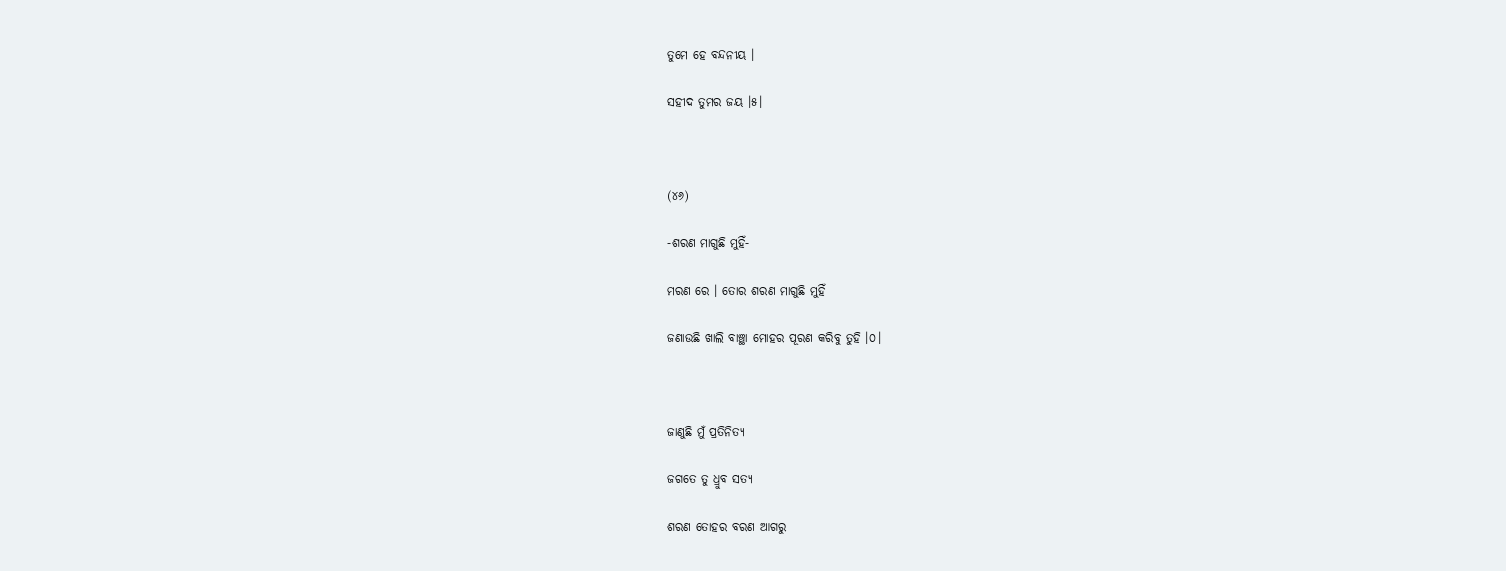ତୁମେ ହେ ବନ୍ଦନୀୟ ।

ସହୀଦ ତୁମର ଜୟ ।୫।



(୪୬)

-ଶରଣ ମାଗୁଛି ମୁହିଁ-

ମରଣ ରେ । ତୋର ଶରଣ ମାଗୁଛି ମୁହିଁ

ଜଣାଉଛି ଖାଲି ବାଞ୍ଛା ମୋହର ପୂରଣ କରିବୁ ତୁହି ।୦।



ଜାଣୁଛି ମୁଁ ପ୍ରତିନିତ୍ୟ

ଜଗତେ ତୁ ଧ୍ରୁବ ସତ୍ୟ

ଶରଣ ତୋହର ବରଣ ଆଗରୁ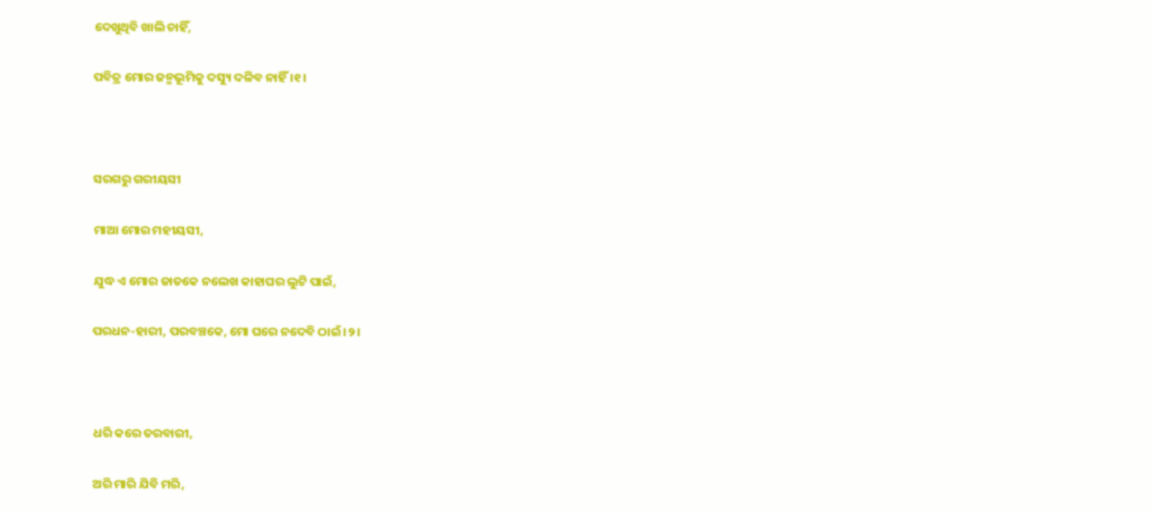ଦେଖୁଥିବି ଖାଲି ଚାହିଁ,

ପବିତ୍ର ମୋର ଜନ୍ମଭୂମିକୁ ଦସ୍ୟୁ ଦଳିବ ନାହିଁ ।୧।



ସରଗରୁ ଗରୀୟସୀ

ମାଆ ମୋର ମହୀୟସୀ,

ଯୁଦ୍ଧ ଏ ମୋର ଜାତକେ ନଲେଖ କାହାଘର ଲୁଟି ପାଇଁ,

ପରଧନ-ହାରୀ, ପରବଞ୍ଚକେ, ମୋ ଘରେ ନଦେବି ଠାଇଁ ।୨।



ଧରି କରେ ତରବାରୀ,

ଅରି ମାରି ଯିବି ମରି,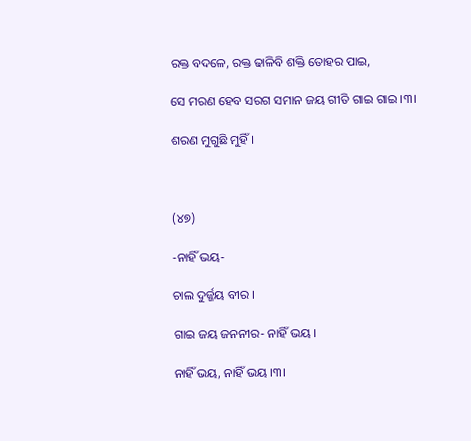ରକ୍ତ ବଦଳେ, ରକ୍ତ ଢାଳିବି ଶକ୍ତି ତୋହର ପାଇ,

ସେ ମରଣ ହେବ ସରଗ ସମାନ ଜୟ ଗୀତି ଗାଇ ଗାଇ ।୩।

ଶରଣ ମୁଗୁଛି ମୁହିଁ ।



(୪୭)

-ନାହିଁ ଭୟ-

ଚାଲ ଦୁର୍ଜ୍ଜୟ ବୀର ।

ଗାଇ ଜୟ ଜନନୀର- ନାହିଁ ଭୟ ।

ନାହିଁ ଭୟ, ନାହିଁ ଭୟ ।୩।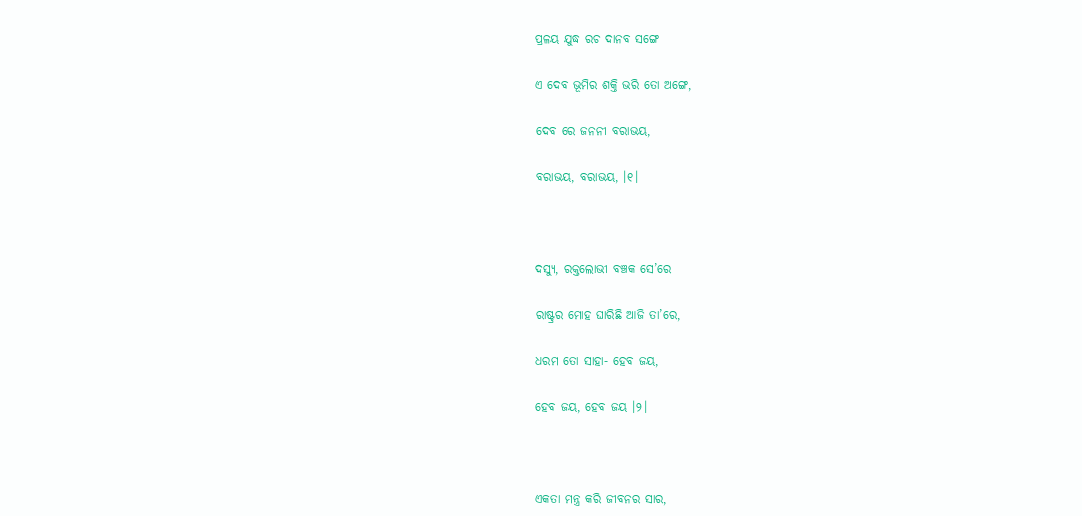ପ୍ରଳୟ ଯୁଦ୍ଧ ରଚ ଦାନବ ସଙ୍ଗେ

ଏ ଦେବ ଭୂମିର ଶକ୍ତି ଭରି ତୋ ଅଙ୍ଗେ,

ଦେବ ରେ ଜନନୀ ବରାଭୟ,

ବରାଭୟ, ବରାଭୟ, ।୧।



ଦସ୍ୟୁ, ରକ୍ତଲୋଭୀ ବଞ୍ଚକ ସେ’ରେ

ରାଷ୍ଟ୍ରର ମୋହ ଘାରିଛି ଆଜି ତା’ରେ,

ଧରମ ତୋ ସାହା- ହେବ ଜୟ,

ହେବ ଜୟ, ହେବ ଜୟ ।୨।



ଏକତା ମନ୍ତ୍ର କରି ଜୀବନର ସାର,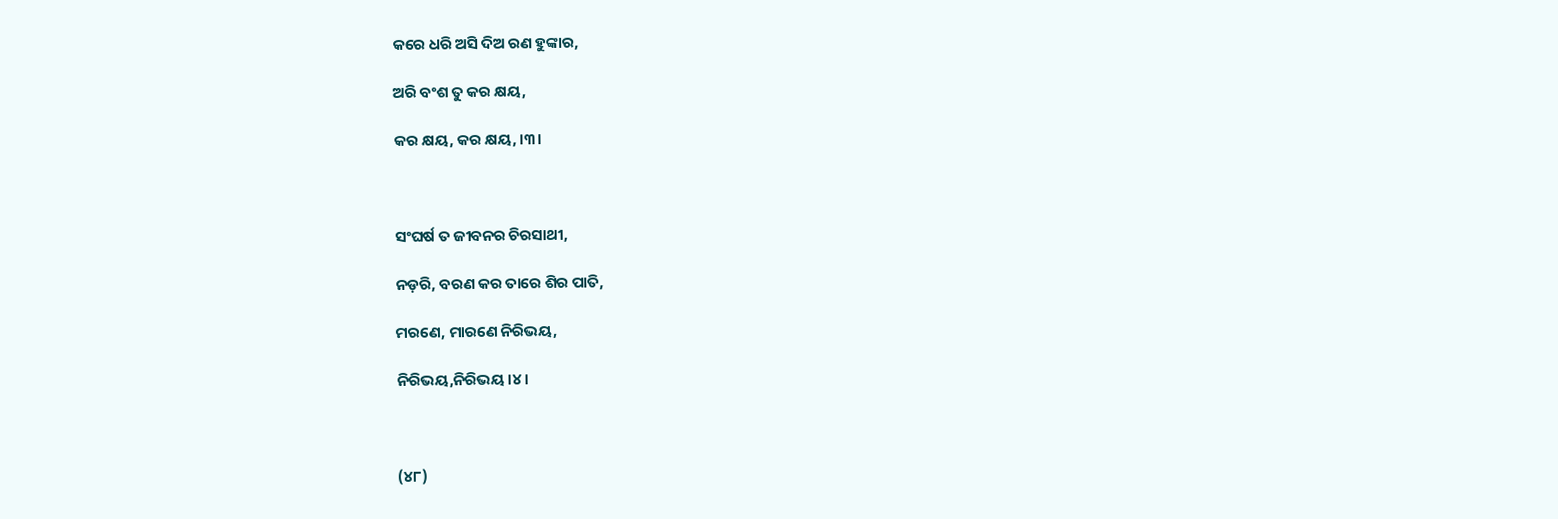କରେ ଧରି ଅସି ଦିଅ ରଣ ହୁଙ୍କାର,

ଅରି ବଂଶ ତୁ କର କ୍ଷୟ,

କର କ୍ଷୟ, କର କ୍ଷୟ, ।୩।



ସଂଘର୍ଷ ତ ଜୀବନର ଚିରସାଥୀ,

ନଡ଼ରି, ବରଣ କର ତାରେ ଶିର ପାତି,

ମରଣେ, ମାରଣେ ନିରିଭୟ,

ନିରିଭୟ,ନିରିଭୟ ।୪।



(୪୮)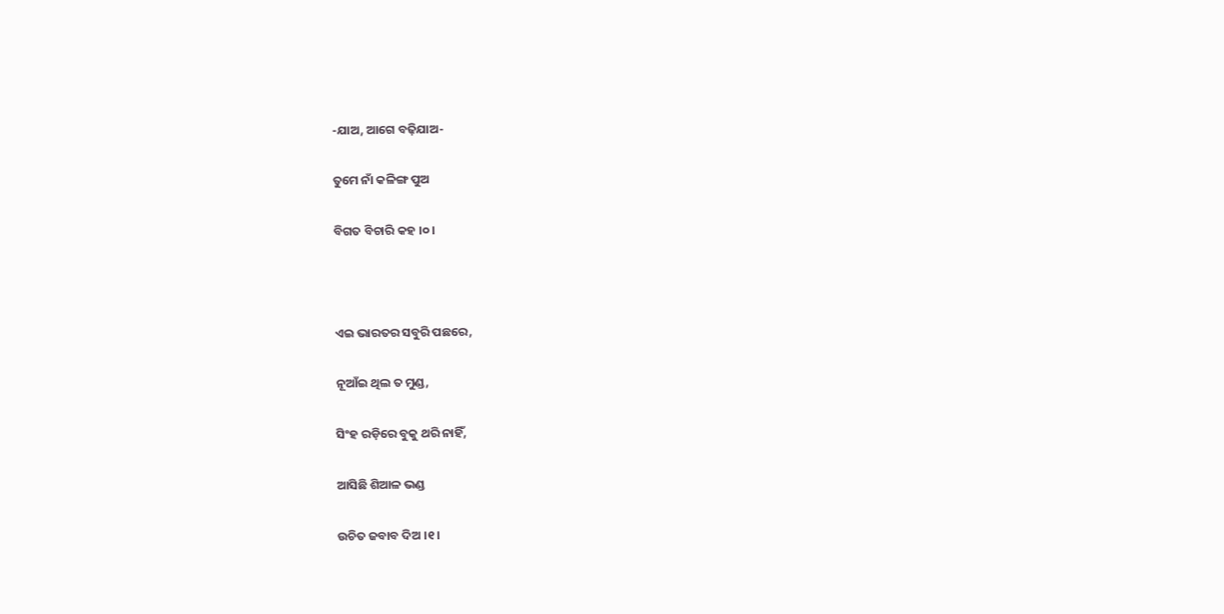-ଯାଅ, ଆଗେ ବଢ଼ିଯାଅ-

ତୁମେ ନାଁ କଳିଙ୍ଗ ପୁଅ

ବିଗତ ବିଚାରି କହ ।୦।



ଏଇ ଭାରତର ସବୁରି ପଛରେ,

ନୂଆଁଇ ଥିଲ ତ ମୁଣ୍ଡ,

ସିଂହ ରଡ଼ିରେ ବୁକୁ ଥରି ନାହିଁ,

ଆସିଛି ଶିଆଳ ଭଣ୍ଡ

ଉଚିତ ଜବାବ ଦିଅ ।୧।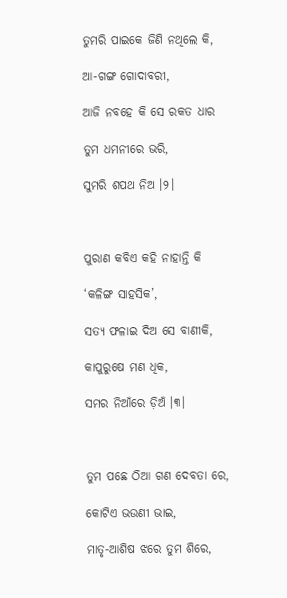ତୁମରି ପାଇକେ ଜିଣି ନଥିଲେ କି,

ଆ-ଗଙ୍ଗ ଗୋଦାବରୀ,

ଆଜି ନବହେ କି ସେ ରକତ ଧାର

ତୁମ ଧମନୀରେ ଭରି,

ସୁମରି ଶପଥ ନିଅ ।୨।



ପୁରାଣ କବିଏ କହି ନାହାନ୍ତି କି

‘କଳିଙ୍ଗ ସାହସିକ’,

ସତ୍ୟ ଫଳାଇ ଦିଅ ସେ ବାଣୀକି,

କାପୁରୁଷେ ମଣ ଧିକ,

ସମର ନିଆଁରେ ଡ଼ିଅଁ ।୩।



ତୁମ ପଛେ ଠିଆ ଗଣ ଦେବତା ରେ,

କୋଟିଏ ଭଉଣୀ ଭାଇ,

ମାତୃ-ଆଶିଷ ଝରେ ତୁମ ଶିରେ,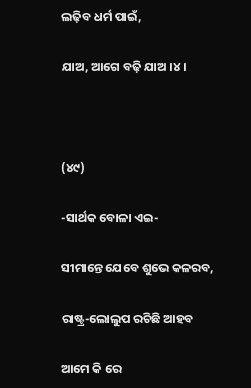ଲଢ଼ିବ ଧର୍ମ ପାଇଁ,

ଯାଅ, ଆଗେ ବଢ଼ି ଯାଅ ।୪।



(୪୯)

-ସାର୍ଥକ ବୋଳା ଏଇ-

ସୀମାନ୍ତେ ଯେବେ ଶୁଭେ କଳରବ,

ରାଷ୍ଟ୍ର-ଲୋଲୁପ ରଚିଛି ଆହବ

ଆମେ କି ରେ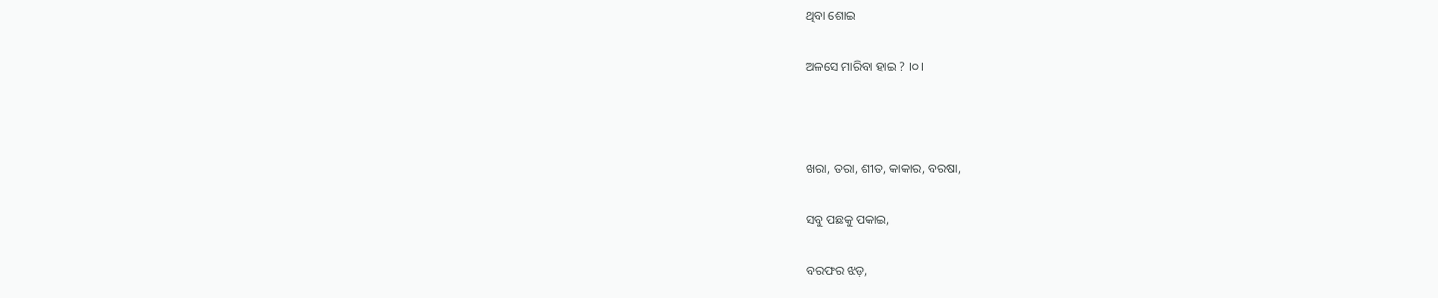ଥିବା ଶୋଇ

ଅଳସେ ମାରିବା ହାଇ ? ।୦।



ଖରା, ତରା, ଶୀତ, କାକାର, ବରଷା,

ସବୁ ପଛକୁ ପକାଇ,

ବରଫର ଝଡ଼,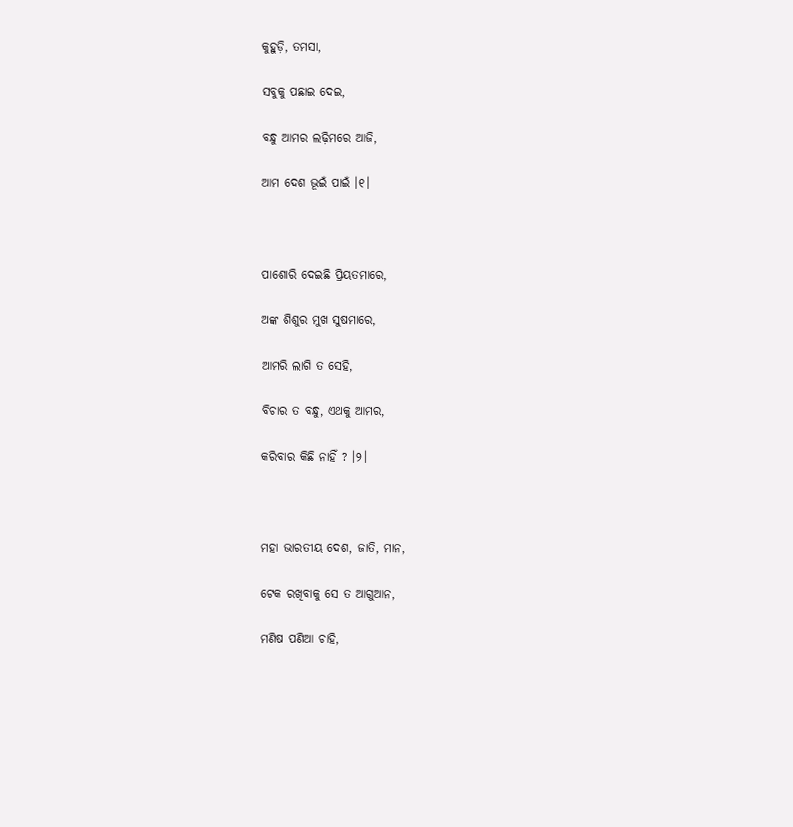କୁହୁଡ଼ି, ତମସା,

ସବୁକୁ ପଛାଇ ଦେଇ,

ବନ୍ଧୁ ଆମର ଲଢ଼ିମରେ ଆଜି,

ଆମ ଦେଶ ଭୂଇଁ ପାଇଁ ।୧।



ପାଶୋରି ଦେଇଛି ପ୍ରିୟତମାରେ,

ଅଙ୍କ ଶିଶୁର ମୁଖ ସୁଷମାରେ,

ଆମରି ଲାଗି ତ ସେହି,

ବିଚାର ତ ବନ୍ଧୁ, ଏଥକୁ ଆମର,

କରିବାର କିଛି ନାହିଁ ? ।୨।



ମହା ଭାରତୀୟ ଦେଶ, ଜାତି, ମାନ,

ଟେକ ରଖିବାକୁ ସେ ତ ଆଗୁଆନ,

ମଣିଷ ପଣିଆ ଚାହି,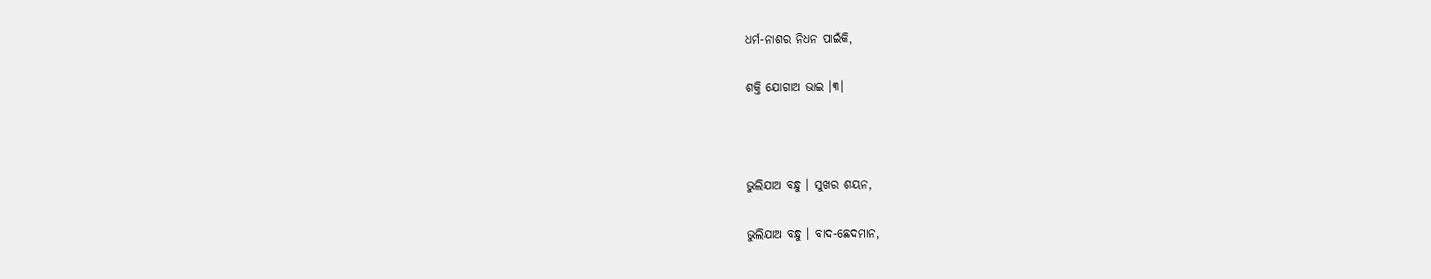ଧର୍ମ-ନାଶର ନିଧନ ପାଇଁକି,

ଶକ୍ତି ଯୋଗାଅ ଭାଇ ।୩।



ଭୁଲିଯାଅ ବନ୍ଧୁ । ସୁଖର ଶୟନ,

ଭୁଲିଯାଅ ବନ୍ଧୁ । ବାଦ-ଛେଦମାନ,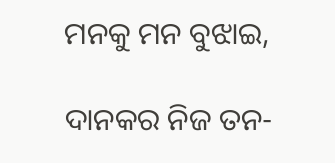ମନକୁ ମନ ବୁଝାଇ,

ଦାନକର ନିଜ ତନ-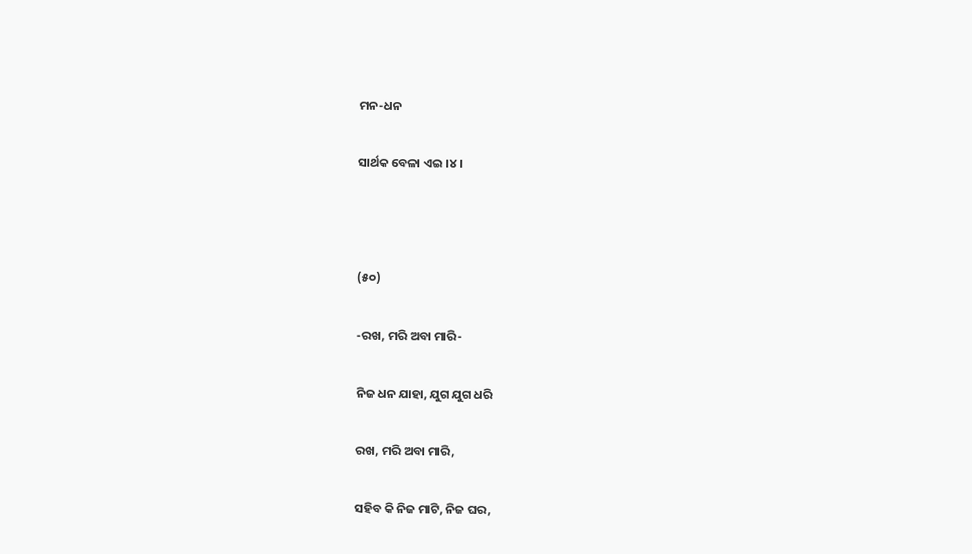ମନ-ଧନ

ସାର୍ଥକ ବେଳା ଏଇ ।୪।



(୫୦)

-ରଖ, ମରି ଅବା ମାରି-

ନିଜ ଧନ ଯାହା, ଯୁଗ ଯୁଗ ଧରି

ରଖ, ମରି ଅବା ମାରି,

ସହିବ କି ନିଜ ମାଟି, ନିଜ ଘର,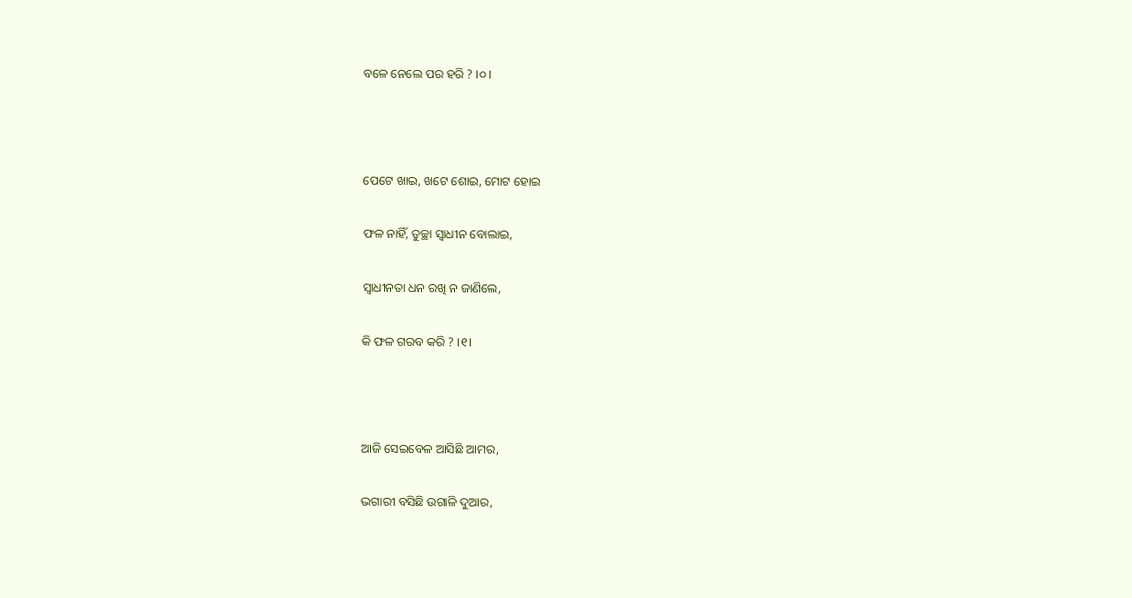ବଳେ ନେଲେ ପର ହରି ? ।୦।



ପେଟେ ଖାଇ, ଖଟେ ଶୋଇ, ମୋଟ ହୋଇ

ଫଳ ନାହିଁ, ତୁଚ୍ଛା ସ୍ୱାଧୀନ ବୋଲାଇ,

ସ୍ୱାଧୀନତା ଧନ ରଖି ନ ଜାଣିଲେ,

କି ଫଳ ଗରବ କରି ? ।୧।



ଆଜି ସେଇବେଳ ଆସିଛି ଆମର,

ଭଗାରୀ ବସିଛି ଉଗାଳି ଦୁଆର,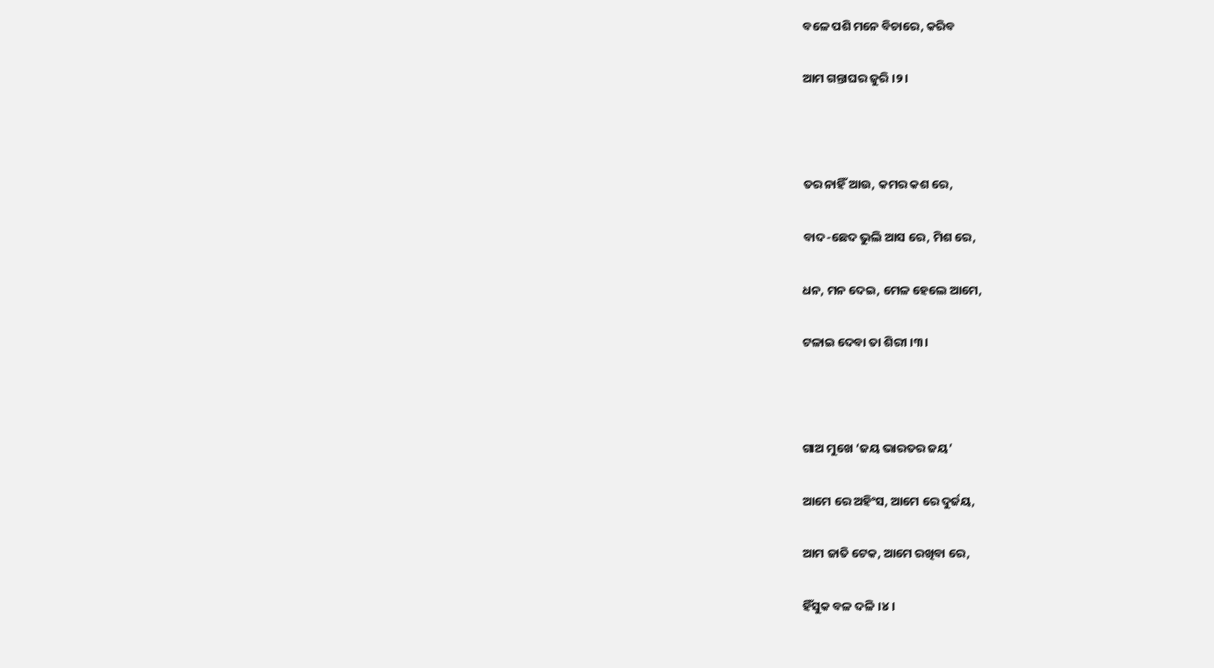ବଳେ ପଶି ମନେ ବିଚାରେ, କରିବ

ଆମ ଗନ୍ତାଘର ଜୁରି ।୨।



ତର ନାହିଁ ଆଉ, କମର କଶ ରେ,

ବାଦ-ଛେଦ ଭୁଲି ଆସ ରେ, ମିଶ ରେ,

ଧନ, ମନ ଦେଇ, ମେଳ ହେଲେ ଆମେ,

ଟଳାଇ ଦେବା ତା ଶିରୀ ।୩।



ଗାଅ ମୁଖେ ‘ଜୟ ଭାରତର ଜୟ’

ଆମେ ରେ ଅହିଂସ, ଆମେ ରେ ଦୁର୍ଜୟ,

ଆମ ଜାତି ଟେକ, ଆମେ ରଖିବା ରେ,

ହିଁସୁକ ବଳ ଦଳି ।୪।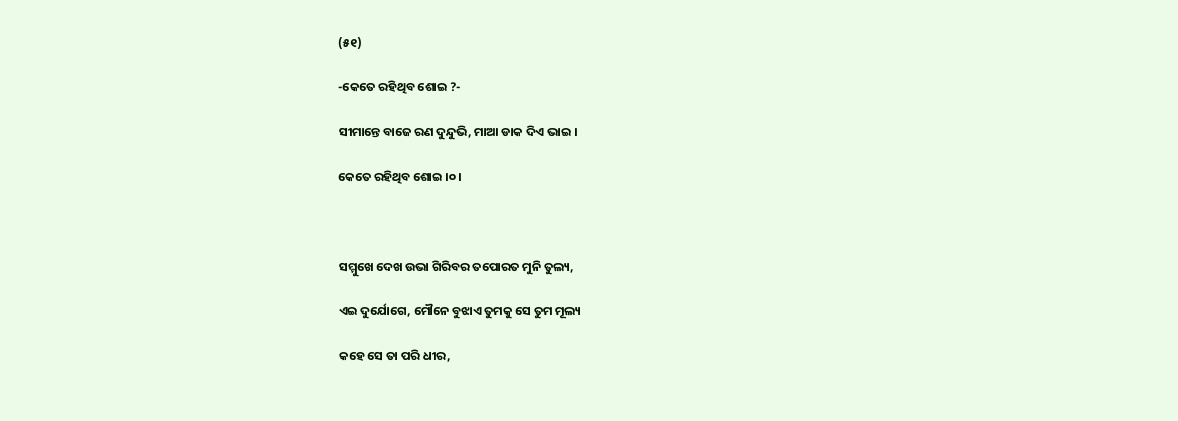(୫୧)

-କେତେ ରହିଥିବ ଶୋଇ ?-

ସୀମାନ୍ତେ ବାଜେ ରଣ ଦୁନ୍ଦୁଭି, ମାଆ ଡାକ ଦିଏ ଭାଇ ।

କେତେ ରହିଥିବ ଶୋଇ ।୦।



ସମ୍ମୁଖେ ଦେଖ ଉଭା ଗିରିବର ତପୋରତ ମୁନି ତୁଲ୍ୟ,

ଏଇ ଦୁର୍ଯୋଗେ, ମୌନେ ବୁଝାଏ ତୁମକୁ ସେ ତୁମ ମୂଲ୍ୟ

କହେ ସେ ତା ପରି ଧୀର,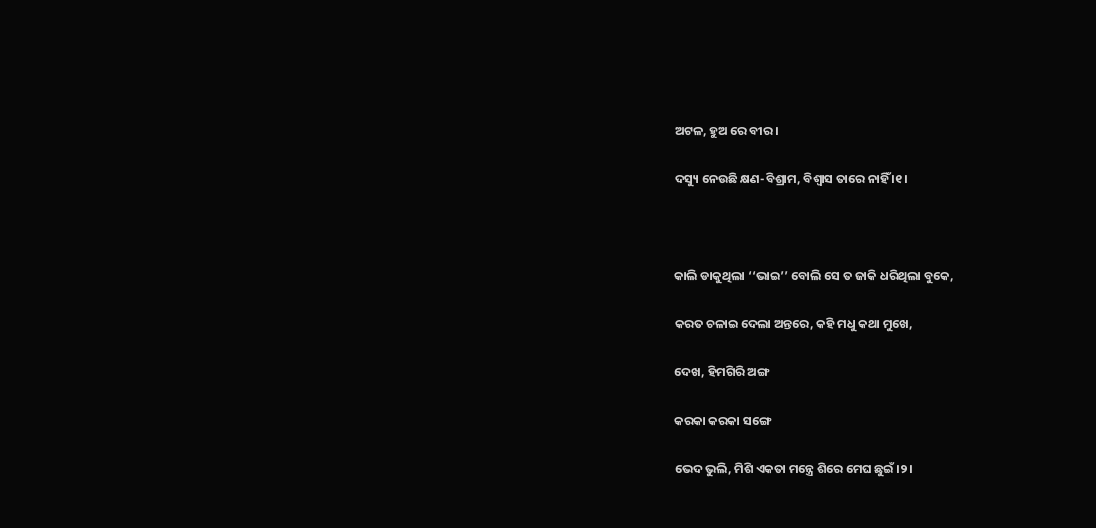ଅଟଳ, ହୁଅ ରେ ବୀର ।

ଦସ୍ୟୁ ନେଉଛି କ୍ଷଣ-ବିଶ୍ରାମ, ବିଶ୍ୱାସ ତାରେ ନାହିଁ ।୧।



କାଲି ଡାକୁଥିଲା ‘‘ଭାଇ’’ ବୋଲି ସେ ତ ଜାକି ଧରିଥିଲା ବୁକେ,

କରତ ଚଳାଇ ଦେଲା ଅନ୍ତରେ, କହି ମଧୁ କଥା ମୁଖେ,

ଦେଖ, ହିମଗିରି ଅଙ୍ଗ

କରକା କରକା ସଙ୍ଗେ

ଭେଦ ଭୁଲି, ମିଶି ଏକତା ମନ୍ତ୍ରେ ଶିରେ ମେଘ ଛୁଇଁ ।୨।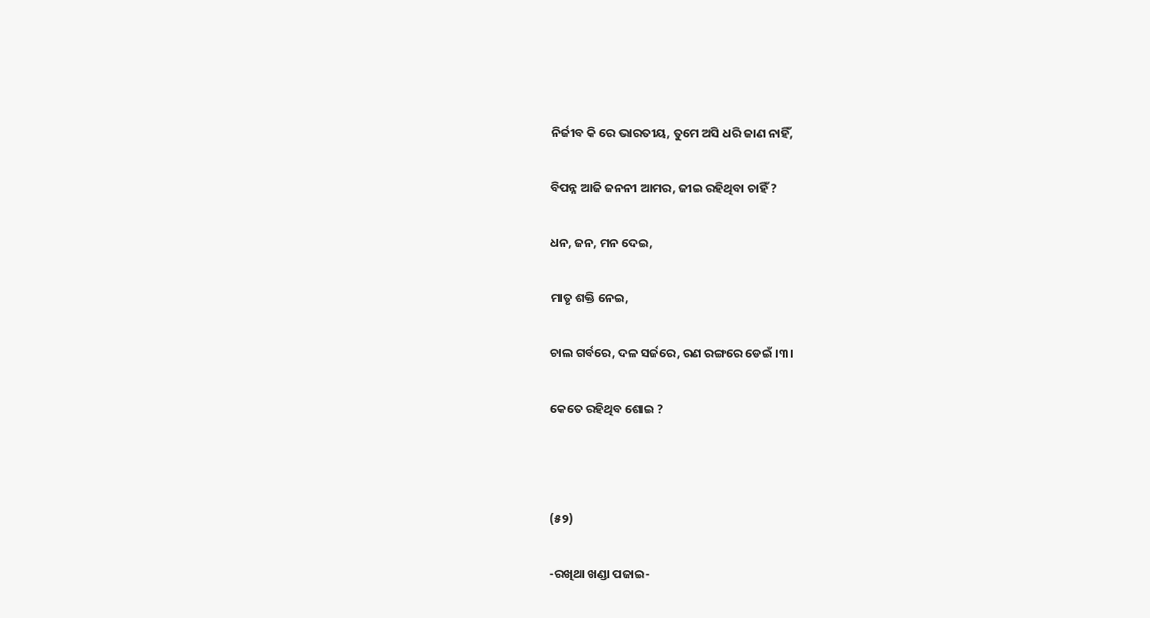ନିର୍ଜୀବ କି ରେ ଭାରତୀୟ, ତୁମେ ଅସି ଧରି ଜାଣ ନାହିଁ,

ବିପନ୍ନ ଆଜି ଜନନୀ ଆମର, ଜୀଇ ରହିଥିବା ଚାହିଁ ?

ଧନ, ଜନ, ମନ ଦେଇ,

ମାତୃ ଶକ୍ତି ନେଇ,

ଚାଲ ଗର୍ବରେ, ଦଳ ସର୍ଜରେ, ରଣ ରଙ୍ଗରେ ଡେଇଁ ।୩।

କେତେ ରହିଥିବ ଶୋଇ ?



(୫୨)

-ରଖିଥା ଖଣ୍ଡା ପଜାଇ-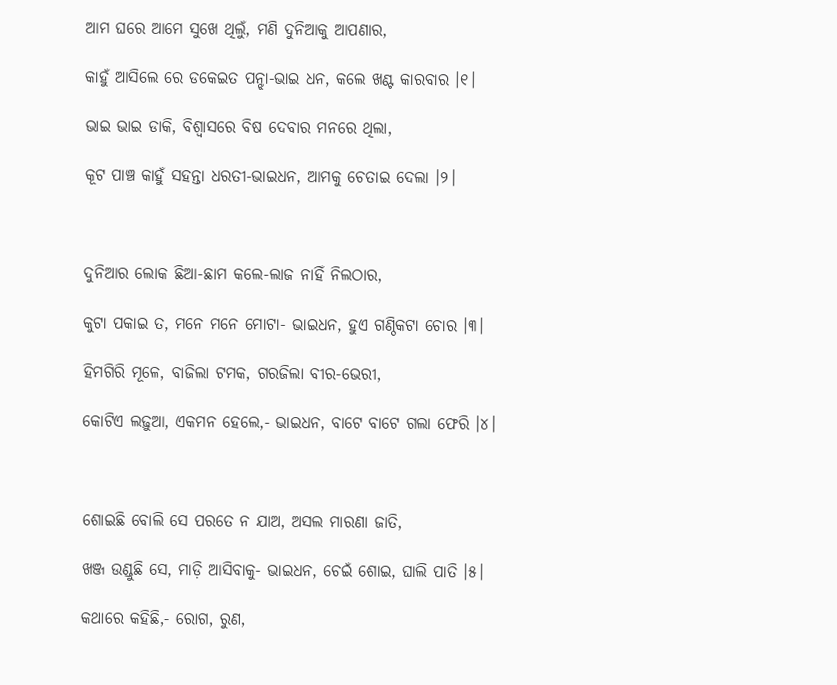ଆମ ଘରେ ଆମେ ସୁଖେ ଥିଲୁଁ, ମଣି ଦୁନିଆକୁ ଆପଣାର,

କାହୁଁ ଆସିଲେ ରେ ଡକେଇତ ପନ୍ଝା-ଭାଇ ଧନ, କଲେ ଖଣ୍ଟ କାରବାର ।୧।

ଭାଇ ଭାଇ ଡାକି, ବିଶ୍ୱାସରେ ବିଷ ଦେବାର ମନରେ ଥିଲା,

କୂଟ ପାଞ୍ଚ କାହୁଁ ସହନ୍ତା ଧରତୀ-ଭାଇଧନ, ଆମକୁ ଚେତାଇ ଦେଲା ।୨।



ଦୁନିଆର ଲୋକ ଛିଆ-ଛାମ କଲେ-ଲାଜ ନାହିଁ ନିଲଠାର,

କୁଟା ପକାଇ ତ, ମନେ ମନେ ମୋଟା- ଭାଇଧନ, ହୁଏ ଗଣ୍ଠିକଟା ଚୋର ।୩।

ହିମଗିରି ମୂଳେ, ବାଜିଲା ଟମକ, ଗରଜିଲା ବୀର-ଭେରୀ,

କୋଟିଏ ଲଢ଼ୁଆ, ଏକମନ ହେଲେ,- ଭାଇଧନ, ବାଟେ ବାଟେ ଗଲା ଫେରି ।୪।



ଶୋଇଛି ବୋଲି ସେ ପରତେ ନ ଯାଅ, ଅସଲ ମାରଣା ଜାତି,

ଖଞ୍ଜ ଉଣ୍ଡୁଛି ସେ, ମାଡ଼ି ଆସିବାକୁ- ଭାଇଧନ, ଚେଇଁ ଶୋଇ, ଘାଲି ପାତି ।୫।

କଥାରେ କହିଛି,- ରୋଗ, ରୁଣ,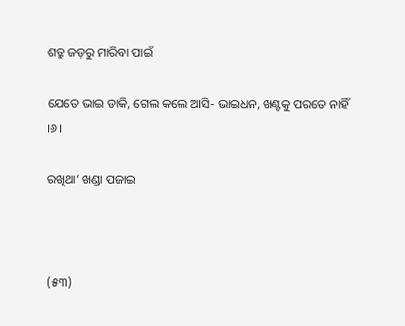ଶତ୍ରୁ ଜଡ଼ରୁ ମାରିବା ପାଇଁ

ଯେତେ ଭାଇ ଡାକି, ଗେଲ କଲେ ଆସି- ଭାଇଧନ, ଖଣ୍ଟକୁ ପରତେ ନାହିଁ ।୬।

ରଖିଥା’ ଖଣ୍ଡା ପଜାଇ



(୫୩)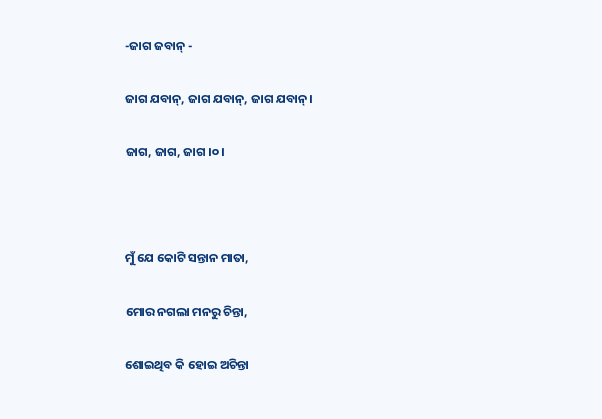-ଜାଗ ଜବାନ୍‌ -

ଜାଗ ଯବାନ୍‌, ଜାଗ ଯବାନ୍‌, ଜାଗ ଯବାନ୍‌।

ଜାଗ, ଜାଗ, ଜାଗ ।୦।



ମୁଁ ଯେ କୋଟି ସନ୍ତାନ ମାତା,

ମୋର ନଗଲା ମନରୁ ଚିନ୍ତା,

ଶୋଇଥିବ କି ହୋଇ ଅଚିନ୍ତା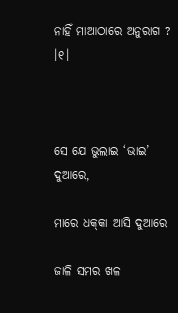ନାହିଁ ମାଆଠାରେ ଅନୁରାଗ ? ।୧।



ସେ ଯେ ଭୁଲାଇ ‘ଭାଇ’ ଦୁଆରେ,

ମାରେ ଧକ୍‌କା ଆସି ଦୁଆରେ

ଜାଳି ସମର ଖଳ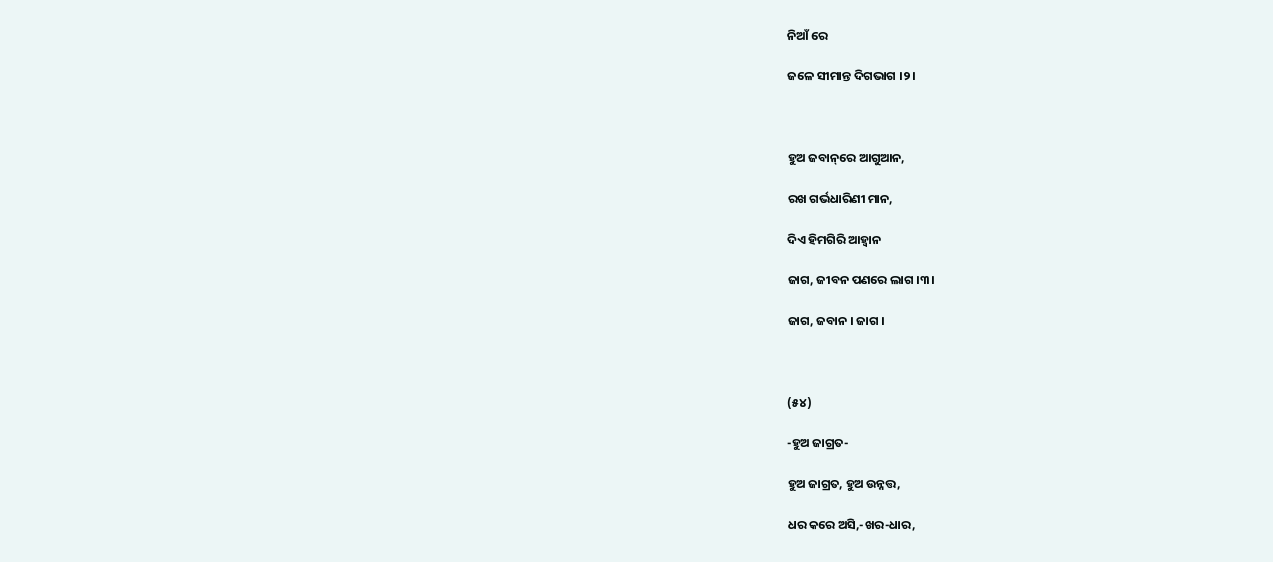ନିଆଁ ରେ

ଜଳେ ସୀମାନ୍ତ ଦିଗଭାଗ ।୨।



ହୁଅ ଜବାନ୍‌ରେ ଆଗୁଆନ,

ରଖ ଗର୍ଭଧାରିଣୀ ମାନ,

ଦିଏ ହିମଗିରି ଆହ୍ୱାନ

ଜାଗ, ଜୀବନ ପଣରେ ଲାଗ ।୩।

ଜାଗ, ଜବାନ । ଜାଗ ।



(୫୪)

-ହୁଅ ଜାଗ୍ରତ-

ହୁଅ ଜାଗ୍ରତ, ହୁଅ ଉନ୍ନତ୍ତ,

ଧର କରେ ଅସି,-ଖର-ଧାର,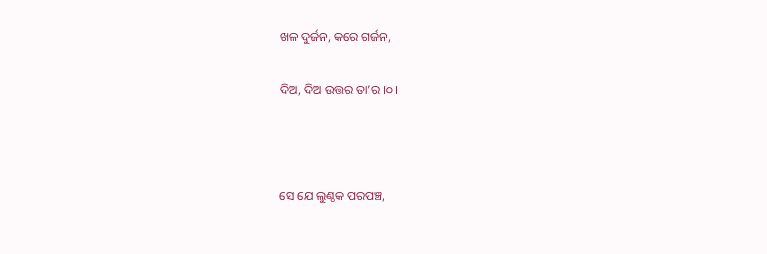ଖଳ ଦୁର୍ଜନ, କରେ ଗର୍ଜନ,

ଦିଅ, ଦିଅ ଉତ୍ତର ତା’ର ।୦।



ସେ ଯେ ଲୁଣ୍ଠକ ପରପଞ୍ଚ,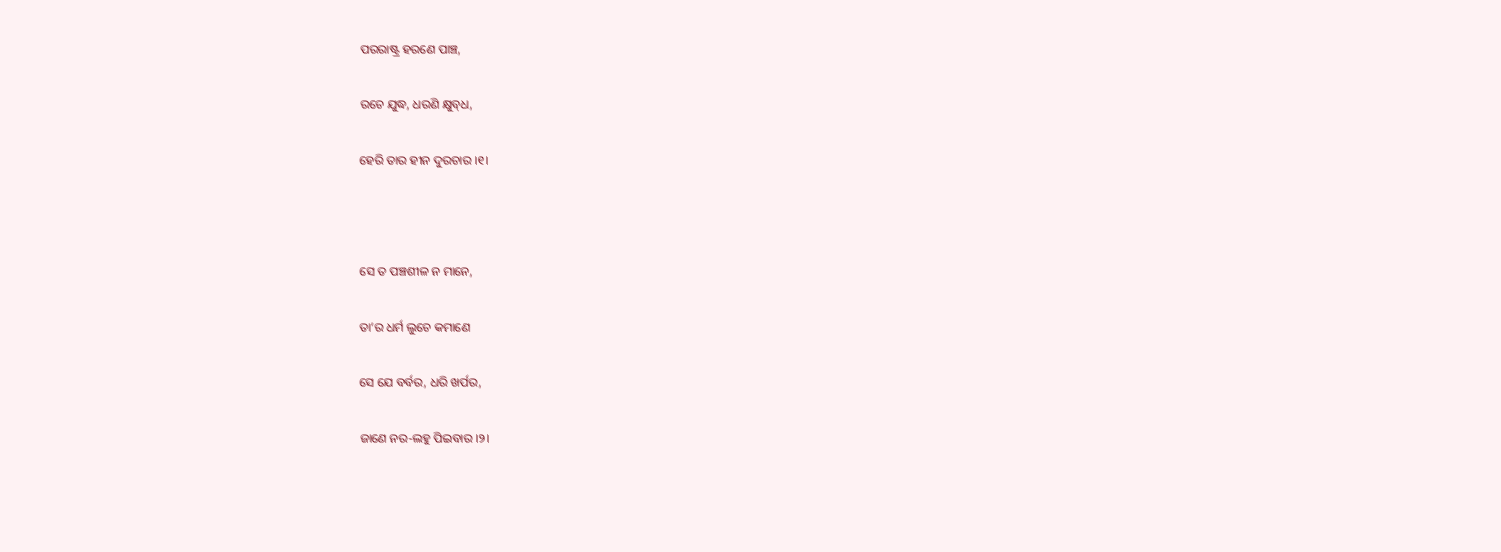ପରରାଷ୍ଟ୍ର ହରଣେ ପାଞ୍ଚ,

ରଚେ ଯୁଦ୍ଧ, ଧରଣି କ୍ଷୁବ୍‌ଧ,

ହେରି ତାର ହୀନ ଦୁରଚାର ।୧।



ସେ ତ ପଞ୍ଚଶୀଳ ନ ମାନେ,

ତା’ର ଧର୍ମ ଲୁଚେ କମାଣେ

ସେ ଯେ ବର୍ବର, ଧରି ଖର୍ପର,

ଜାଣେ ନର-ଲହୁ ପିଇବାର ।୨।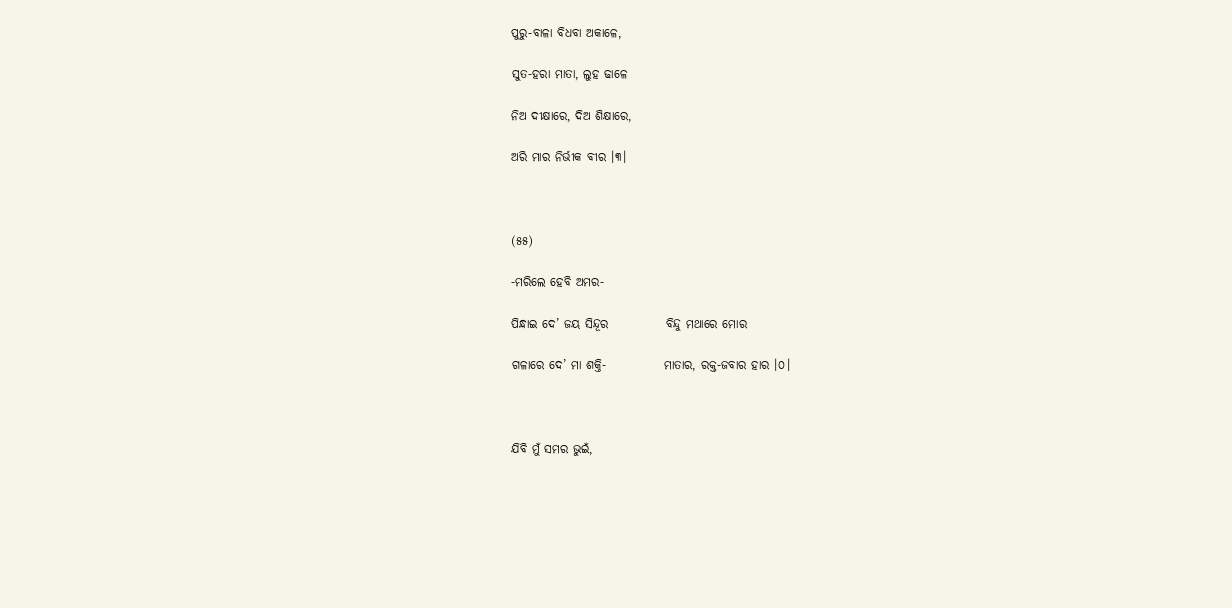ପୁରୁ-ବାଳା ବିଧବା ଅକାଳେ,

ସୁତ-ହରା ମାତା, ଲୁହ ଢାଳେ

ନିଅ ଦୀକ୍ଷାରେ, ଦିଅ ଶିକ୍ଷାରେ,

ଅରି ମାର ନିର୍ଭୀକ ବୀର ।୩।



(୫୫)

-ମରିଲେ ହେବି ଅମର-

ପିନ୍ଧାଇ ଦେ’ ଜୟ ସିନ୍ଦୂର            ବିନ୍ଦୁ ମଥାରେ ମୋର

ଗଳାରେ ଦେ’ ମା ଶକ୍ତି-            ମାତାର, ରକ୍ତ-ଜବାର ହାର ।୦।



ଯିବି ମୁଁ ସମର ଭୁଇଁ,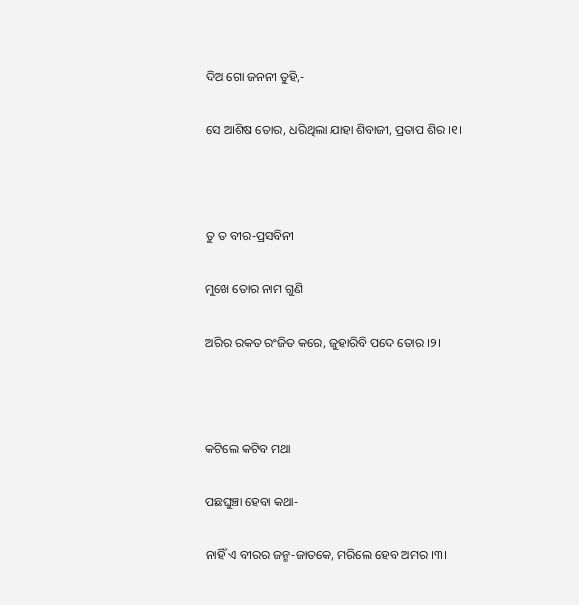ଦିଅ ଗୋ ଜନନୀ ତୁହି,-

ସେ ଆଶିଷ ତୋର, ଧରିଥିଲା ଯାହା ଶିବାଜୀ, ପ୍ରତାପ ଶିର ।୧।



ତୁ ତ ବୀର-ପ୍ରସବିନୀ

ମୁଖେ ତୋର ନାମ ଗୁଣି

ଅରିର ରକତ ରଂଜିତ କରେ, ଜୁହାରିବି ପଦେ ତୋର ।୨।



କଟିଲେ କଟିବ ମଥା

ପଛଘୁଞ୍ଚା ହେବା କଥା-

ନାହିଁ ଏ ବୀରର ଜନ୍ମ-ଜାତକେ, ମରିଲେ ହେବ ଅମର ।୩।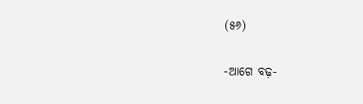(୫୬)

-ଆଗେ ବଢ଼-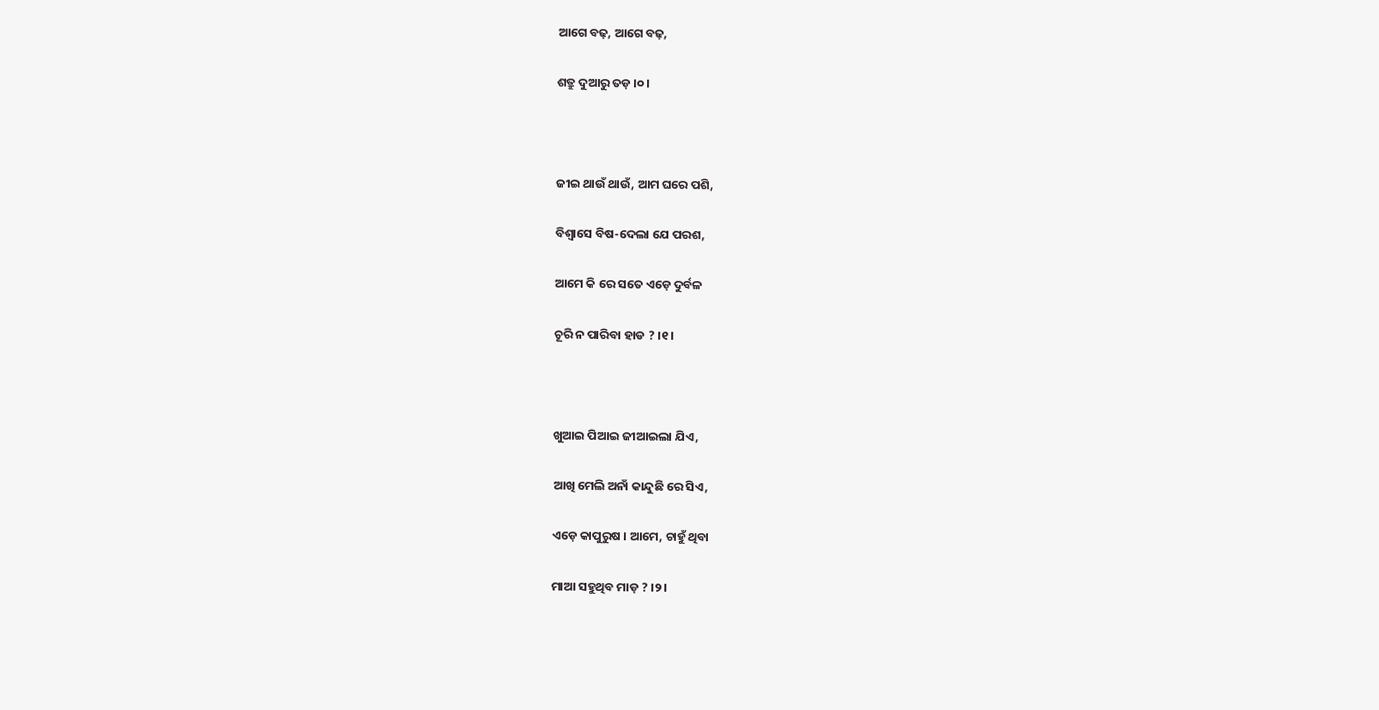ଆଗେ ବଢ଼, ଆଗେ ବଢ଼,

ଶତ୍ରୁ ଦୁଆରୁ ତଡ଼ ।୦।



ଜୀଇ ଥାଉଁ ଥାଉଁ, ଆମ ଘରେ ପଶି,

ବିଶ୍ୱାସେ ବିଷ-ଦେଲା ଯେ ପରଶ,

ଆମେ କି ରେ ସତେ ଏଡ଼େ ଦୁର୍ବଳ

ଚୂରି ନ ପାରିବା ହାଡ ? ।୧।



ଖୁଆଇ ପିଆଇ ଜୀଆଇଲା ଯିଏ,

ଆଖି ମେଲି ଅନାଁ କାନ୍ଦୁଛି ରେ ସିଏ,

ଏଡ଼େ କାପୁରୁଷ । ଆମେ, ଚାହୁଁ ଥିବା

ମାଆ ସହୁଥିବ ମାଡ଼ ? ।୨।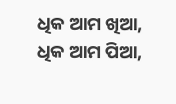ଧିକ ଆମ ଖିଆ, ଧିକ ଆମ ପିଆ,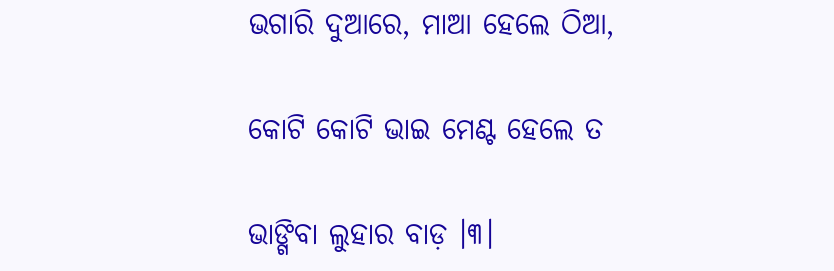ଭଗାରି ଦୁଆରେ, ମାଆ ହେଲେ ଠିଆ,

କୋଟି କୋଟି ଭାଇ ମେଣ୍ଟ ହେଲେ ତ

ଭାଙ୍ଗିବା ଲୁହାର ବାଡ଼ ।୩।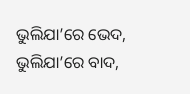ଭୁଲିଯା’ରେ ଭେଦ, ଭୁଲିଯା’ରେ ବାଦ,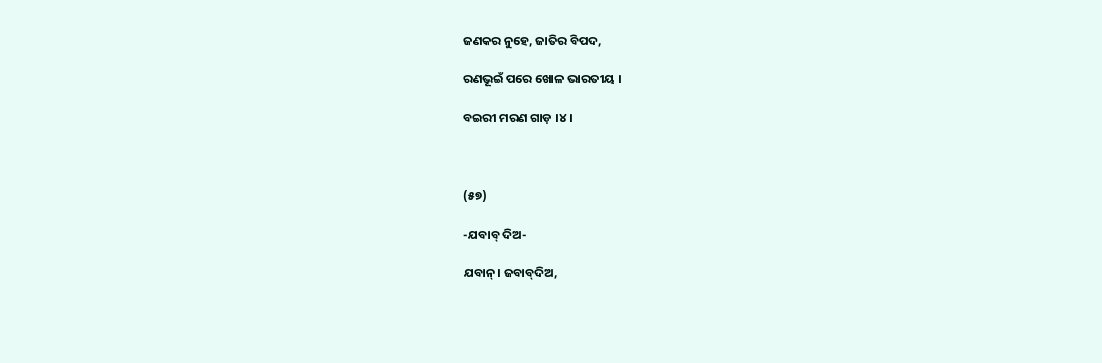ଜଣକର ନୁହେ, ଜାତିର ବିପଦ,

ରଣଭୂଇଁ ପରେ ଖୋଳ ଭାରତୀୟ ।

ବଇରୀ ମରଣ ଗାଡ଼ ।୪।



(୫୭)

-ଯବାବ୍‌ ଦିଅ-

ଯବାନ୍‌। ଜବାବ୍‌ଦିଅ,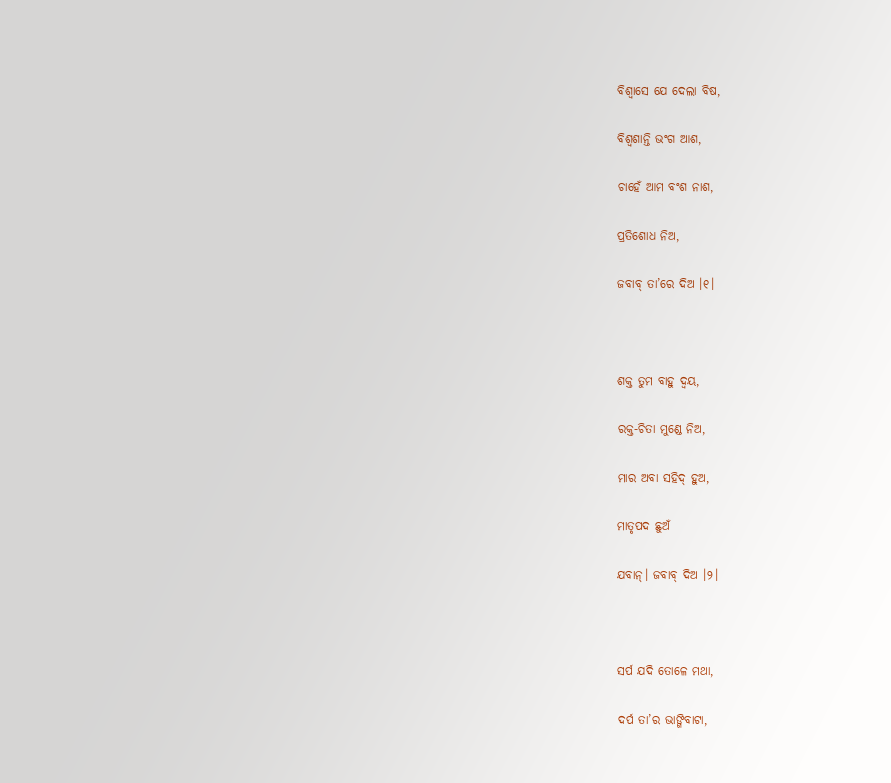ବିଶ୍ୱାସେ ଯେ ଦେଲା ବିଷ,

ବିଶ୍ୱଶାନ୍ତି ଭଂଗ ଆଶ,

ଚାହେଁ ଆମ ବଂଶ ନାଶ,

ପ୍ରତିଶୋଧ ନିଅ,

ଜବାବ୍‌ ତା’ରେ ଦିଅ ।୧।



ଶକ୍ତ ତୁମ ବାହୁ ଦ୍ୱୟ,

ରକ୍ତ-ଚିତା ମୁଣ୍ଡେ ନିଅ,

ମାର ଅବା ସହିଦ୍‌ ହୁଅ,

ମାତୃପଦ ଛୁଅଁ

ଯବାନ୍‌। ଜବାବ୍‌ ଦିଅ ।୨।



ସର୍ପ ଯଦି ତୋଳେ ମଥା,

ଦର୍ପ ତା’ର ଭାଙ୍ଗିବାଟା,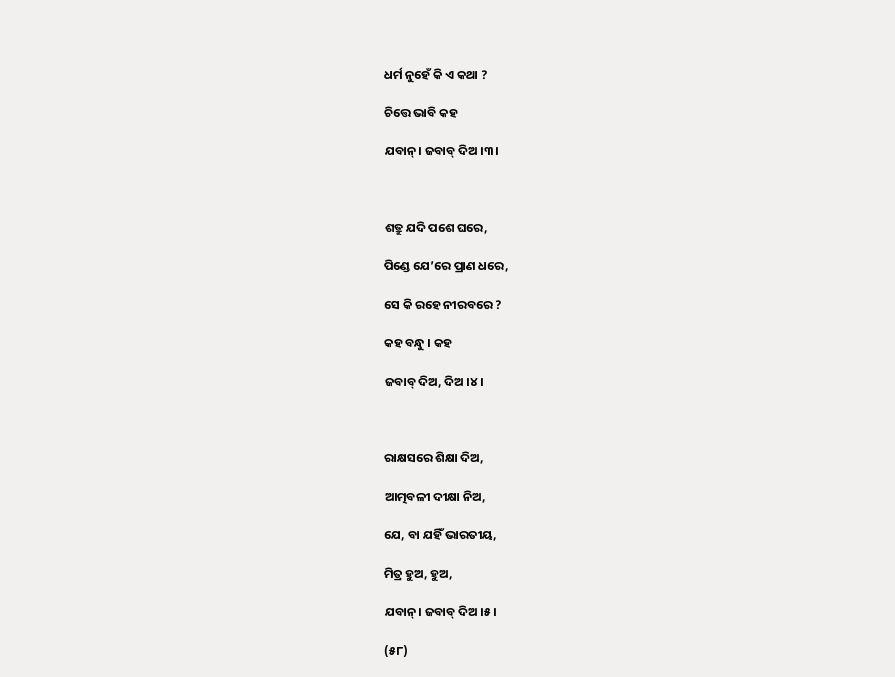ଧର୍ମ ନୁହେଁ କି ଏ କଥା ?

ଚିତ୍ତେ ଭାବି କହ

ଯବାନ୍‌। ଜବାବ୍‌ ଦିଅ ।୩।



ଶତ୍ରୁ ଯଦି ପଶେ ଘରେ,

ପିଣ୍ଡେ ଯେ’ରେ ପ୍ରାଣ ଧରେ,

ସେ କି ରହେ ନୀରବରେ ?

କହ ବନ୍ଧୁ । କହ

ଜବାବ୍‌ ଦିଅ, ଦିଅ ।୪।



ରାକ୍ଷସରେ ଶିକ୍ଷା ଦିଅ,

ଆତ୍ମବଳୀ ଦୀକ୍ଷା ନିଅ,

ଯେ, ବା ଯହିଁ ଭାରତୀୟ,

ମିତ୍ର ହୁଅ, ହୁଅ,

ଯବାନ୍‌। ଜବାବ୍‌ ଦିଅ ।୫।

(୫୮)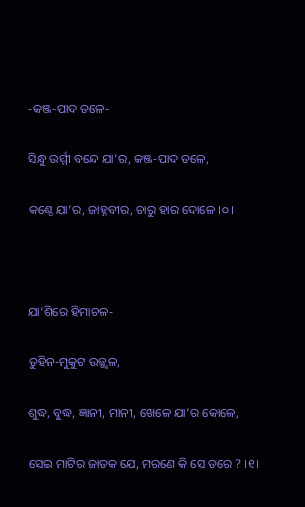-କଞ୍ଜ-ପାଦ ତଳେ-

ସିନ୍ଧୁ ଉର୍ମ୍ମୀ ବନ୍ଦେ ଯା’ର, କଞ୍ଜ-ପାଦ ତଳେ,

କଣ୍ଠେ ଯା’ର, ଜାହ୍ନବୀର, ଚାରୁ ହାର ଦୋଳେ ।୦।



ଯା’ଶିରେ ହିମାଚଳ-

ତୁହିନ-ମୁକୁଟ ଉଜ୍ଜ୍ୱଳ,

ଶୁଦ୍ଧ, ବୁଦ୍ଧ, ଜ୍ଞାନୀ, ମାନୀ, ଖେଳେ ଯା’ର କୋଳେ,

ସେଇ ମାଟିର ଜାତକ ଯେ, ମରଣେ କି ସେ ଡରେ ? ।୧।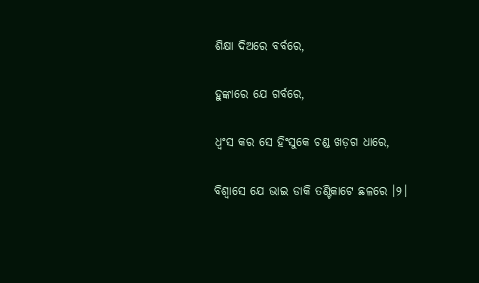ଶିକ୍ଷା ଦିଅରେ ବର୍ବରେ,

ହୁଙ୍କାରେ ଯେ ଗର୍ବରେ,

ଧ୍ୱଂସ କର ସେ ହିଂସୁକେ ଚଣ୍ଡ ଖଡ଼ଗ ଧାରେ,

ବିଶ୍ୱାସେ ଯେ ଭାଇ ଡାକି ତଣ୍ଟିକାଟେ ଛଳରେ ।୨।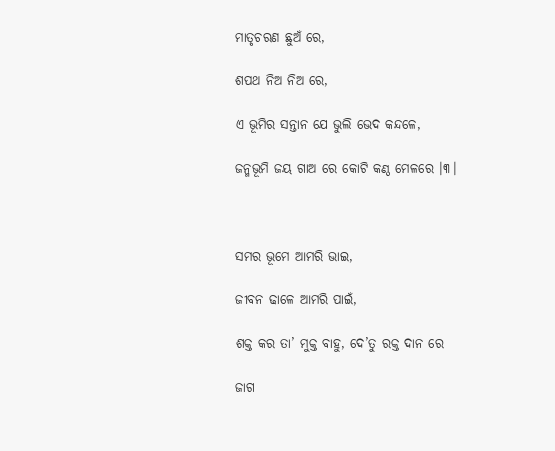ମାତୃଚରଣ ଛୁଅଁ ରେ,

ଶପଥ ନିଅ ନିଅ ରେ,

ଏ ଭୂମିର ସନ୍ତାନ ଯେ ଭୁଲି ଭେଦ କନ୍ଦଳେ,

ଜନ୍ମଭୂମି ଜୟ ଗାଅ ରେ କୋଟି କଣ୍ଠ ମେଳରେ ।୩।



ସମର ଭୂମେ ଆମରି ଭାଇ,

ଜୀବନ ଢାଳେ ଆମରି ପାଇଁ,

ଶକ୍ତ କର ତା’ ମୁକ୍ତ ବାହୁ, ଦେ’ତୁ ରକ୍ତ ଦାନ ରେ

ଜାଗ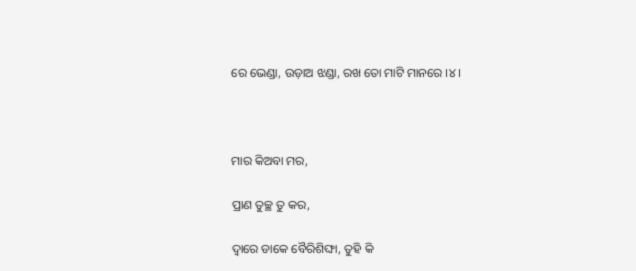ରେ ଭେଣ୍ଡା, ଉଡ଼ାଅ ଝଣ୍ଡା, ରଖ ତୋ ମାଟି ମାନରେ ।୪।



ମାର କିଅବା ମର,

ପ୍ରାଣ ତୁଚ୍ଛ ତୁ କର,

ଦ୍ୱାରେ ଡାକେ ବୈରିଶିଙ୍ଘା, ତୁହି କି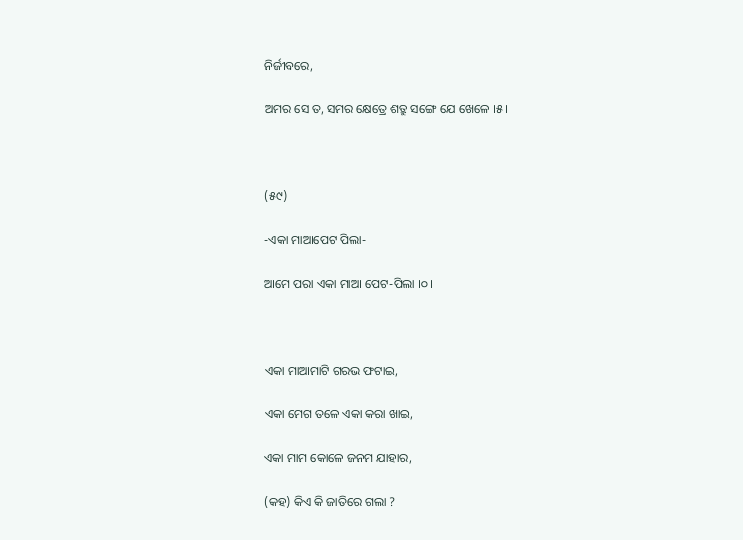ନିର୍ଜୀବରେ,

ଅମର ସେ ତ, ସମର କ୍ଷେତ୍ରେ ଶତ୍ରୁ ସଙ୍ଗେ ଯେ ଖେଳେ ।୫।



(୫୯)

-ଏକା ମାଆପେଟ ପିଲା-

ଆମେ ପରା ଏକା ମାଆ ପେଟ-ପିଲା ।୦।



ଏକା ମାଆମାଟି ଗରଭ ଫଟାଇ,

ଏକା ମେଗ ତଳେ ଏକା କରା ଖାଇ,

ଏକା ମାମ କୋଳେ ଜନମ ଯାହାର,

(କହ) କିଏ କି ଜାତିରେ ଗଲା ?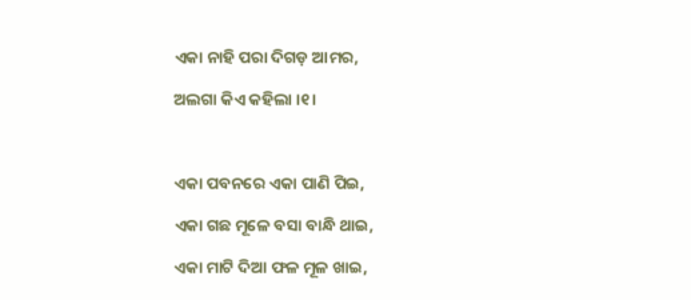ଏକା ନାହି ପରା ଦିଗଡ଼ ଆମର,

ଅଲଗା କିଏ କହିଲା ।୧।



ଏକା ପବନରେ ଏକା ପାଣି ପିଇ,

ଏକା ଗଛ ମୂଳେ ବସା ବାନ୍ଧି ଥାଇ,

ଏକା ମାଟି ଦିଆ ଫଳ ମୂଳ ଖାଇ,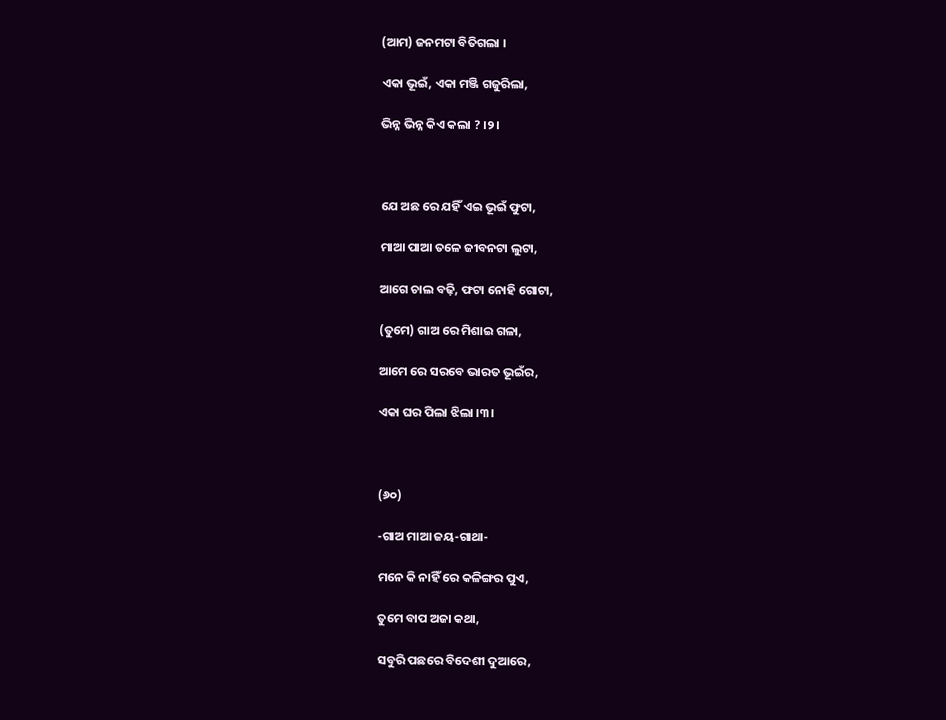(ଆମ) ଜନମଟା ବିତିଗଲା ।

ଏକା ଭୂଇଁ, ଏକା ମଞ୍ଜି ଗଜୁରିଲା,

ଭିନ୍ନ ଭିନ୍ନ କିଏ କଲା ? ।୨।



ଯେ ଅଛ ରେ ଯହିଁ ଏଇ ଭୂଇଁ ଫୁଟା,

ମାଆ ପାଆ ତଳେ ଜୀବନଟା ଲୁଟା,

ଆଗେ ଚାଲ ବଢ଼ି, ଫଟା ନୋହି ଗୋଟା,

(ତୁମେ) ଗାଅ ରେ ମିଶାଇ ଗଳା,

ଆମେ ରେ ସରବେ ଭାରତ ଭୂଇଁର,

ଏକା ଘର ପିଲା ଝିଲା ।୩।



(୬୦)

-ଗାଅ ମାଆ ଜୟ-ଗାଥା-

ମନେ କି ନାହିଁ ରେ କଳିଙ୍ଗର ପୁଏ,

ତୁମେ ବାପ ଅଜା କଥା,

ସବୁରି ପଛରେ ବିଦେଶୀ ଦୁଆରେ,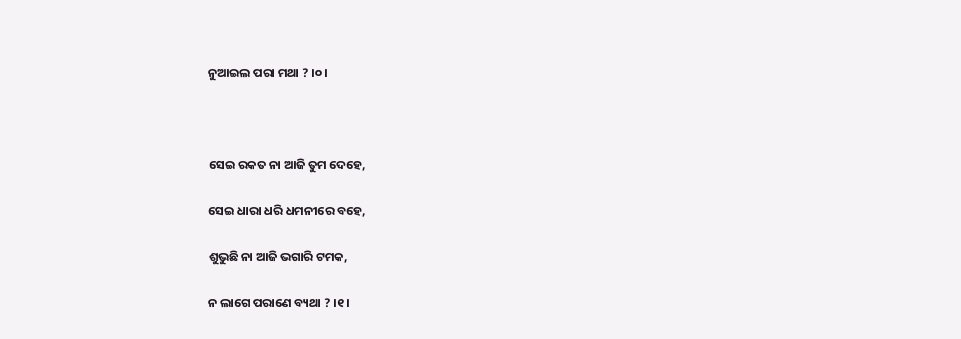ନୁଆଇଲ ପରା ମଥା ? ।୦।



ସେଇ ରକତ ନା ଆଜି ତୁମ ଦେହେ,

ସେଇ ଧାରା ଧରି ଧମନୀରେ ବହେ,

ଶୁଭୁଛି ନା ଆଜି ଭଗାରି ଟମକ,

ନ ଲାଗେ ପରାଣେ ବ୍ୟଥା ? ।୧।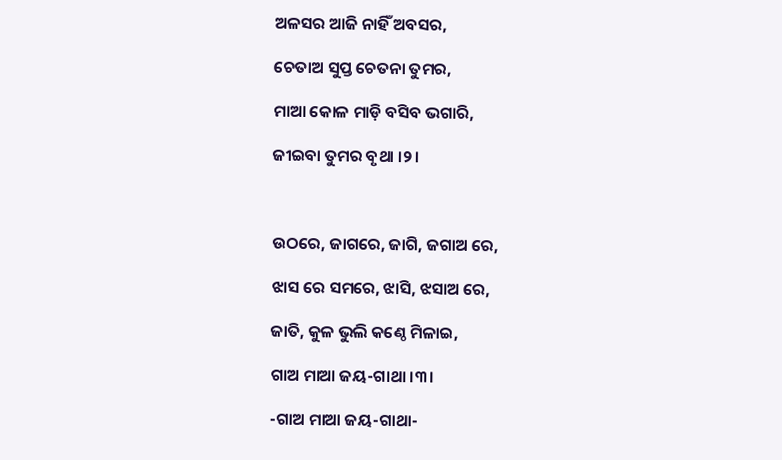ଅଳସର ଆଜି ନାହିଁ ଅବସର,

ଚେତାଅ ସୁପ୍ତ ଚେତନା ତୁମର,

ମାଆ କୋଳ ମାଡ଼ି ବସିବ ଭଗାରି,

ଜୀଇବା ତୁମର ବୃଥା ।୨।



ଉଠରେ, ଜାଗରେ, ଜାଗି, ଜଗାଅ ରେ,

ଝାସ ରେ ସମରେ, ଝାସି, ଝସାଅ ରେ,

ଜାତି, କୁଳ ଭୁଲି କଣ୍ଠେ ମିଳାଇ,

ଗାଅ ମାଆ ଜୟ-ଗାଥା ।୩।

-ଗାଅ ମାଆ ଜୟ-ଗାଥା-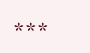***